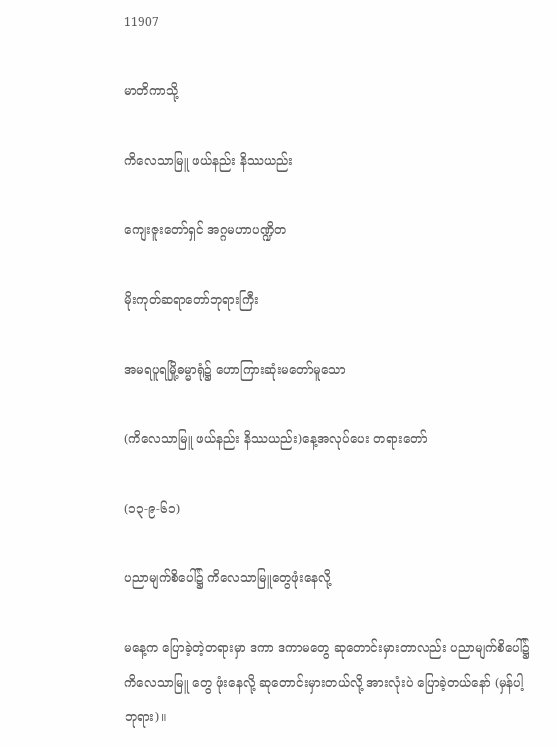11907

မာတိကာသို့

ကိလေသာမြူ ဖယ်နည်း နိဿယည်း

ကျေးဇူးတော်ရှင် အဂ္ဂမဟာပဏ္ဍိတ

မိုးကုတ်ဆရာတော်ဘုရားကြီး

အမရပူရမြို့ဓမ္မာရုံ၌ ဟောကြားဆုံးမတော်မူသော

(ကိလေသာမြူ ဖယ်နည်း နိဿယည်း)နေ့အလုပ်ပေး တရားတော်

(၁၃-၉-၆၁)

ပညာမျက်စိပေါ်၌ ကိလေသာမြူတွေဖုံးနေလို့

မနေ့က ပြောခဲ့တဲ့တရားမှာ ဒကာ ဒကာမတွေ ဆုတောင်းမှားတာလည်း ပညာမျက်စိပေါ်၌ ကိလေသာမြူ တွေ ဖုံးနေလို့ ဆုတောင်းမှားတယ်လို့ အားလုံးပဲ ပြောခဲ့တယ်နော် (မှန်ပါ့ ဘုရား)။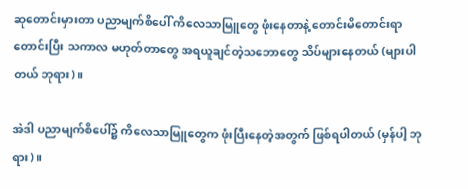ဆုတောင်းမှားတာ ပညာမျက်စိပေါ် ကိလေသာမြူတွေ ဖုံးနေတာနဲ့ တောင်းမိတောင်းရာ တောင်းပြီး သကာလ မဟုတ်တာတွေ အရယူချင်တဲ့သဘောတွေ သိပ်များနေတယ် (များပါတယ် ဘုရား)။

အဲဒါ ပညာမျက်စိပေါ်၌ ကိလေသာမြူတွေက ဖုံးပြီးနေတဲ့အတွက် ဖြစ်ရပါတယ် (မှန်ပါ့ ဘုရား)။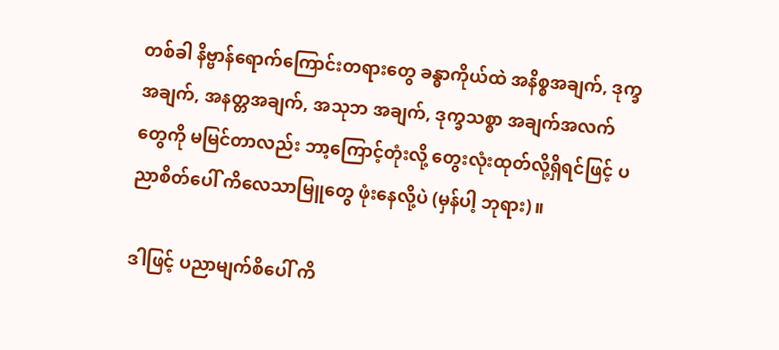တစ်ခါ နိဗ္ဗာန်ရောက်ကြောင်းတရားတွေ ခန္ဓာကိုယ်ထဲ အနိစ္စအချက်, ဒုက္ခအချက်, အနတ္တအချက်, အသုဘ အချက်, ဒုက္ခသစ္စာ အချက်အလက်တွေကို မမြင်တာလည်း ဘာ့ကြောင့်တုံးလို့ တွေးလုံးထုတ်လို့ရှိရင်ဖြင့် ပညာစိတ်ပေါ် ကိလေသာမြူတွေ ဖုံးနေလို့ပဲ (မှန်ပါ့ ဘုရား)။

ဒါဖြင့် ပညာမျက်စိပေါ် ကိ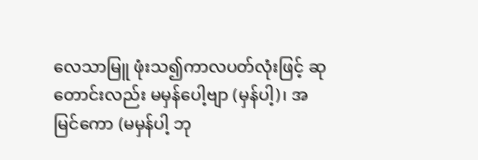လေသာမြူ ဖုံးသ၍ကာလပတ်လုံးဖြင့် ဆုတောင်းလည်း မမှန်ပေါ့ဗျာ (မှန်ပါ့)၊ အမြင်ကော (မမှန်ပါ့ ဘု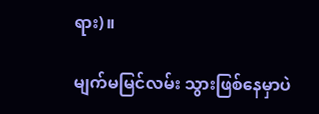ရား)။

မျက်မမြင်လမ်း သွားဖြစ်နေမှာပဲ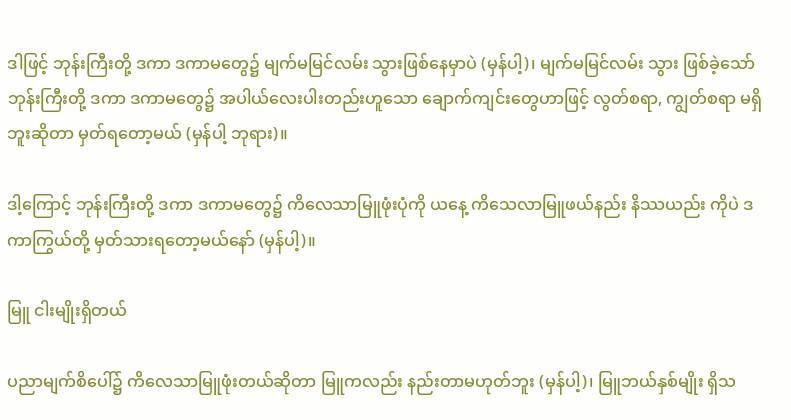ဒါဖြင့် ဘုန်းကြီးတို့ ဒကာ ဒကာမတွေ၌ မျက်မမြင်လမ်း သွားဖြစ်နေမှာပဲ (မှန်ပါ့)၊ မျက်မမြင်လမ်း သွား ဖြစ်ခဲ့သော် ဘုန်းကြီးတို့ ဒကာ ဒကာမတွေ၌ အပါယ်လေးပါးတည်းဟူသော ချောက်ကျင်းတွေဟာဖြင့် လွတ်စရာ, ကျွတ်စရာ မရှိဘူးဆိုတာ မှတ်ရတော့မယ် (မှန်ပါ့ ဘုရား)။

ဒါ့ကြောင့် ဘုန်းကြီးတို့ ဒကာ ဒကာမတွေ၌ ကိလေသာမြူဖုံးပုံကို ယနေ့ ကိသေလာမြူဖယ်နည်း နိဿယည်း ကိုပဲ ဒကာကြွယ်တို့ မှတ်သားရတော့မယ်နော် (မှန်ပါ့)။

မြူ ငါးမျိုးရှိတယ်

ပညာမျက်စိပေါ်၌ ကိလေသာမြူဖုံးတယ်ဆိုတာ မြူကလည်း နည်းတာမဟုတ်ဘူး (မှန်ပါ့)၊ မြူဘယ်နှစ်မျိုး ရှိသ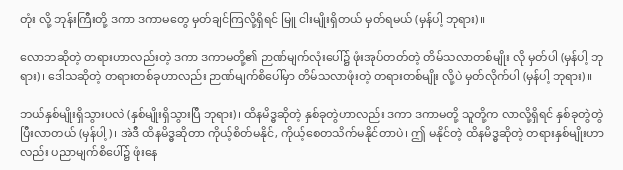တုံး လို့ ဘုန်းကြီးတို့ ဒကာ ဒကာမတွေ မှတ်ချင်ကြလို့ရှိရင် မြူ ငါးမျိုးရှိတယ် မှတ်ရမယ် (မှန်ပါ့ ဘုရား)။

လောဘဆိုတဲ့ တရားဟာလည်းတဲ့ ဒကာ ဒကာမတို့၏ ဉာဏ်မျက်လုံးပေါ်၌ ဖုံးအုပ်တတ်တဲ့ တိမ်သလာတစ်မျိုး လို မှတ်ပါ (မှန်ပါ့ ဘုရား)၊ ဒေါသဆိုတဲ့ တရားတစ်ခုဟာလည်း ဉာဏ်မျက်စိပေါ်မှာ တိမ်သလာဖုံးတဲ့ တရားတစ်မျိုး လို့ပဲ မှတ်လိုက်ပါ (မှန်ပါ့ ဘုရား)။

ဘယ်နှစ်မျိုးရှိသွားပလဲ (နှစ်မျိုးရှိသွားပြီ ဘုရား)၊ ထိနမိဒ္ဓဆိုတဲ့ နှစ်ခုတွဲဟာလည်း ဒကာ ဒကာမတို့ သူတို့က လာလို့ရှိရင် နှစ်ခုတွဲတွဲပြီးလာတယ် (မှန်ပါ့)၊ အဲဒီ ထိနမိဒ္ဓဆိုတာ ကိုယ့်စိတ်မနိုင်, ကိုယ့်စေတသိက်မနိုင်တာပဲ၊ ဤ မနိုင်တဲ့ ထိနမိဒ္ဓဆိုတဲ့ တရားနှစ်မျိုးဟာလည်း ပညာမျက်စိပေါ်၌ ဖုံးနေ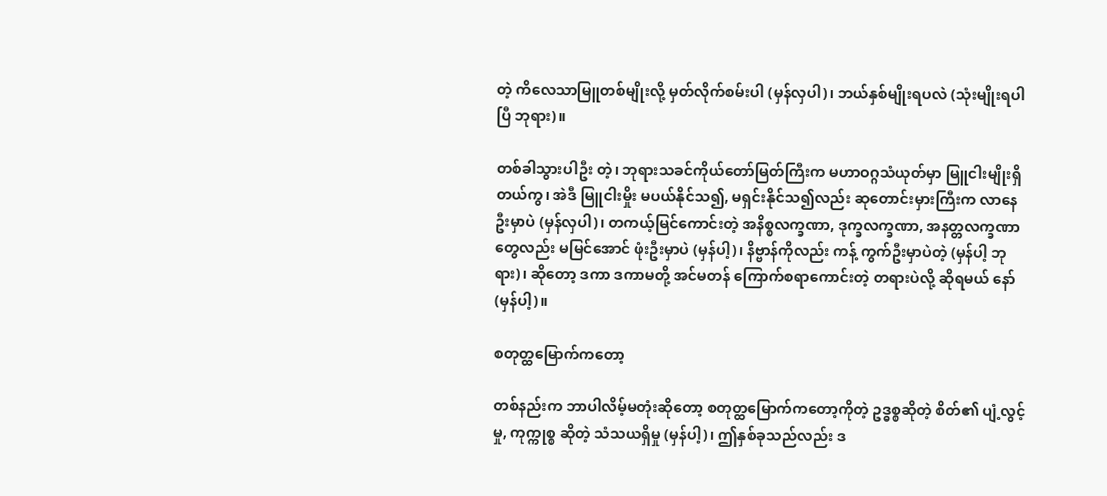တဲ့ ကိလေသာမြူတစ်မျိုးလို့ မှတ်လိုက်စမ်းပါ (မှန်လှပါ)၊ ဘယ်နှစ်မျိုးရပလဲ (သုံးမျိုးရပါပြီ ဘုရား)။

တစ်ခါသွားပါဦး တဲ့၊ ဘုရားသခင်ကိုယ်တော်မြတ်ကြီးက မဟာဝဂ္ဂသံယုတ်မှာ မြူငါးမျိုးရှိတယ်ကွ၊ အဲဒီ မြူငါးမှိုး မပယ်နိုင်သ၍, မရှင်းနိုင်သ၍လည်း ဆုတောင်းမှားကြီးက လာနေဦးမှာပဲ (မှန်လှပါ)၊ တကယ့်မြင်ကောင်းတဲ့ အနိစ္စလက္ခဏာ, ဒုက္ခလက္ခဏာ, အနတ္တလက္ခဏာတွေလည်း မမြင်အောင် ဖုံးဦးမှာပဲ (မှန်ပါ့)၊ နိဗ္ဗာန်ကိုလည်း ကန့် ကွက်ဦးမှာပဲတဲ့ (မှန်ပါ့ ဘုရား)၊ ဆိုတော့ ဒကာ ဒကာမတို့ အင်မတန် ကြောက်စရာကောင်းတဲ့ တရားပဲလို့ ဆိုရမယ် နော် (မှန်ပါ့)။

စတုတ္ထမြောက်ကတော့

တစ်နည်းက ဘာပါလိမ့်မတုံးဆိုတော့ စတုတ္ထမြောက်ကတော့ကိုတဲ့ ဥဒ္ဓစ္စဆိုတဲ့ စိတ်၏ ပျံ့လွင့်မှု, ကုက္ကုစ္စ ဆိုတဲ့ သံသယရှိမှု (မှန်ပါ့)၊ ဤနှစ်ခုသည်လည်း ဒ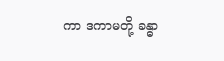ကာ ဒကာမတို့ ခန္ဓာ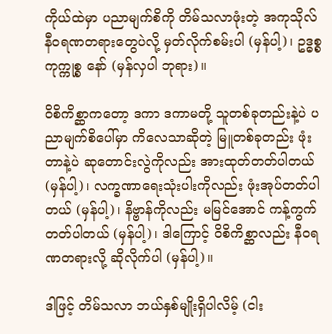ကိုယ်ထဲမှာ ပညာမျက်စိကို တိမ်သလာဖုံးတဲ့ အကုသိုလ်နီဝရဏတရားတွေပဲလို့ မှတ်လိုက်စမ်းပါ (မှန်ပါ့)၊ ဥဒ္ဓစ္စ ကုက္ကုစ္စ နော် (မှန်လှပါ ဘုရား)။

ဝိစိကိစ္ဆာကတော့ ဒကာ ဒကာမတို့ သူတစ်ခုတည်းနဲ့ပဲ ပညာမျက်စိပေါ်မှာ ကိလေသာဆိုတဲ့ မြူတစ်ခုတည်း ဖုံးတာနဲ့ပဲ ဆုတောင်းလွဲကိုလည်း အားထုတ်တတ်ပါတယ် (မှန်ပါ့)၊ လက္ခဏာရေးသုံးပါးကိုလည်း ဖုံးအုပ်တတ်ပါတယ် (မှန်ပါ့)၊ နိဗ္ဗာန်ကိုလည်း မမြင်အောင် ကန့်ကွက်တတ်ပါတယ် (မှန်ပါ့)၊ ဒါကြောင့် ဝိစိကိစ္ဆာလည်း နီဝရဏတရားလို့ ဆိုလိုက်ပါ (မှန်ပါ့)။

ဒါဖြင့် တိမ်သလာ ဘယ်နှစ်မျိုးရှိပါလိမ့် (ငါး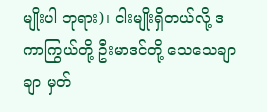မျိုးပါ ဘုရား)၊ ငါးမျိုးရှိတယ်လို့ ဒကာကြွယ်တို့ ဦးမာဒင်တို့ သေသေချာချာ မှတ်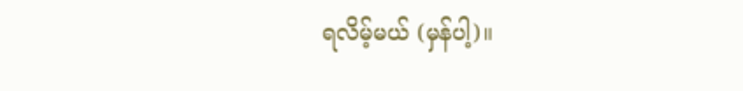ရလိမ့်မယ် (မှန်ပါ့)။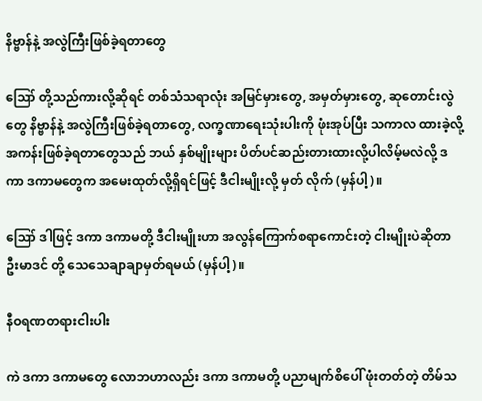နိဗ္ဗာန်နဲ့ အလွဲကြီးဖြစ်ခဲ့ရတာတွေ

ဪ တို့သည်ကားလို့ဆိုရင် တစ်သံသရာလုံး အမြင်မှားတွေ, အမှတ်မှားတွေ, ဆုတောင်းလွဲတွေ နိဗ္ဗာန်နဲ့ အလွဲကြီးဖြစ်ခဲ့ရတာတွေ, လက္ခဏာရေးသုံးပါးကို ဖုံးအုပ်ပြီး သကာလ ထားခဲ့လို့ အကန်းဖြစ်ခဲ့ရတာတွေသည် ဘယ် နှစ်မျိုးများ ပိတ်ပင်ဆည်းတားထားလို့ပါလိမ့်မလဲလို့ ဒကာ ဒကာမတွေက အမေးထုတ်လို့ရှိရင်ဖြင့် ဒီငါးမျိုးလို့ မှတ် လိုက် (မှန်ပါ့)။

ဪ ဒါဖြင့် ဒကာ ဒကာမတို့ ဒီငါးမျိုးဟာ အလွန်ကြောက်စရာကောင်းတဲ့ ငါးမျိုးပဲဆိုတာ ဦးမာဒင် တို့ သေသေချာချာမှတ်ရမယ် (မှန်ပါ့)။

နီဝရဏတရားငါးပါး

ကဲ ဒကာ ဒကာမတွေ လောဘဟာလည်း ဒကာ ဒကာမတို့ ပညာမျက်စိပေါ် ဖုံးတတ်တဲ့ တိမ်သ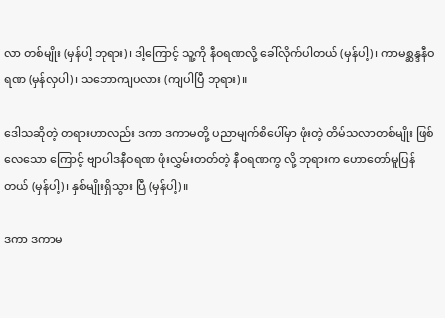လာ တစ်မျိုး (မှန်ပါ့ ဘုရား)၊ ဒါ့ကြောင့် သူ့ကို နီဝရဏလို့ ခေါ်လိုက်ပါတယ် (မှန်ပါ့)၊ ကာမစ္ဆန္ဒနီဝရဏ (မှန်လှပါ)၊ သဘောကျပလား (ကျပါပြီ ဘုရား)။

ဒေါသဆိုတဲ့ တရားဟာလည်း ဒကာ ဒကာမတို့ ပညာမျက်စိပေါ်မှာ ဖုံးတဲ့ တိမ်သလာတစ်မျိုး ဖြစ်လေသော ကြောင့် ဗျာပါဒနီဝရဏ ဖုံးလွှမ်းတတ်တဲ့ နီဝရဏကွ လို့ ဘုရားက ဟောတော်မူပြန်တယ် (မှန်ပါ့)၊ နှစ်မျိုးရှိသွား ပြီ (မှန်ပါ့)။

ဒကာ ဒကာမ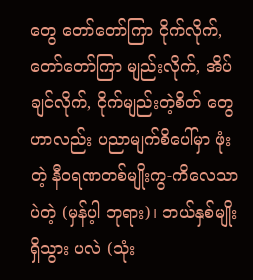တွေ တော်တော်ကြာ ငိုက်လိုက်, တော်တော်ကြာ မျည်းလိုက်, အိပ်ချင်လိုက်, ငိုက်မျည်းတဲ့စိတ် တွေဟာလည်း ပညာမျက်စိပေါ်မှာ ဖုံးတဲ့ နီဝရဏတစ်မျိုးကွ-ကိလေသာပဲတဲ့ (မှန်ပ့ါ ဘုရား)၊ ဘယ်နှစ်မျိုးရှိသွား ပလဲ (သုံး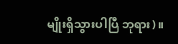မျိုးရှိသွားပါပြီ ဘုရား)။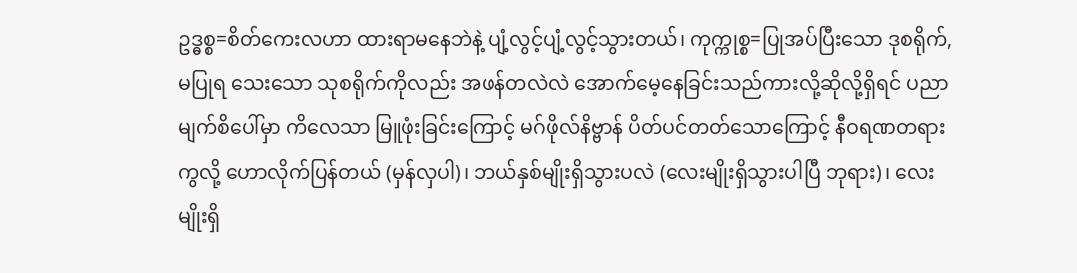ဥဒ္ဓစ္စ=စိတ်ကေးလဟာ ထားရာမနေဘဲနဲ့ ပျံ့လွင့်ပျံ့လွင့်သွားတယ်၊ ကုက္ကုစ္စ=ပြုအပ်ပြီးသော ဒုစရိုက်, မပြုရ သေးသော သုစရိုက်ကိုလည်း အဖန်တလဲလဲ အောက်မေ့နေခြင်းသည်ကားလို့ဆိုလို့ရှိရင် ပညာမျက်စိပေါ်မှာ ကိလေသာ မြူဖုံးခြင်းကြောင့် မဂ်ဖိုလ်နိဗ္ဗာန် ပိတ်ပင်တတ်သောကြောင့် နီဝရဏတရားကွလို့ ဟောလိုက်ပြန်တယ် (မှန်လှပါ)၊ ဘယ်နှစ်မျိုးရှိသွားပလဲ (လေးမျိုးရှိသွားပါပြီ ဘုရား)၊ လေးမျိုးရှိ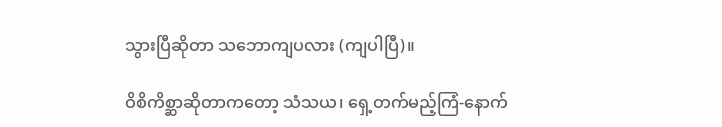သွားပြီဆိုတာ သဘောကျပလား (ကျပါပြီ)။

ဝိစိကိစ္ဆာဆိုတာကတော့ သံသယ၊ ရှေ့တက်မည့်ကြံ-နောက်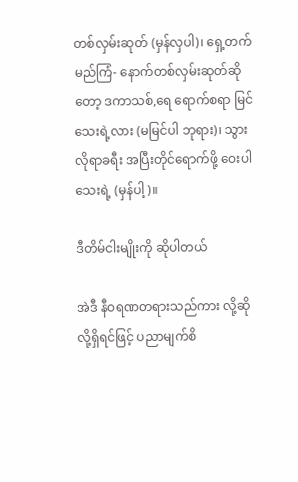တစ်လှမ်းဆုတ် (မှန်လှပါ)၊ ရှေ့တက်မည်ကြံ- နောက်တစ်လှမ်းဆုတ်ဆိုတော့ ဒကာသစ်,ရေ ရောက်စရာ မြင်သေးရဲ့လား (မမြင်ပါ ဘုရား)၊ သွားလိုရာခရီး အပြီးတိုင်ရောက်ဖို့ ဝေးပါသေးရဲ့ (မှန်ပါ့)။

ဒီတိမ်ငါးမျိုးကို ဆိုပါတယ်

အဲဒီ နီဝရဏတရားသည်ကား လို့ဆိုလို့ရှိရင်ဖြင့် ပညာမျက်စိ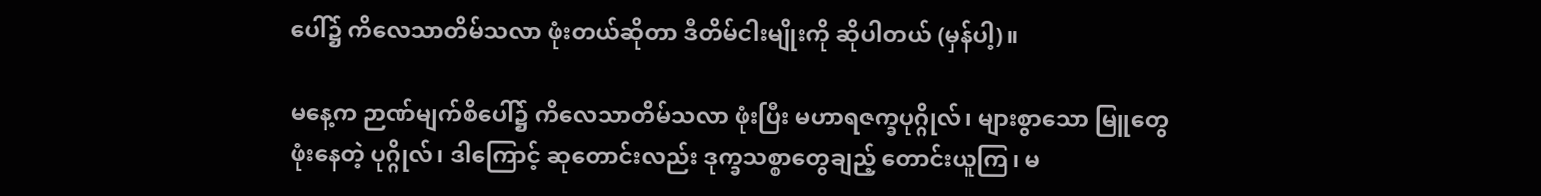ပေါ်၌ ကိလေသာတိမ်သလာ ဖုံးတယ်ဆိုတာ ဒီတိမ်ငါးမျိုးကို ဆိုပါတယ် (မှန်ပါ့)။

မနေ့က ဉာဏ်မျက်စိပေါ်၌ ကိလေသာတိမ်သလာ ဖုံးပြီး မဟာရဇက္ခပုဂ္ဂိုလ်၊ များစွာသော မြူတွေ ဖုံးနေတဲ့ ပုဂ္ဂိုလ်၊ ဒါကြောင့် ဆုတောင်းလည်း ဒုက္ခသစ္စာတွေချည့် တောင်းယူကြ၊ မ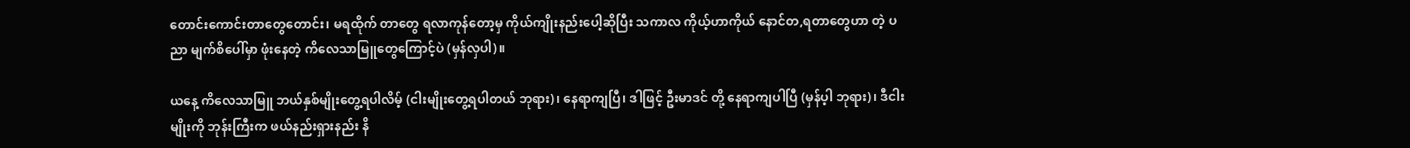တောင်းကောင်းတာတွေတောင်း၊ မရထိုက် တာတွေ ရလာကုန်တော့မှ ကိုယ်ကျိုးနည်းပေါ့ဆိုပြီး သကာလ ကိုယ့်ဟာကိုယ် နောင်တ,ရတာတွေဟာ တဲ့ ပညာ မျက်စိပေါ်မှာ ဖုံးနေတဲ့ ကိလေသာမြူတွေကြောင့်ပဲ (မှန်လှပါ)။

ယနေ့ ကိလေသာမြူ ဘယ်နှစ်မျိုးတွေ့ရပါလိမ့် (ငါးမျိုးတွေ့ရပါတယ် ဘုရား)၊ နေရာကျပြီ၊ ဒါဖြင့် ဦးမာဒင် တို့ နေရာကျပါပြီ (မှန်ပ့ါ ဘုရား)၊ ဒီငါးမျိုးကို ဘုန်းကြီးက ဖယ်နည်းရှားနည်း နိ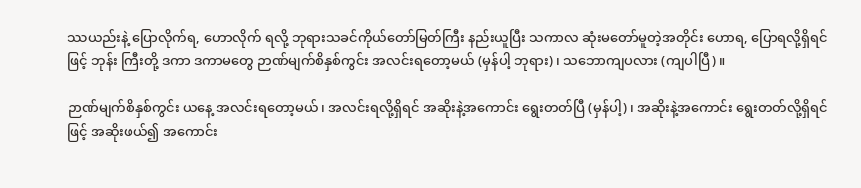ဿယည်းနဲ့ ပြောလိုက်ရ, ဟောလိုက် ရလို့ ဘုရားသခင်ကိုယ်တော်မြတ်ကြီး နည်းယူပြီး သကာလ ဆုံးမတော်မူတဲ့အတိုင်း ဟောရ, ပြောရလို့ရှိရင်ဖြင့် ဘုန်း ကြီးတို့ ဒကာ ဒကာမတွေ ဉာဏ်မျက်စိနှစ်ကွင်း အလင်းရတော့မယ် (မှန်ပါ့ ဘုရား)၊ သဘောကျပလား (ကျပါပြီ)။

ဉာဏ်မျက်စိနှစ်ကွင်း ယနေ့ အလင်းရတော့မယ်၊ အလင်းရလို့ရှိရင် အဆိုးနဲ့အကောင်း ရွေးတတ်ပြီ (မှန်ပါ့)၊ အဆိုးနဲ့အကောင်း ရွေးတတ်လို့ရှိရင်ဖြင့် အဆိုးဖယ်၍ အကောင်း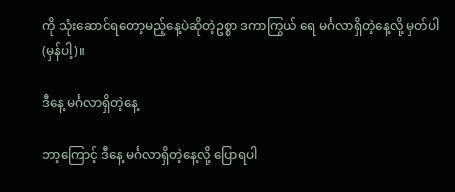ကို သုံးဆောင်ရတော့မည့်နေ့ပဲဆိုတဲ့ဥစ္စာ ဒကာကြွယ် ရေ မင်္ဂလာရှိတဲ့နေ့လို့ မှတ်ပါ (မှန်ပါ့)။

ဒီနေ့ မင်္ဂလာရှိတဲ့နေ့

ဘာ့ကြောင့် ဒီနေ့ မင်္ဂလာရှိတဲ့နေ့လို့ ပြောရပါ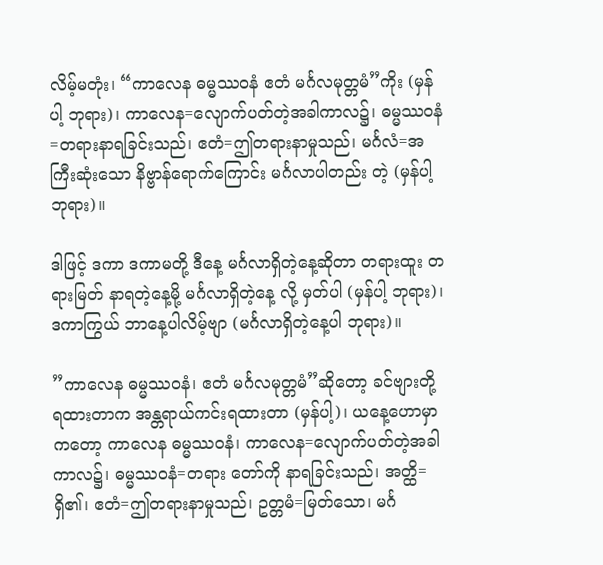လိမ့်မတုံး၊ “ကာလေန ဓမ္မဿဝနံ ဧတံ မင်္ဂလမုတ္တမံ”ကိုး (မှန်ပါ့ ဘုရား)၊ ကာလေန=လျောက်ပတ်တဲ့အခါကာလ၌၊ ဓမ္မဿဝနံ=တရားနာရခြင်းသည်၊ ဧတံ=ဤတရားနာမှုသည်၊ မင်္ဂလံ=အကြီးဆုံးသော နိဗ္ဗာန်ရောက်ကြောင်း မင်္ဂလာပါတည်း တဲ့ (မှန်ပါ့ ဘုရား)။

ဒါဖြင့် ဒကာ ဒကာမတို့ ဒီနေ့ မင်္ဂလာရှိတဲ့နေ့ဆိုတာ တရားထူး တရားမြတ် နာရတဲ့နေ့မို့ မင်္ဂလာရှိတဲ့နေ့ လို့ မှတ်ပါ (မှန်ပါ့ ဘုရား)၊ ဒကာကြွယ် ဘာနေ့ပါလိမ့်ဗျာ (မင်္ဂလာရှိတဲ့နေ့ပါ ဘုရား)။

”ကာလေန ဓမ္မဿဝနံ၊ ဧတံ မင်္ဂလမုတ္တမံ”ဆိုတော့ ခင်ဗျားတို့ ရထားတာက အန္တရာယ်ကင်းရထားတာ (မှန်ပါ့)၊ ယနေ့ဟောမှာကတော့ ကာလေန ဓမ္မဿဝနံ၊ ကာလေန=လျောက်ပတ်တဲ့အခါကာလ၌၊ ဓမ္မဿဝနံ=တရား တော်ကို နာရခြင်းသည်၊ အတ္ထိ=ရှိ၏၊ ဧတံ=ဤတရားနာမှုသည်၊ ဥတ္တမံ=မြတ်သော၊ မင်္ဂ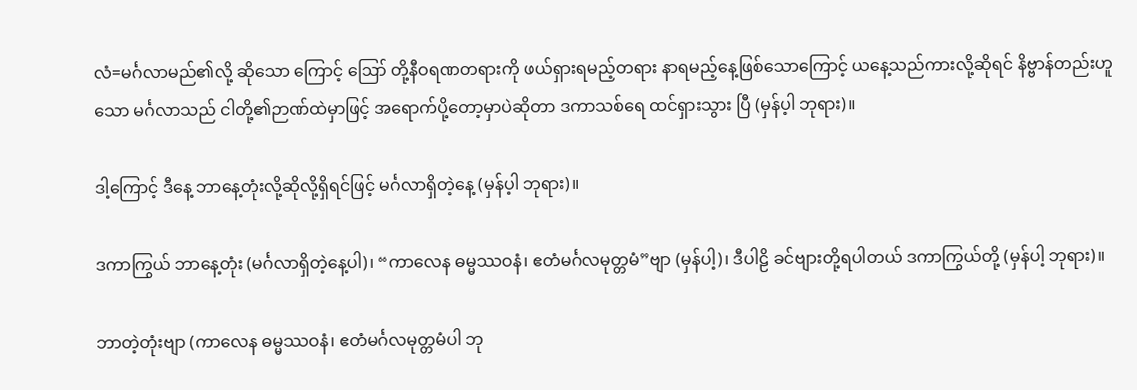လံ=မင်္ဂလာမည်၏လို့ ဆိုသော ကြောင့် ဪ တို့နီဝရဏတရားကို ဖယ်ရှားရမည့်တရား နာရမည့်နေ့ဖြစ်သောကြောင့် ယနေ့သည်ကားလို့ဆိုရင် နိဗ္ဗာန်တည်းဟူသော မင်္ဂလာသည် ငါတို့၏ဉာဏ်ထဲမှာဖြင့် အရောက်ပို့တော့မှာပဲဆိုတာ ဒကာသစ်ရေ ထင်ရှားသွား ပြီ (မှန်ပ့ါ ဘုရား)။

ဒါ့ကြောင့် ဒီနေ့ ဘာနေ့တုံးလို့ဆိုလို့ရှိရင်ဖြင့် မင်္ဂလာရှိတဲ့နေ့ (မှန်ပ့ါ ဘုရား)။

ဒကာကြွယ် ဘာနေ့တုံး (မင်္ဂလာရှိတဲ့နေ့ပါ)၊ “ကာလေန ဓမ္မဿဝနံ၊ ဧတံမင်္ဂလမုတ္တမံ”ဗျာ (မှန်ပါ့)၊ ဒီပါဠိ ခင်ဗျားတို့ရပါတယ် ဒကာကြွယ်တို့ (မှန်ပါ့ ဘုရား)။

ဘာတဲ့တုံးဗျာ (ကာလေန ဓမ္မဿဝနံ၊ ဧတံမင်္ဂလမုတ္တမံပါ ဘု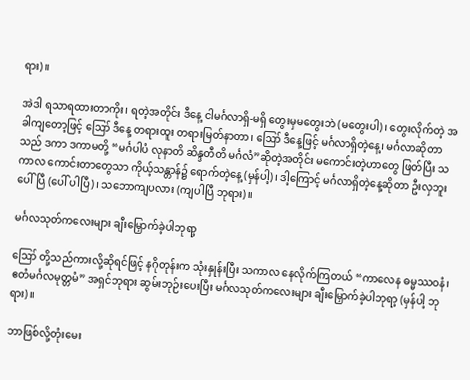ရား)။

အဲဒါ ရသာရထားတာကိုး၊ ရတဲ့အတိုင်း ဒီနေ့ ငါမင်္ဂလာရှိ-မရှိ တွေးမှမတွေးဘဲ (မတွေးပါ)၊ တွေးလိုက်တဲ့ အခါကျတော့ဖြင့် ဪ ဒီနေ့ တရားထူး တရားမြတ်နာတာ၊ ဪ ဒီနေ့ဖြင့် မင်္ဂလာရှိတဲ့နေ့၊ မင်္ဂလာဆိုတာ သည် ဒကာ ဒကာမတို့ “မင်္ဂပါပံ လုနာတိ ဆိန္ဒတီတိ မင်္ဂလံ”ဆိုတဲ့အတိုင်း မကောင်းတဲ့ဟာတွေ ဖြတ်ပြီး သကာလ ကောင်းတာတွေသာ ကိုယ့်သန္တာန်၌ ရောက်တဲ့နေ့ (မှန်ပါ့)၊ ဒါ့ကြောင့် မင်္ဂလာရှိတဲ့နေ့ဆိုတာ ဦးလှဘူး ပေါ်ပြီ (ပေါ် ပါပြီ)၊ သဘောကျပလား (ကျပါပြီ ဘုရား)။

မင်္ဂလသုတ်ကလေးများ ချီးမြှောက်ခဲ့ပါဘုရာ့

ဪ တို့သည်ကားလို့ဆိုရင်ဖြင့် နဂိုတုန်းက သုံးနှုန်းပြီး သကာလ နေလိုက်ကြတယ် “ကာလေန ဓမ္မဿဝနံ၊ ဧတံမင်္ဂလမုတ္တမံ” အရှင်ဘုရား ဆွမ်းဘုဉ်းပေးပြီး မင်္ဂလသုတ်ကလေးများ ချီးမြှောက်ခဲ့ပါဘုရာ့ (မှန်ပါ့ ဘုရား)။

ဘာဖြစ်လို့တုံးမေး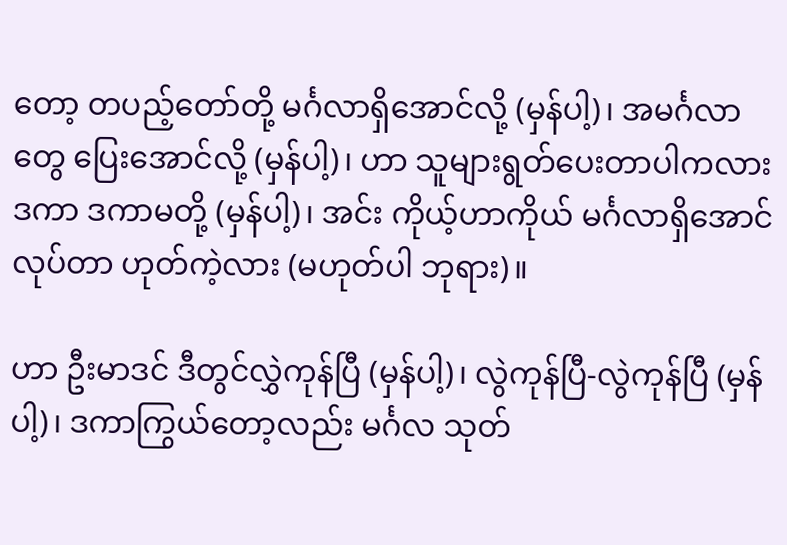တော့ တပည့်တော်တို့ မင်္ဂလာရှိအောင်လို့ (မှန်ပါ့)၊ အမင်္ဂလာတွေ ပြေးအောင်လို့ (မှန်ပါ့)၊ ဟာ သူများရွတ်ပေးတာပါကလား ဒကာ ဒကာမတို့ (မှန်ပါ့)၊ အင်း ကိုယ့်ဟာကိုယ် မင်္ဂလာရှိအောင်လုပ်တာ ဟုတ်ကဲ့လား (မဟုတ်ပါ ဘုရား)။

ဟာ ဦးမာဒင် ဒီတွင်လွှဲကုန်ပြီ (မှန်ပါ့)၊ လွဲကုန်ပြီ-လွဲကုန်ပြီ (မှန်ပါ့)၊ ဒကာကြွယ်တော့လည်း မင်္ဂလ သုတ်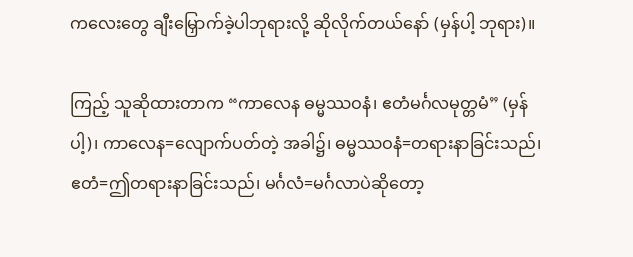ကလေးတွေ ချီးမြှောက်ခဲ့ပါဘုရားလို့ ဆိုလိုက်တယ်နော် (မှန်ပါ့ ဘုရား)။

ကြည့် သူဆိုထားတာက “ကာလေန ဓမ္မဿဝနံ၊ ဧတံမင်္ဂလမုတ္တမံ” (မှန်ပါ့)၊ ကာလေန=လျောက်ပတ်တဲ့ အခါ၌၊ ဓမ္မဿဝနံ=တရားနာခြင်းသည်၊ ဧတံ=ဤတရားနာခြင်းသည်၊ မင်္ဂလံ=မင်္ဂလာပဲဆိုတော့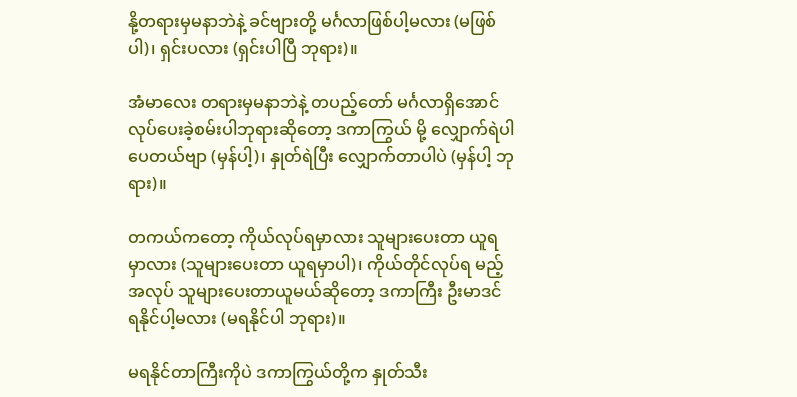နို့တရားမှမနာဘဲနဲ့ ခင်ဗျားတို့ မင်္ဂလာဖြစ်ပါ့မလား (မဖြစ်ပါ)၊ ရှင်းပလား (ရှင်းပါပြီ ဘုရား)။

အံမာလေး တရားမှမနာဘဲနဲ့ တပည့်တော် မင်္ဂလာရှိအောင် လုပ်ပေးခဲ့စမ်းပါဘုရားဆိုတော့ ဒကာကြွယ် မို့ လျှောက်ရဲပါပေတယ်ဗျာ (မှန်ပါ့)၊ နှုတ်ရဲပြီး လျှောက်တာပါပဲ (မှန်ပါ့ ဘုရား)။

တကယ်ကတော့ ကိုယ်လုပ်ရမှာလား သူများပေးတာ ယူရမှာလား (သူများပေးတာ ယူရမှာပါ)၊ ကိုယ်တိုင်လုပ်ရ မည့်အလုပ် သူများပေးတာယူမယ်ဆိုတော့ ဒကာကြီး ဦးမာဒင် ရနိုင်ပါ့မလား (မရနိုင်ပါ ဘုရား)။

မရနိုင်တာကြီးကိုပဲ ဒကာကြွယ်တို့က နှုတ်သီး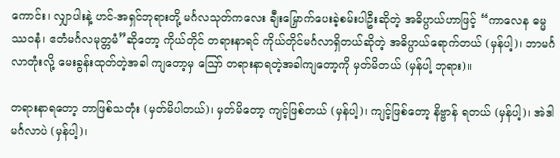ကောင်း၊ လျှာပါးနဲ့ ဟင်-အရှင်ဘုရားတို့ မင်္ဂလသုတ်ကလေး ချီးမြှောက်ပေးခဲ့စမ်းပါဦးဆိုတဲ့ အဓိပ္ပာယ်ဟာဖြင့် “ကာလေန ဓမ္မဿဝနံ၊ ဧတံမင်္ဂလမုတ္တမံ”ဆိုတော့ ကိုယ်တိုင် တရားနာရင် ကိုယ်တိုင်မင်္ဂလာရှိတယ်ဆိုတဲ့ အဓိပ္ပာယ်ရောက်တယ် (မှန်ပါ့)၊ ဘာမင်္ဂလာတုံးလို့ မေးခွန်းထုတ်တဲ့အခါ ကျတော့မှ ဪ တရားနာရတဲ့အခါကျတော့ကို မှတ်မိတယ် (မှန်ပါ့ ဘုရား)။

တရားနာရတော့ ဘာဖြစ်သတုံး (မှတ်မိပါတယ်)၊ မှတ်မိတော့ ကျင့်ဖြစ်တယ် (မှန်ပါ့)၊ ကျင့်ဖြစ်တော့ နိဗ္ဗာန် ရတယ် (မှန်ပါ့)၊ အဲဒါ မင်္ဂလာပဲ (မှန်ပါ့)၊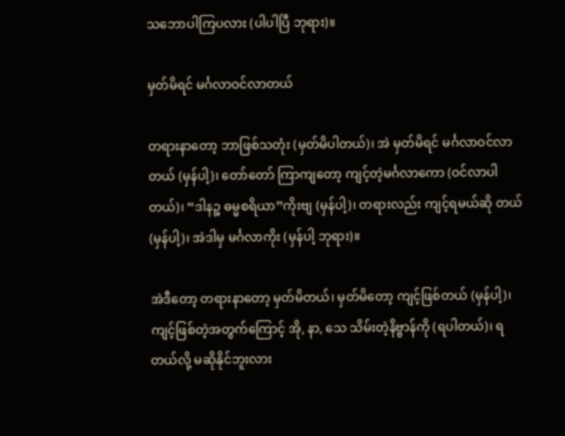သဘောပါကြပလား (ပါပါပြီ ဘုရား)။

မှတ်မိရင် မင်္ဂလာဝင်လာတယ်

တရားနာတော့ ဘာဖြစ်သတုံး (မှတ်မိပါတယ်)၊ အဲ မှတ်မိရင် မင်္ဂလာဝင်လာတယ် (မှန်ပါ့)၊ တော်တော် ကြာကျတော့ ကျင့်တဲ့မင်္ဂလာကော (ဝင်လာပါတယ်)၊ “ဒါနဉ္စ ဓမ္မစရိယာ”ကိုးဗျ (မှန်ပါ့)၊ တရားလည်း ကျင့်ရမယ်ဆို တယ် (မှန်ပါ့)၊ အဲဒါမှ မင်္ဂလာကိုး (မှန်ပါ့ ဘုရား)။

အဲဒီတော့ တရားနာတော့ မှတ်မိတယ်၊ မှတ်မိတော့ ကျင့်ဖြစ်တယ် (မှန်ပါ့)၊ ကျင့်ဖြစ်တဲ့အတွက်ကြောင့် အို, နာ, သေ သိမ်းတဲ့နိဗ္ဗာန်ကို (ရပါတယ်)၊ ရတယ်လို့ မဆိုနိုင်ဘူးလား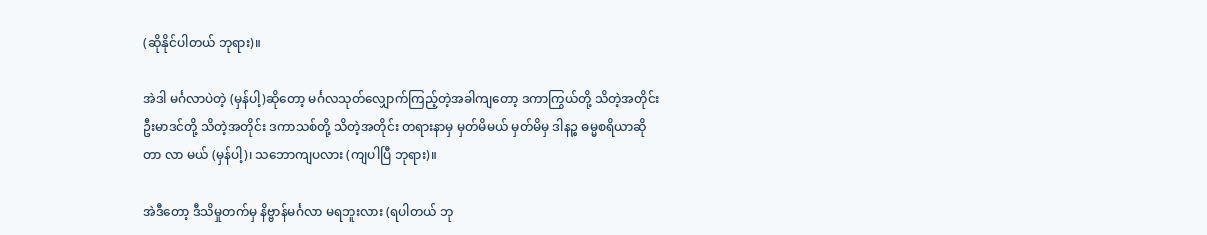(ဆိုနိုင်ပါတယ် ဘုရား)။

အဲဒါ မင်္ဂလာပဲတဲ့ (မှန်ပါ့)ဆိုတော့ မင်္ဂလသုတ်လျှောက်ကြည့်တဲ့အခါကျတော့ ဒကာကြွယ်တို့ သိတဲ့အတိုင်း ဦးမာဒင်တို့ သိတဲ့အတိုင်း ဒကာသစ်တို့ သိတဲ့အတိုင်း တရားနာမှ မှတ်မိမယ် မှတ်မိမှ ဒါနဉ္စ ဓမ္မစရိယာဆိုတာ လာ မယ် (မှန်ပါ့)၊ သဘောကျပလား (ကျပါပြီ ဘုရား)။

အဲဒီတော့ ဒီသိမှုတက်မှ နိဗ္ဗာန်မင်္ဂလာ မရဘူးလား (ရပါတယ် ဘု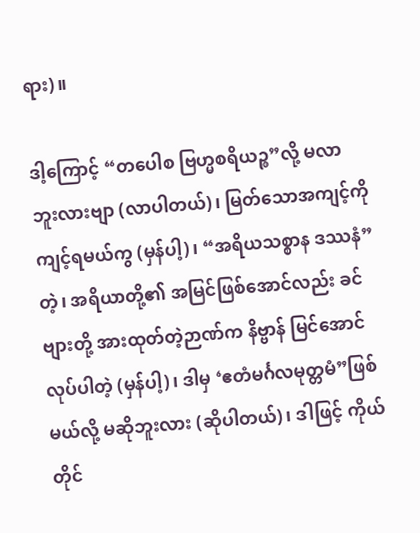ရား)။

ဒါ့ကြောင့် “တပေါစ ဗြဟ္မစရိယဉ္စ”လို့ မလာဘူးလားဗျာ (လာပါတယ်)၊ မြတ်သောအကျင့်ကို ကျင့်ရမယ်ကွ (မှန်ပါ့)၊ “အရိယသစ္စာန ဒဿနံ”တဲ့၊ အရိယာတို့၏ အမြင်ဖြစ်အောင်လည်း ခင်ဗျားတို့ အားထုတ်တဲ့ဉာဏ်က နိဗ္ဗာန် မြင်အောင် လုပ်ပါတဲ့ (မှန်ပါ့)၊ ဒါမှ ‘ဧတံမင်္ဂလမုတ္တမံ”ဖြစ်မယ်လို့ မဆိုဘူးလား (ဆိုပါတယ်)၊ ဒါဖြင့် ကိုယ်တိုင်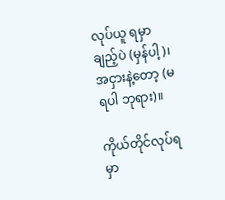လုပ်ယူ ရမှာချည့်ပဲ (မှန်ပါ့)၊ အငှားနဲ့တော့ (မရပါ ဘုရား)။

ကိုယ်တိုင်လုပ်ရမှာ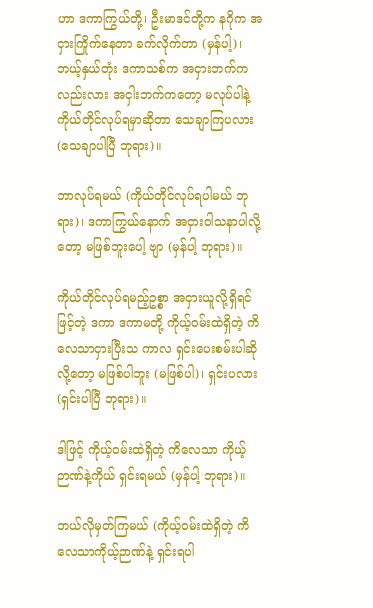ဟာ ဒကာကြွယ်တို့၊ ဦးမာဒင်တို့က နဂိုက အငှားကြိုက်နေတာ ခက်လိုက်တာ (မှန်ပါ့)၊ ဘယ့်နှယ်တုံး ဒကာသစ်က အငှားဘက်ကလည်းလား အငှါးဘက်ကတော့ မလုပ်ပါနဲ့ ကိုယ်တိုင်လုပ်ရမှာဆိုတာ သေချာကြပလား (သေချာပါပြီ ဘုရား)။

ဘာလုပ်ရမယ် (ကိုယ်တိုင်လုပ်ရပါမယ် ဘုရား)၊ ဒကာကြွယ်နောက် အငှားဝါသနာပါလို့တော့ မဖြစ်ဘူးပေါ့ ဗျာ (မှန်ပါ့ ဘုရား)။

ကိုယ်တိုင်လုပ်ရမည့်ဥစ္စာ အငှားယူလို့ရှိရင်ဖြင့်တဲ့ ဒကာ ဒကာမတို့ ကိုယ့်ဝမ်းထဲရှိတဲ့ ကိလေသာငှားပြီးသ ကာလ ရှင်းပေးစမ်းပါဆိုလို့တော့ မဖြစ်ပါဘူး (မဖြစ်ပါ)၊ ရှင်းပလား (ရှင်းပါပြီ ဘုရား)။

ဒါဖြင့် ကိုယ့်ဝမ်းထဲရှိတဲ့ ကိလေသာ ကိုယ့်ဉာဏ်နဲ့ကိုယ် ရှင်းရမယ် (မှန်ပါ့ ဘုရား)။

ဘယ်လိုမှတ်ကြမယ် (ကိုယ့်ဝမ်းထဲရှိတဲ့ ကိလေသာကိုယ့်ဉာဏ်နဲ့ ရှင်းရပါ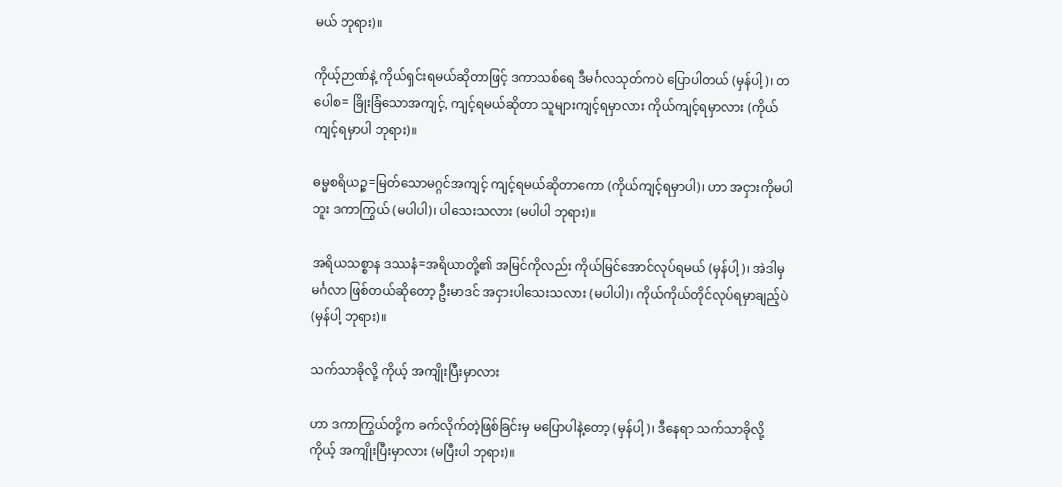မယ် ဘုရား)။

ကိုယ့်ဉာဏ်နဲ့ ကိုယ်ရှင်းရမယ်ဆိုတာဖြင့် ဒကာသစ်ရေ ဒီမင်္ဂလသုတ်ကပဲ ပြောပါတယ် (မှန်ပါ့)၊ တပေါစ= ခြိုးခြံသောအကျင့်, ကျင့်ရမယ်ဆိုတာ သူများကျင့်ရမှာလား ကိုယ်ကျင့်ရမှာလား (ကိုယ်ကျင့်ရမှာပါ ဘုရား)။

ဓမ္မစရိယဉ္စ=မြတ်သောမဂ္ဂင်အကျင့် ကျင့်ရမယ်ဆိုတာကော (ကိုယ်ကျင့်ရမှာပါ)၊ ဟာ အငှားကိုမပါဘူး ဒကာကြွယ် (မပါပါ)၊ ပါသေးသလား (မပါပါ ဘုရား)။

အရိယသစ္စာန ဒဿနံ=အရိယာတို့၏ အမြင်ကိုလည်း ကိုယ်မြင်အောင်လုပ်ရမယ် (မှန်ပါ့)၊ အဲဒါမှ မင်္ဂလာ ဖြစ်တယ်ဆိုတော့ ဦးမာဒင် အငှားပါသေးသလား (မပါပါ)၊ ကိုယ်ကိုယ်တိုင်လုပ်ရမှာချည့်ပဲ (မှန်ပါ့ ဘုရား)။

သက်သာခိုလို့ ကိုယ့် အကျိုးပြီးမှာလား

ဟာ ဒကာကြွယ်တို့က ခက်လိုက်တဲ့ဖြစ်ခြင်းမှ မပြောပါနဲ့တော့ (မှန်ပါ့)၊ ဒီနေရာ သက်သာခိုလို့ ကိုယ့် အကျိုးပြီးမှာလား (မပြီးပါ ဘုရား)။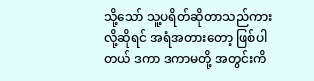သို့သော် သူ့ပရိတ်ဆိုတာသည်ကားလို့ဆိုရင် အရံအတားတော့ ဖြစ်ပါတယ် ဒကာ ဒကာမတို့ အတွင်းကိ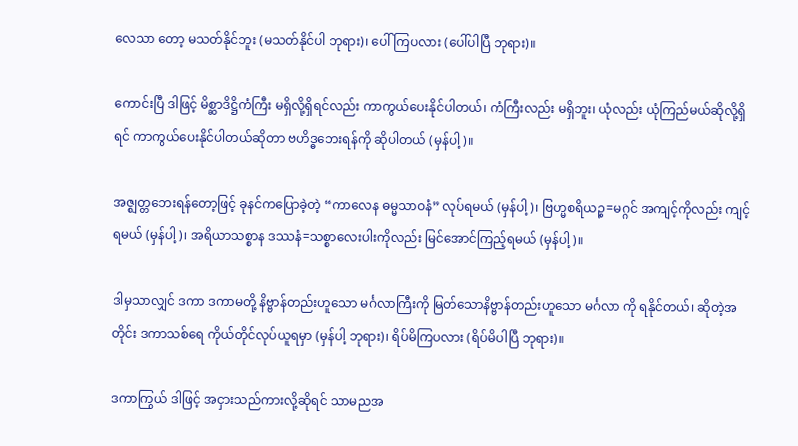လေသာ တော့ မသတ်နိုင်ဘူး (မသတ်နိုင်ပါ ဘုရား)၊ ပေါ်ကြပလား (ပေါ်ပါပြီ ဘုရား)။

ကောင်းပြီ ဒါဖြင့် မိစ္ဆာဒိဋ္ဌိကံကြီး မရှိလို့ရှိရင်လည်း ကာကွယ်ပေးနိုင်ပါတယ်၊ ကံကြီးလည်း မရှိဘူး၊ ယုံလည်း ယုံကြည်မယ်ဆိုလို့ရှိရင် ကာကွယ်ပေးနိုင်ပါတယ်ဆိုတာ ဗဟိဒ္ဓဘေးရန်ကို ဆိုပါတယ် (မှန်ပါ့)။

အဇ္ဈတ္တဘေးရန်တော့ဖြင့် ခုနင်ကပြောခဲ့တဲ့ “ကာလေန ဓမ္မသာဝနံ” လုပ်ရမယ် (မှန်ပါ့)၊ ဗြဟ္မစရိယဉ္စ=မဂ္ဂင် အကျင့်ကိုလည်း ကျင့်ရမယ် (မှန်ပါ့)၊ အရိယာသစ္စာန ဒဿနံ=သစ္စာလေးပါးကိုလည်း မြင်အောင်ကြည့်ရမယ် (မှန်ပါ့)။

ဒါမှသာလျှင် ဒကာ ဒကာမတို့ နိဗ္ဗာန်တည်းဟူသော မင်္ဂလာကြီးကို မြတ်သောနိဗ္ဗာန်တည်းဟူသော မင်္ဂလာ ကို ရနိုင်တယ်၊ ဆိုတဲ့အတိုင်း ဒကာသစ်ရေ ကိုယ်တိုင်လုပ်ယူရမှာ (မှန်ပါ့ ဘုရား)၊ ရိပ်မိကြပလား (ရိပ်မိပါပြီ ဘုရား)။

ဒကာကြွယ် ဒါဖြင့် အငှားသည်ကားလို့ဆိုရင် သာမညအ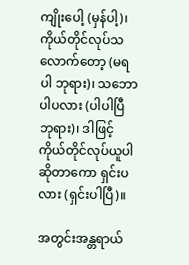ကျိုးပေါ့ (မှန်ပါ့)၊ ကိုယ်တိုင်လုပ်သလောက်တော့ (မရပါ ဘုရား)၊ သဘောပါပလား (ပါပါပြီ ဘုရား)၊ ဒါဖြင့် ကိုယ်တိုင်လုပ်ယူပါဆိုတာကော ရှင်းပလား (ရှင်းပါပြီ)။

အတွင်းအန္တရာယ်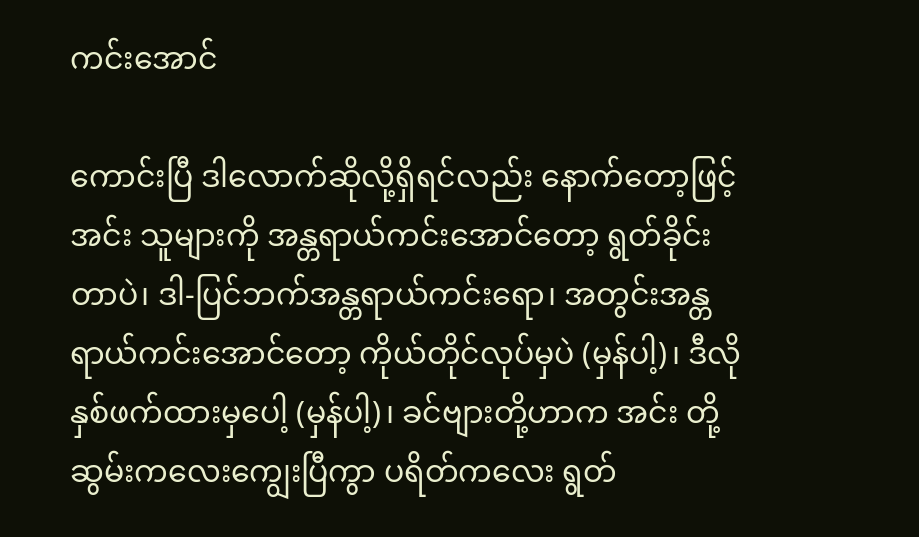ကင်းအောင်

ကောင်းပြီ ဒါလောက်ဆိုလို့ရှိရင်လည်း နောက်တော့ဖြင့် အင်း သူများကို အန္တရာယ်ကင်းအောင်တော့ ရွတ်ခိုင်းတာပဲ၊ ဒါ-ပြင်ဘက်အန္တရာယ်ကင်းရော၊ အတွင်းအန္တရာယ်ကင်းအောင်တော့ ကိုယ်တိုင်လုပ်မှပဲ (မှန်ပါ့)၊ ဒီလိုနှစ်ဖက်ထားမှပေါ့ (မှန်ပါ့)၊ ခင်ဗျားတို့ဟာက အင်း တို့ဆွမ်းကလေးကျွေးပြီကွာ ပရိတ်ကလေး ရွတ်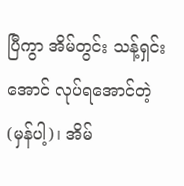ပြီကွာ အိမ်တွင်း သန့်ရှင်းအောင် လုပ်ရအောင်တဲ့ (မှန်ပါ့)၊ အိမ်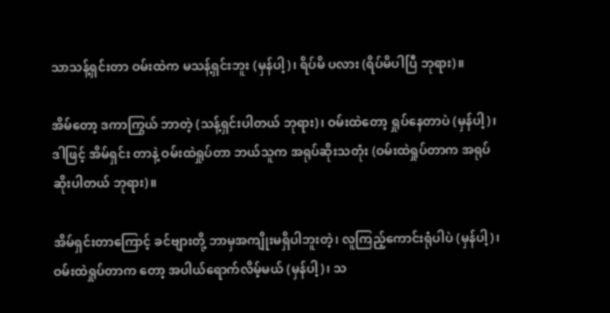သာသန့်ရှင်းတာ ဝမ်းထဲက မသန့်ရှင်းဘူး (မှန်ပါ့)၊ ရိပ်မိ ပလား (ရိပ်မိပါပြီ ဘုရား)။

အိမ်တော့ ဒကာကြွယ် ဘာတဲ့ (သန့်ရှင်းပါတယ် ဘုရား)၊ ဝမ်းထဲတော့ ရှုပ်နေတာပဲ (မှန်ပါ့)၊ ဒါဖြင့် အိမ်ရှင်း တာနဲ့ ဝမ်းထဲရှုပ်တာ ဘယ်သူက အရုပ်ဆိုးသတုံး (ဝမ်းထဲရှုပ်တာက အရုပ်ဆိုးပါတယ် ဘုရား)။

အိမ်ရှင်းတာကြောင့် ခင်ဗျားတို့ ဘာမှအကျိုးမရှိပါဘူးတဲ့၊ လူကြည့်ကောင်းရုံပါပဲ (မှန်ပါ့)၊ ဝမ်းထဲရှုပ်တာက တော့ အပါယ်ရောက်လိမ့်မယ် (မှန်ပါ့)၊ သ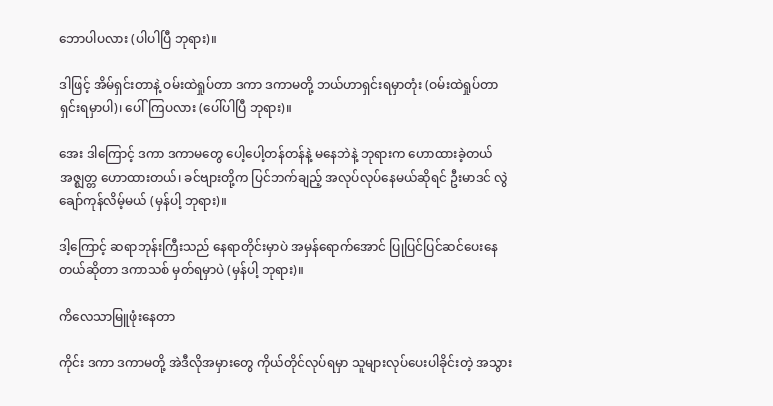ဘောပါပလား (ပါပါပြီ ဘုရား)။

ဒါဖြင့် အိမ်ရှင်းတာနဲ့ ဝမ်းထဲရှုပ်တာ ဒကာ ဒကာမတို့ ဘယ်ဟာရှင်းရမှာတုံး (ဝမ်းထဲရှုပ်တာ ရှင်းရမှာပါ)၊ ပေါ်ကြပလား (ပေါ်ပါပြီ ဘုရား)။

အေး ဒါကြောင့် ဒကာ ဒကာမတွေ ပေါ့ပေါ့တန်တန်နဲ့ မနေဘဲနဲ့ ဘုရားက ဟောထားခဲ့တယ် အဇ္ဈတ္တ ဟောထားတယ်၊ ခင်ဗျားတို့က ပြင်ဘက်ချည့် အလုပ်လုပ်နေမယ်ဆိုရင် ဦးမာဒင် လွဲချော်ကုန်လိမ့်မယ် (မှန်ပါ့ ဘုရား)။

ဒါ့ကြောင့် ဆရာဘုန်းကြီးသည် နေရာတိုင်းမှာပဲ အမှန်ရောက်အောင် ပြုပြင်ပြင်ဆင်ပေးနေတယ်ဆိုတာ ဒကာသစ် မှတ်ရမှာပဲ (မှန်ပါ့ ဘုရား)။

ကိလေသာမြူဖုံးနေတာ

ကိုင်း ဒကာ ဒကာမတို့ အဲဒီလိုအမှားတွေ ကိုယ်တိုင်လုပ်ရမှာ သူများလုပ်ပေးပါခိုင်းတဲ့ အသွား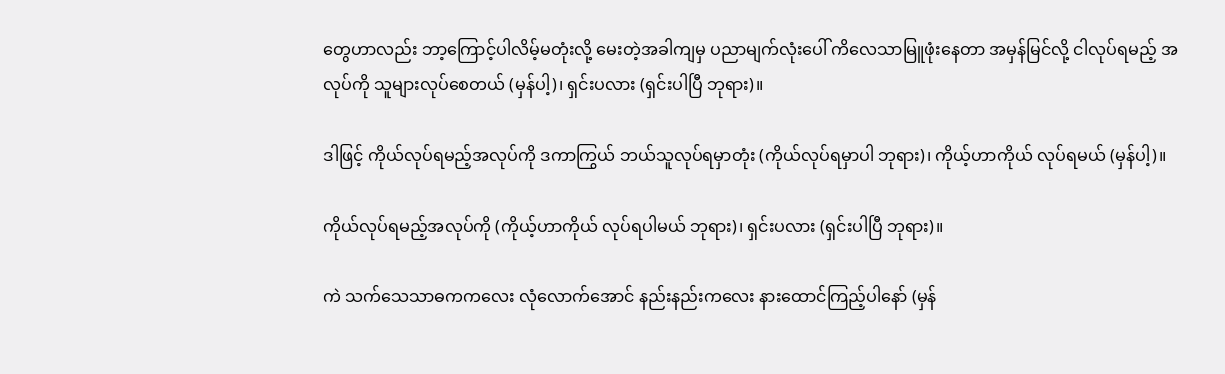တွေဟာလည်း ဘာ့ကြောင့်ပါလိမ့်မတုံးလို့ မေးတဲ့အခါကျမှ ပညာမျက်လုံးပေါ် ကိလေသာမြူဖုံးနေတာ အမှန်မြင်လို့ ငါလုပ်ရမည့် အလုပ်ကို သူများလုပ်စေတယ် (မှန်ပါ့)၊ ရှင်းပလား (ရှင်းပါပြီ ဘုရား)။

ဒါဖြင့် ကိုယ်လုပ်ရမည့်အလုပ်ကို ဒကာကြွယ် ဘယ်သူလုပ်ရမှာတုံး (ကိုယ်လုပ်ရမှာပါ ဘုရား)၊ ကိုယ့်ဟာကိုယ် လုပ်ရမယ် (မှန်ပါ့)။

ကိုယ်လုပ်ရမည့်အလုပ်ကို (ကိုယ့်ဟာကိုယ် လုပ်ရပါမယ် ဘုရား)၊ ရှင်းပလား (ရှင်းပါပြီ ဘုရား)။

ကဲ သက်သေသာဓကကလေး လုံလောက်အောင် နည်းနည်းကလေး နားထောင်ကြည့်ပါနော် (မှန်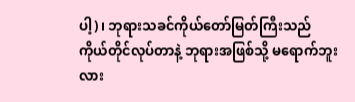ပါ့)၊ ဘုရားသခင်ကိုယ်တော်မြတ်ကြီးသည် ကိုယ်တိုင်လုပ်တာနဲ့ ဘုရားအဖြစ်သို့ မရောက်ဘူးလား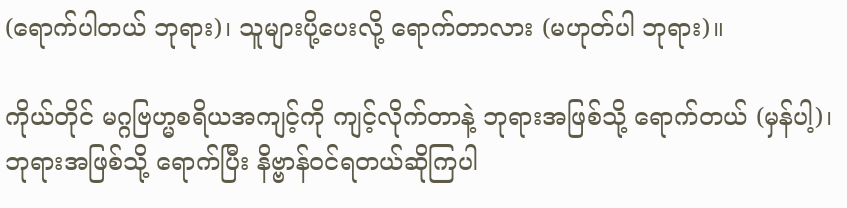(ရောက်ပါတယ် ဘုရား)၊ သူများပို့ပေးလို့ ရောက်တာလား (မဟုတ်ပါ ဘုရား)။

ကိုယ်တိုင် မဂ္ဂဗြဟ္မစရိယအကျင့်ကို ကျင့်လိုက်တာနဲ့ ဘုရားအဖြစ်သို့ ရောက်တယ် (မှန်ပါ့)၊ ဘုရားအဖြစ်သို့ ရောက်ပြီး နိဗ္ဗာန်ဝင်ရတယ်ဆိုကြပါ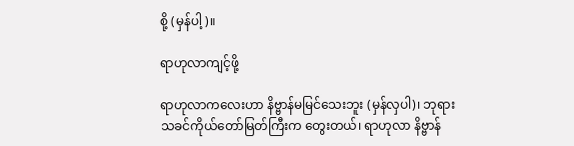စို့ (မှန်ပါ့)။

ရာဟုလာကျင့်ဖို့

ရာဟုလာကလေးဟာ နိဗ္ဗာန်မမြင်သေးဘူး (မှန်လှပါ)၊ ဘုရားသခင်ကိုယ်တော်မြတ်ကြီးက တွေးတယ်၊ ရာဟုလာ နိဗ္ဗာန်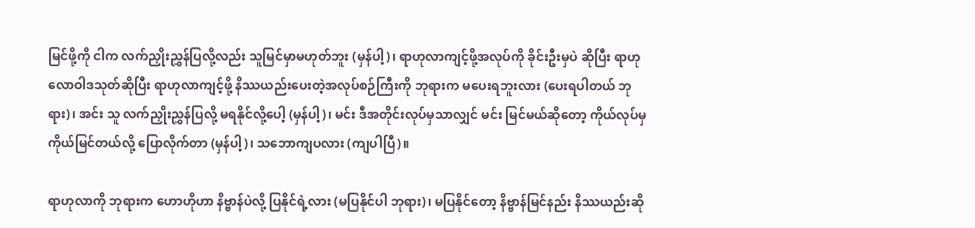မြင်ဖို့ကို ငါက လက်ညှိုးညွှန်ပြလို့လည်း သူမြင်မှာမဟုတ်ဘူး (မှန်ပါ့)၊ ရာဟုလာကျင့်ဖို့အလုပ်ကို ခိုင်းဦးမှပဲ ဆိုပြီး ရာဟုလောဝါဒသုတ်ဆိုပြီး ရာဟုလာကျင့်ဖို့ နိဿယည်းပေးတဲ့အလုပ်စဉ်ကြီးကို ဘုရားက မပေးရဘူးလား (ပေးရပါတယ် ဘုရား)၊ အင်း သူ လက်ညှိုးညွှန်ပြလို့ မရနိုင်လို့ပေါ့ (မှန်ပါ့)၊ မင်း ဒီအတိုင်းလုပ်မှသာလျှင် မင်း မြင်မယ်ဆိုတော့ ကိုယ်လုပ်မှ ကိုယ်မြင်တယ်လို့ ပြောလိုက်တာ (မှန်ပါ့)၊ သဘောကျပလား (ကျပါပြီ)။

ရာဟုလာကို ဘုရားက ဟောဟိုဟာ နိဗ္ဗာန်ပဲလို့ ပြနိုင်ရဲ့လား (မပြနိုင်ပါ ဘုရား)၊ မပြနိုင်တော့ နိဗ္ဗာန်မြင်နည်း နိဿယည်းဆို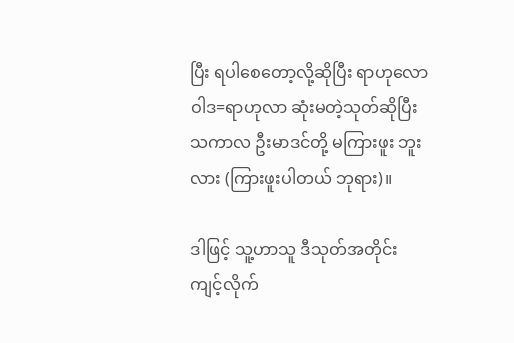ပြီး ရပါစေတော့လို့ဆိုပြီး ရာဟုလောဝါဒ=ရာဟုလာ ဆုံးမတဲ့သုတ်ဆိုပြီး သကာလ ဦးမာဒင်တို့ မကြားဖူး ဘူးလား (ကြားဖူးပါတယ် ဘုရား)။

ဒါဖြင့် သူ့ဟာသူ ဒီသုတ်အတိုင်း ကျင့်လိုက်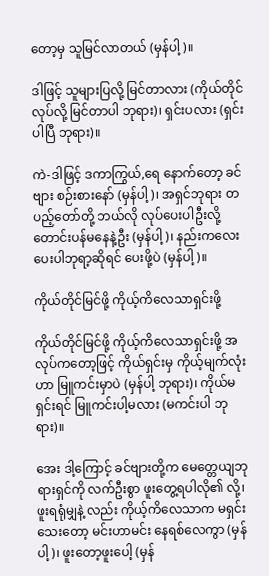တော့မှ သူမြင်လာတယ် (မှန်ပါ့)။

ဒါဖြင့် သူများပြလို့ မြင်တာလား (ကိုယ်တိုင်လုပ်လို့ မြင်တာပါ ဘုရား)၊ ရှင်းပလား (ရှင်းပါပြီ ဘုရား)။

ကဲ-ဒါဖြင့် ဒကာကြွယ်,ရေ နောက်တော့ ခင်ဗျား စဉ်းစားနော် (မှန်ပါ့)၊ အရှင်ဘုရား တပည့်တော်တို့ ဘယ်လို လုပ်ပေးပါဦးလို့ တောင်းပန်မနေနဲ့ဦး (မှန်ပါ့)၊ နည်းကလေး ပေးပါဘုရာ့ဆိုရင် ပေးဖို့ပဲ (မှန်ပါ့)။

ကိုယ်တိုင်မြင်ဖို့ ကိုယ့်ကိလေသာရှင်းဖို့

ကိုယ်တိုင်မြင်ဖို့ ကိုယ့်ကိလေသာရှင်းဖို့ အလုပ်ကတော့ဖြင့် ကိုယ်ရှင်းမှ ကိုယ့်မျက်လုံးဟာ မြူကင်းမှာပဲ (မှန်ပါ့ ဘုရား)၊ ကိုယ်မရှင်းရင် မြူကင်းပါ့မလား (မကင်းပါ ဘုရား)။

အေး ဒါ့ကြောင့် ခင်ဗျားတို့က မေတ္တေယျဘုရားရှင်ကို လက်ဦးစွာ ဖူးတွေ့ရပါလို၏ လို့၊ ဖူးရရုံမျှနဲ့ လည်း ကိုယ့်ကိလေသာက မရှင်းသေးတော့ မင်းဟာမင်း နေရစ်လေကွာ (မှန်ပါ့)၊ ဖူးတော့ဖူးပေါ့ (မှန်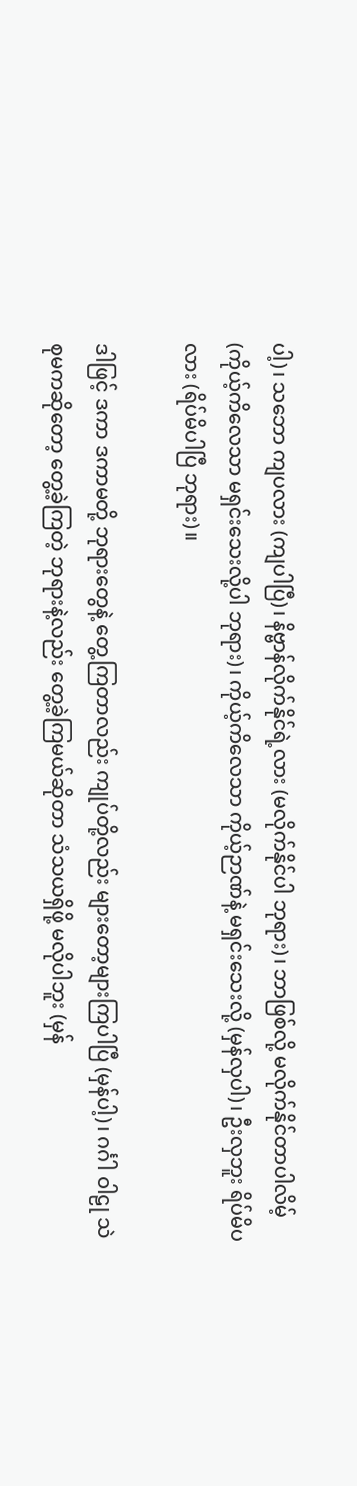ပါ့)၊ သဘော ကျပလား (ကျပါပြီ)၊ နိဗ္ဗာန်လိုက်နိုင်ရဲ့လား (မလိုက်နိုင်ပါ ဘုရား)၊ ဘာဖြစ်လို့ မလိုက်နိုင်တာပါလိမ့် (ကိုယ့်ကိလေသာ မရှင်းသေးလို့ပါ ဘုရား)၊ ကိုယ့်ကိလေသာ ကိုယ့်ဉာဏ်နဲ့ မရှင်းသေးလို့ (မှန်လှပါ)၊ ဦးလှဘူး ရိပ်မိပလား (ရိပ်မိပါပြီ ဘုရား)။

ဒါဖြင့် ဒကာ ဒကာမတို့ ဘုရားတွေနဲ့ တွေ့ကြတာလည်း ကျုပ်တို့လည်း များတော့များကြပါပြီ (မှန်ပါ့)၊ ဂင်္ဂါ ဝါဠု သဲစုမကဆိုတော့ တွေ့ခဲ့ကြတဲ့ ဘုရားနဲ့လည်း တွေ့ခဲ့ကြမယ်ဆိုတာ သံသယရှိဖို့ မလိုပါဘူး (မှန်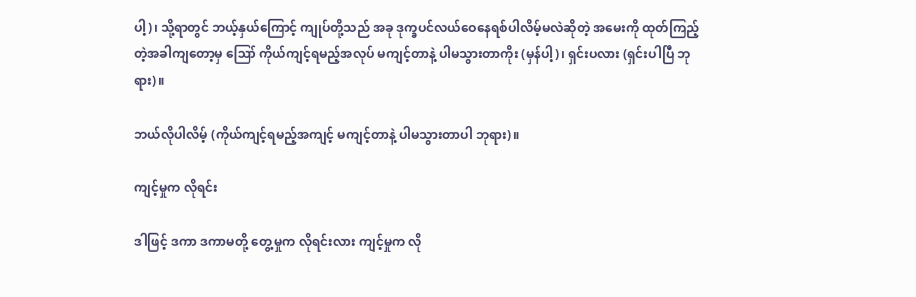ပါ့)၊ သို့ရာတွင် ဘယ့်နှယ်ကြောင့် ကျုပ်တို့သည် အခု ဒုက္ခပင်လယ်ဝေနေရစ်ပါလိမ့်မလဲဆိုတဲ့ အမေးကို ထုတ်ကြည့်တဲ့အခါကျတော့မှ ဪ ကိုယ်ကျင့်ရမည့်အလုပ် မကျင့်တာနဲ့ ပါမသွားတာကိုး (မှန်ပါ့)၊ ရှင်းပလား (ရှင်းပါပြီ ဘုရား)။

ဘယ်လိုပါလိမ့် (ကိုယ်ကျင့်ရမည့်အကျင့် မကျင့်တာနဲ့ ပါမသွားတာပါ ဘုရား)။

ကျင့်မှုက လိုရင်း

ဒါဖြင့် ဒကာ ဒကာမတို့ တွေ့မှုက လိုရင်းလား ကျင့်မှုက လို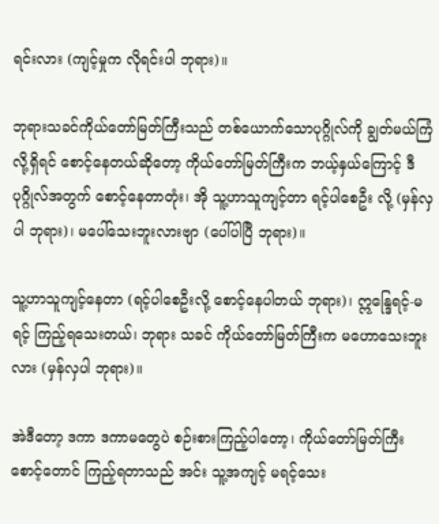ရင်းလား (ကျင့်မှုက လိုရင်းပါ ဘုရား)။

ဘုရားသခင်ကိုယ်တော်မြတ်ကြီးသည် တစ်ယောက်သောပုဂ္ဂိုလ်ကို ချွတ်မယ်ကြံလို့ရှိရင် စောင့်နေတယ်ဆိုတော့ ကိုယ်တော်မြတ်ကြီးက ဘယ့်နှယ်ကြောင့် ဒီပုဂ္ဂိုလ်အတွက် စောင့်နေတာတုံး၊ အို သူ့ဟာသူကျင့်တာ ရင့်ပါစေဦး လို့ (မှန်လှပါ ဘုရား)၊ မပေါ်သေးဘူးလားဗျာ (ပေါ်ပါပြီ ဘုရား)။

သူ့ဟာသူကျင့်နေတာ (ရင့်ပါစေဦးလို့ စောင့်နေပါတယ် ဘုရား)၊ ဣန္ဒြေရင့်-မရင့် ကြည့်ရသေးတယ်၊ ဘုရား သခင် ကိုယ်တော်မြတ်ကြီးက မဟောသေးဘူးလား (မှန်လှပါ ဘုရား)။

အဲဒီတော့ ဒကာ ဒကာမတွေပဲ စဉ်းစားကြည့်ပါတော့၊ ကိုယ်တော်မြတ်ကြီး စောင့်တောင် ကြည့်ရတာသည် အင်း သူ့အကျင့် မရင့်သေး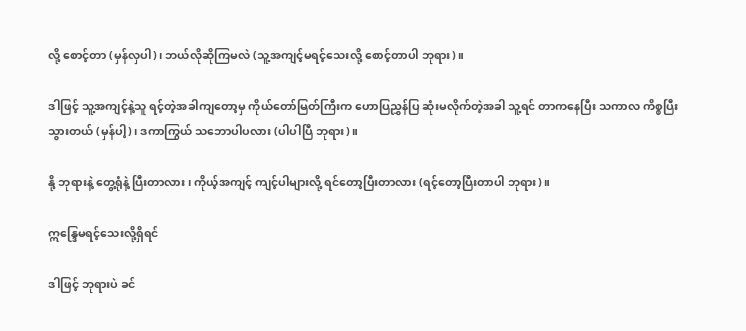လို့ စောင့်တာ (မှန်လှပါ)၊ ဘယ်လိုဆိုကြမလဲ (သူ့အကျင့်မရင့်သေးလို့ စောင့်တာပါ ဘုရား)။

ဒါဖြင့် သူ့အကျင့်နဲ့သူ ရင့်တဲ့အခါကျတော့မှ ကိုယ်တော်မြတ်ကြီးက ဟောပြညွှန်ပြ ဆုံးမလိုက်တဲ့အခါ သူ့ရင် တာကနေပြီး သကာလ ကိစ္စပြီးသွားတယ် (မှန်ပါ့)၊ ဒကာကြွယ် သဘောပါပလား (ပါပါပြီ ဘုရား)။

နို့ ဘုရားနဲ့ တွေ့ရုံနဲ့ ပြီးတာလား၊ ကိုယ့်အကျင့် ကျင့်ပါများလို့ ရင်တော့ပြီးတာလား (ရင့်တော့ပြီးတာပါ ဘုရား)။

ဣန္ဒြေမရင့်သေးလို့ရှိရင်

ဒါဖြင့် ဘုရားပဲ ခင်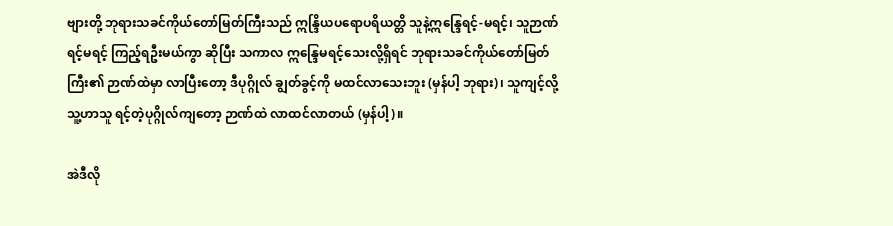ဗျားတို့ ဘုရားသခင်ကိုယ်တော်မြတ်ကြီးသည် ဣန္ဒြိယပရောပရိယတ္တိ သူနဲ့ဣန္ဒြေရင့်-မရင့်၊ သူဉာဏ်ရင့်မရင့် ကြည့်ရဦးမယ်ကွာ ဆိုပြီး သကာလ ဣန္ဒြေမရင့်သေးလို့ရှိရင် ဘုရားသခင်ကိုယ်တော်မြတ် ကြီး၏ ဉာဏ်ထဲမှာ လာပြီးတော့ ဒီပုဂ္ဂိုလ် ချွတ်ခွင့်ကို မထင်လာသေးဘူး (မှန်ပါ့ ဘုရား)၊ သူကျင့်လို့ သူ့ဟာသူ ရင့်တဲ့ပုဂ္ဂိုလ်ကျတော့ ဉာဏ်ထဲ လာထင်လာတယ် (မှန်ပါ့)။

အဲဒီလို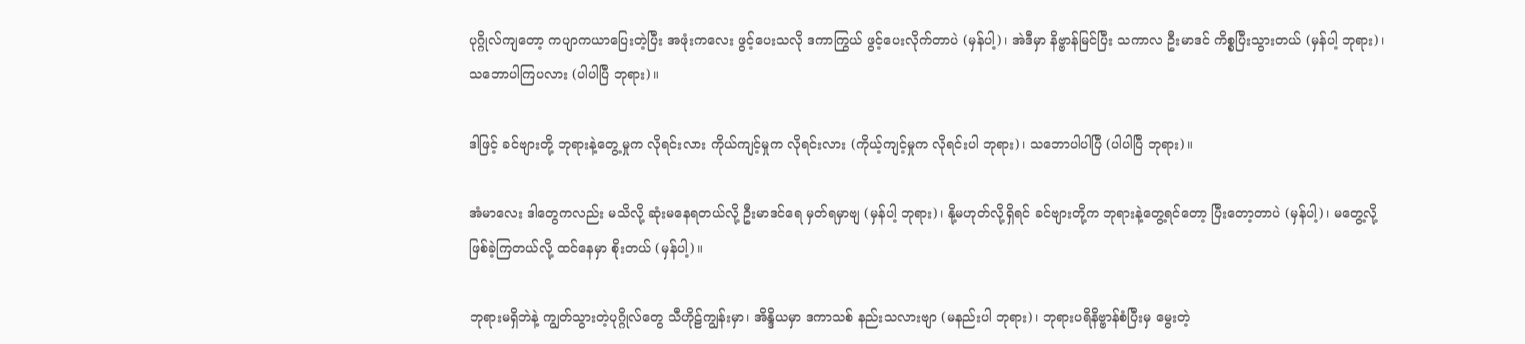ပုဂ္ဂိုလ်ကျတော့ ကပျာကယာပြေးတဲ့ပြီး အဖုံးကလေး ဖွင့်ပေးသလို ဒကာကြွယ် ဖွင့်ပေးလိုက်တာပဲ (မှန်ပါ့)၊ အဲဒီမှာ နိဗ္ဗာန်မြင်ပြီး သကာလ ဦးမာဒင် ကိစ္စပြီးသွားတယ် (မှန်ပါ့ ဘုရား)၊ သဘောပါကြပလား (ပါပါပြီ ဘုရား)။

ဒါဖြင့် ခင်ဗျားတို့ ဘုရားနဲ့တွေ့မှုက လိုရင်းလား ကိုယ်ကျင့်မှုက လိုရင်းလား (ကိုယ့်ကျင့်မှုက လိုရင်းပါ ဘုရား)၊ သဘောပါပါပြီ (ပါပါပြီ ဘုရား)။

အံမာလေး ဒါတွေကလည်း မသိလို့ ဆုံးမနေရတယ်လို့ ဦးမာဒင်ရေ မှတ်ရမှာဗျ (မှန်ပါ့ ဘုရား)၊ နို့မဟုတ်လို့ရှိရင် ခင်ဗျားတို့က ဘုရားနဲ့တွေ့ရင်တော့ ပြီးတော့တာပဲ (မှန်ပါ့)၊ မတွေ့လို့ ဖြစ်ခဲ့ကြတယ်လို့ ထင်နေမှာ စိုးတယ် (မှန်ပါ့)။

ဘုရားမရှိဘဲနဲ့ ကျွတ်သွားတဲ့ပုဂ္ဂိုလ်တွေ သီဟိုဠ်ကျွန်းမှာ၊ အိန္ဒိယမှာ ဒကာသစ် နည်းသလားဗျာ (မနည်းပါ ဘုရား)၊ ဘုရားပရိနိဗ္ဗာန်စံပြီးမှ မွေးတဲ့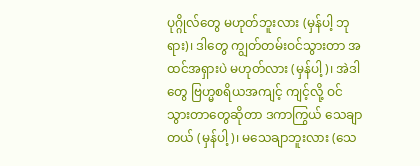ပုဂ္ဂိုလ်တွေ မဟုတ်ဘူးလား (မှန်ပါ့ ဘုရား)၊ ဒါတွေ ကျွတ်တမ်းဝင်သွားတာ အထင်အရှားပဲ မဟုတ်လား (မှန်ပါ့)၊ အဲဒါတွေ ဗြဟ္မစရိယအကျင့် ကျင့်လို့ ဝင်သွားတာတွေဆိုတာ ဒကာကြွယ် သေချာတယ် (မှန်ပါ့)၊ မသေချာဘူးလား (သေ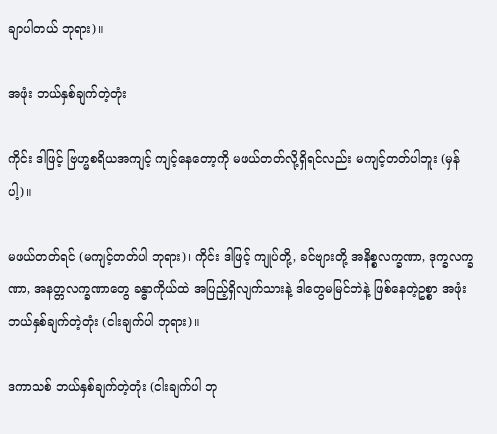ချာပါတယ် ဘုရား)။

အဖုံး ဘယ်နှစ်ချက်တဲ့တုံး

ကိုင်း ဒါဖြင့် ဗြဟ္မစရိယအကျင့် ကျင့်နေတော့ကို မဖယ်တတ်လို့ရှိရင်လည်း မကျင့်တတ်ပါဘူး (မှန်ပါ့)။

မဖယ်တတ်ရင် (မကျင့်တတ်ပါ ဘုရား)၊ ကိုင်း ဒါဖြင့် ကျုပ်တို့, ခင်ဗျားတို့ အနိစ္စလက္ခဏာ, ဒုက္ခလက္ခဏာ, အနတ္တလက္ခဏာတွေ ခန္ဓာကိုယ်ထဲ အပြည့်ရှိလျက်သားနဲ့ ဒါတွေမမြင်ဘဲနဲ့ ဖြစ်နေတဲ့ဥစ္စာ အဖုံး ဘယ်နှစ်ချက်တဲ့တုံး (ငါးချက်ပါ ဘုရား)။

ဒကာသစ် ဘယ်နှစ်ချက်တဲ့တုံး (ငါးချက်ပါ ဘု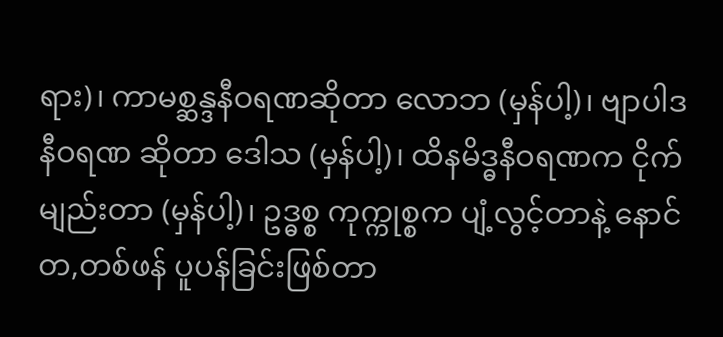ရား)၊ ကာမစ္ဆန္ဒနီဝရဏဆိုတာ လောဘ (မှန်ပါ့)၊ ဗျာပါဒနီဝရဏ ဆိုတာ ဒေါသ (မှန်ပါ့)၊ ထိနမိဒ္ဓနီဝရဏက ငိုက်မျည်းတာ (မှန်ပါ့)၊ ဥဒ္ဓစ္စ ကုက္ကုစ္စက ပျံ့လွင့်တာနဲ့ နောင်တ,တစ်ဖန် ပူပန်ခြင်းဖြစ်တာ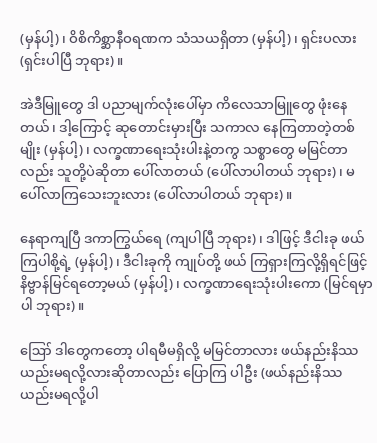(မှန်ပါ့)၊ ဝိစိကိစ္ဆာနီဝရဏက သံသယရှိတာ (မှန်ပါ့)၊ ရှင်းပလား (ရှင်းပါပြီ ဘုရား)။

အဲဒီမြူတွေ ဒါ ပညာမျက်လုံးပေါ်မှာ ကိလေသာမြူတွေ ဖုံးနေတယ်၊ ဒါ့ကြောင့် ဆုတောင်းမှားပြီး သကာလ နေကြတာတဲ့တစ်မျိုး (မှန်ပါ့)၊ လက္ခဏာရေးသုံးပါးနဲ့တကွ သစ္စာတွေ မမြင်တာလည်း သူတို့ပဲဆိုတာ ပေါ်လာတယ် (ပေါ်လာပါတယ် ဘုရား)၊ မပေါ်လာကြသေးဘူးလား (ပေါ်လာပါတယ် ဘုရား)။

နေရာကျပြီ ဒကာကြွယ်ရေ (ကျပါပြီ ဘုရား)၊ ဒါဖြင့် ဒီငါးခု ဖယ်ကြပါစို့ရဲ့ (မှန်ပါ့)၊ ဒီငါးခုကို ကျုပ်တို့ ဖယ် ကြရှားကြလို့ရှိရင်ဖြင့် နိဗ္ဗာန်မြင်ရတော့မယ် (မှန်ပါ့)၊ လက္ခဏာရေးသုံးပါးကော (မြင်ရမှာပါ ဘုရား)။

ဪ ဒါတွေကတော့ ပါရမီမရှိလို့ မမြင်တာလား ဖယ်နည်းနိဿယည်းမရလို့လားဆိုတာလည်း ပြောကြ ပါဦး (ဖယ်နည်းနိဿယည်းမရလို့ပါ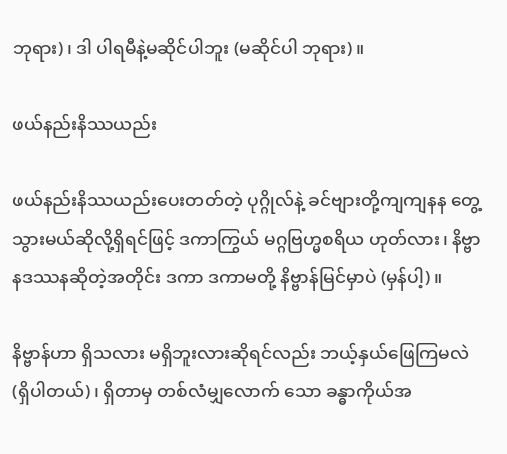ဘုရား)၊ ဒါ ပါရမီနဲ့မဆိုင်ပါဘူး (မဆိုင်ပါ ဘုရား)။

ဖယ်နည်းနိဿယည်း

ဖယ်နည်းနိဿယည်းပေးတတ်တဲ့ ပုဂ္ဂိုလ်နဲ့ ခင်ဗျားတို့ကျကျနန တွေ့သွားမယ်ဆိုလို့ရှိရင်ဖြင့် ဒကာကြွယ် မဂ္ဂဗြဟ္မစရိယ ဟုတ်လား၊ နိဗ္ဗာနဒဿနဆိုတဲ့အတိုင်း ဒကာ ဒကာမတို့ နိဗ္ဗာန်မြင်မှာပဲ (မှန်ပါ့)။

နိဗ္ဗာန်ဟာ ရှိသလား မရှိဘူးလားဆိုရင်လည်း ဘယ့်နှယ်ဖြေကြမလဲ (ရှိပါတယ်)၊ ရှိတာမှ တစ်လံမျှလောက် သော ခန္ဓာကိုယ်အ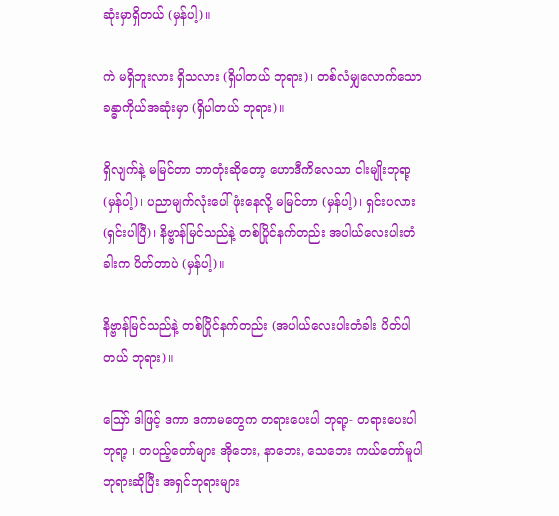ဆုံးမှာရှိတယ် (မှန်ပါ့)။

ကဲ မရှိဘူးလား ရှိသလား (ရှိပါတယ် ဘုရား)၊ တစ်လံမျှလောက်သော ခန္ဓာကိုယ်အဆုံးမှာ (ရှိပါတယ် ဘုရား)။

ရှိလျက်နဲ့ မမြင်တာ ဘာတုံးဆိုတော့ ဟောဒီကိလေသာ ငါးမျိုးဘုရာ့ (မှန်ပါ့)၊ ပညာမျက်လုံးပေါ် ဖုံးနေလို့ မမြင်တာ (မှန်ပါ့)၊ ရှင်းပလား (ရှင်းပါပြီ)၊ နိဗ္ဗာန်မြင်သည်နဲ့ တစ်ပြိုင်နက်တည်း အပါယ်လေးပါးတံခါးက ပိတ်တာပဲ (မှန်ပါ့)။

နိဗ္ဗာန်မြင်သည်နဲ့ တစ်ပြိုင်နက်တည်း (အပါယ်လေးပါးတံခါး ပိတ်ပါတယ် ဘုရား)။

ဪ ဒါဖြင့် ဒကာ ဒကာမတွေက တရားပေးပါ ဘုရာ့- တရားပေးပါ ဘုရာ့ ၊ တပည့်တော်များ အိုဘေး, နာဘေး, သေဘေး ကယ်တော်မူပါဘုရားဆိုပြီး အရှင်ဘုရားများ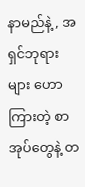နာမည်နဲ့, အရှင်ဘုရားများ ဟောကြားတဲ့ စာအုပ်တွေနဲ့ တ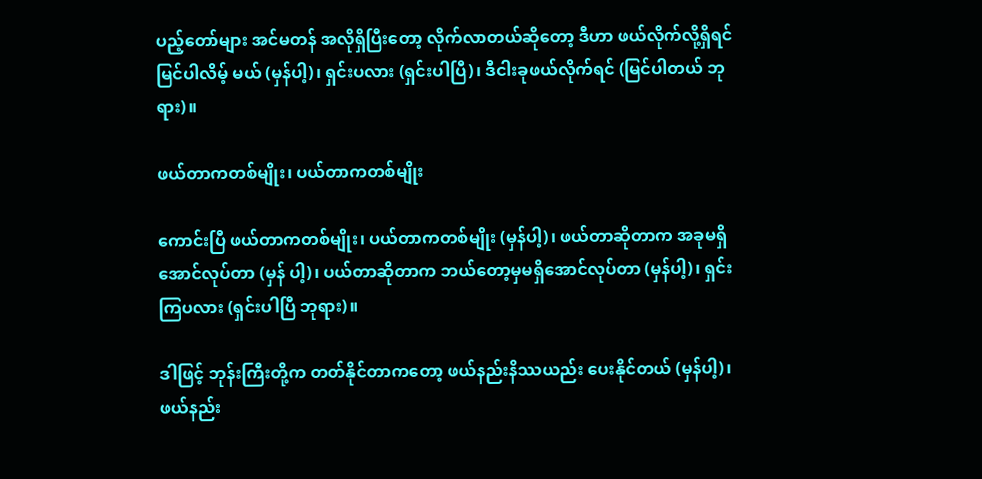ပည့်တော်များ အင်မတန် အလိုရှိပြီးတော့ လိုက်လာတယ်ဆိုတော့ ဒီဟာ ဖယ်လိုက်လို့ရှိရင် မြင်ပါလိမ့် မယ် (မှန်ပါ့)၊ ရှင်းပလား (ရှင်းပါပြီ)၊ ဒီငါးခုဖယ်လိုက်ရင် (မြင်ပါတယ် ဘုရား)။

ဖယ်တာကတစ်မျိုး၊ ပယ်တာကတစ်မျိုး

ကောင်းပြီ ဖယ်တာကတစ်မျိုး၊ ပယ်တာကတစ်မျိုး (မှန်ပါ့)၊ ဖယ်တာဆိုတာက အခုမရှိအောင်လုပ်တာ (မှန် ပါ့)၊ ပယ်တာဆိုတာက ဘယ်တော့မှမရှိအောင်လုပ်တာ (မှန်ပါ့)၊ ရှင်းကြပလား (ရှင်းပါပြီ ဘုရား)။

ဒါဖြင့် ဘုန်းကြီးတို့က တတ်နိုင်တာကတော့ ဖယ်နည်းနိဿယည်း ပေးနိုင်တယ် (မှန်ပါ့)၊ ဖယ်နည်း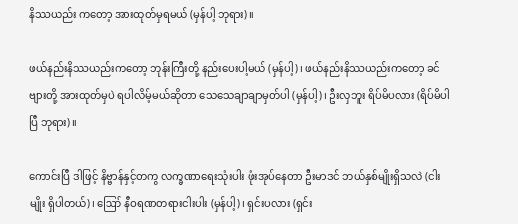နိဿယည်း ကတော့ အားထုတ်မှရမယ် (မှန်ပါ့ ဘုရား)။

ဖယ်နည်းနိဿယည်းကတော့ ဘုန်းကြီးတို့ နည်းပေးပါ့မယ် (မှန်ပါ့)၊ ဖယ်နည်းနိဿယည်းကတော့ ခင်ဗျားတို့ အားထုတ်မှပဲ ရပါလိမ့်မယ်ဆိုတာ သေသေချာချာမှတ်ပါ (မှန်ပါ့)၊ ဦးလှဘူး ရိပ်မိပလား (ရိပ်မိပါပြီ ဘုရား)။

ကောင်းပြီ ဒါဖြင့် နိဗ္ဗာန်နှင့်တကွ လက္ခဏာရေးသုံးပါး ဖုံးအုပ်နေတာ ဦးမာဒင် ဘယ်နှစ်မျိုးရှိသလဲ (ငါးမျိုး ရှိပါတယ်)၊ ဪ နီဝရဏတရားငါးပါး (မှန်ပါ့)၊ ရှင်းပလား (ရှင်း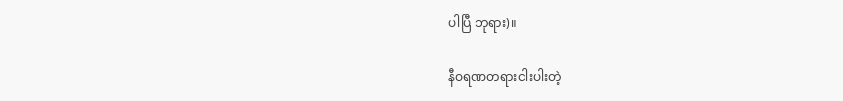ပါပြီ ဘုရား)။

နီဝရဏတရားငါးပါးတဲ့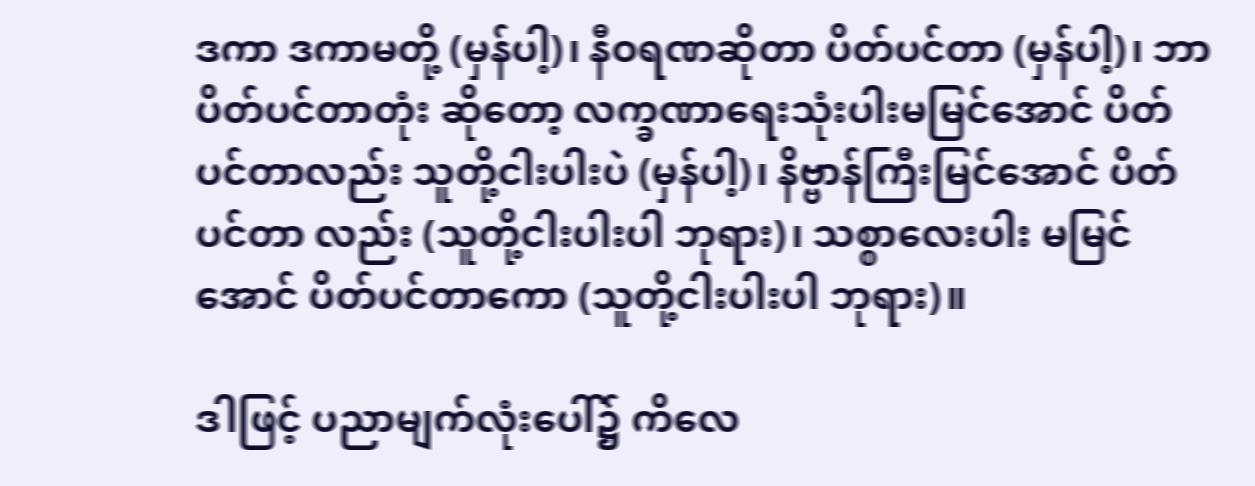ဒကာ ဒကာမတို့ (မှန်ပါ့)၊ နီဝရဏဆိုတာ ပိတ်ပင်တာ (မှန်ပါ့)၊ ဘာပိတ်ပင်တာတုံး ဆိုတော့ လက္ခဏာရေးသုံးပါးမမြင်အောင် ပိတ်ပင်တာလည်း သူတို့ငါးပါးပဲ (မှန်ပါ့)၊ နိဗ္ဗာန်ကြီးမြင်အောင် ပိတ်ပင်တာ လည်း (သူတို့ငါးပါးပါ ဘုရား)၊ သစ္စာလေးပါး မမြင်အောင် ပိတ်ပင်တာကော (သူတို့ငါးပါးပါ ဘုရား)။

ဒါဖြင့် ပညာမျက်လုံးပေါ်၌ ကိလေ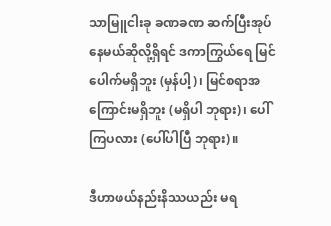သာမြူငါးခု ခဏခဏ ဆက်ပြီးအုပ်နေမယ်ဆိုလို့ရှိရင် ဒကာကြွယ်ရေ မြင်ပေါက်မရှိဘူး (မှန်ပါ့)၊ မြင်စရာအကြောင်းမရှိဘူး (မရှိပါ ဘုရား)၊ ပေါ်ကြပလား (ပေါ်ပါပြီ ဘုရား)။

ဒီဟာဖယ်နည်းနိဿယည်း မရ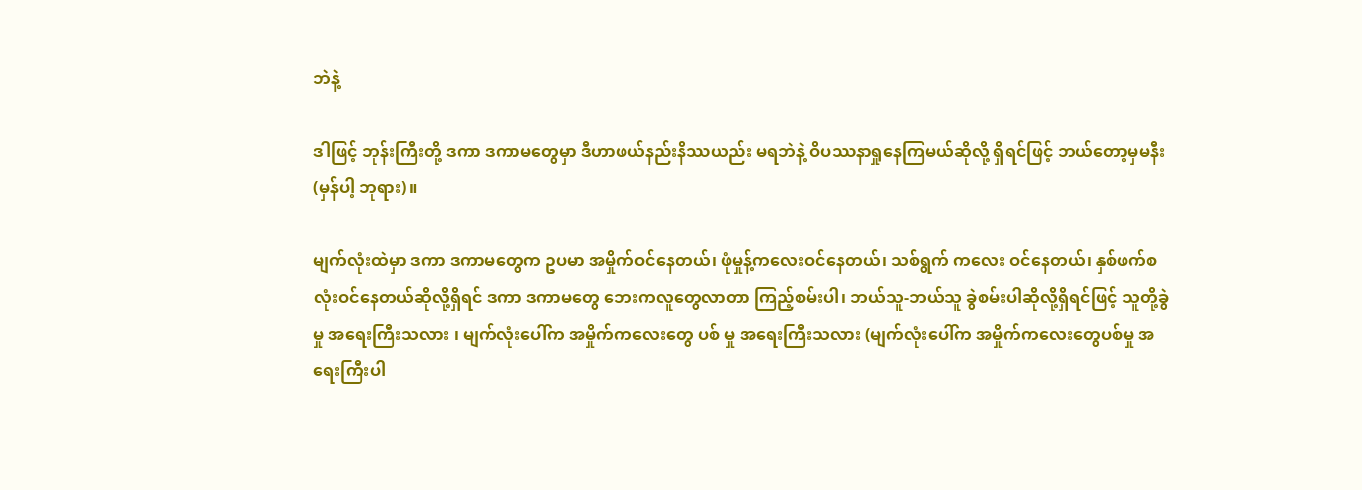ဘဲနဲ့

ဒါဖြင့် ဘုန်းကြီးတို့ ဒကာ ဒကာမတွေမှာ ဒီဟာဖယ်နည်းနိဿယည်း မရဘဲနဲ့ ဝိပဿနာရှုနေကြမယ်ဆိုလို့ ရှိရင်ဖြင့် ဘယ်တော့မှမနီး (မှန်ပါ့ ဘုရား)။

မျက်လုံးထဲမှာ ဒကာ ဒကာမတွေက ဥပမာ အမှိုက်ဝင်နေတယ်၊ ဖုံမှုန့်ကလေးဝင်နေတယ်၊ သစ်ရွက် ကလေး ဝင်နေတယ်၊ နှစ်ဖက်စလုံးဝင်နေတယ်ဆိုလို့ရှိရင် ဒကာ ဒကာမတွေ ဘေးကလူတွေလာတာ ကြည့်စမ်းပါ၊ ဘယ်သူ-ဘယ်သူ ခွဲစမ်းပါဆိုလို့ရှိရင်ဖြင့် သူတို့ခွဲမှု အရေးကြီးသလား ၊ မျက်လုံးပေါ်က အမှိုက်ကလေးတွေ ပစ် မှု အရေးကြီးသလား (မျက်လုံးပေါ်က အမှိုက်ကလေးတွေပစ်မှု အရေးကြီးပါ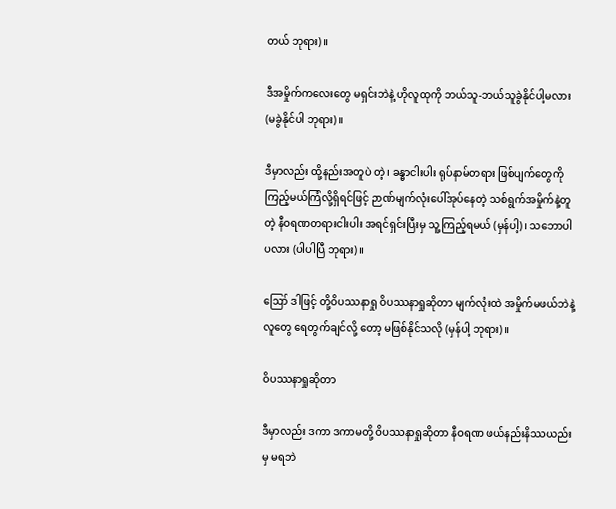တယ် ဘုရား)။

ဒီအမှိုက်ကလေးတွေ မရှင်းဘဲနဲ့ ဟိုလူထုကို ဘယ်သူ-ဘယ်သူခွဲနိုင်ပါ့မလား (မခွဲနိုင်ပါ ဘုရား)။

ဒီမှာလည်း ထို့နည်းအတူပဲ တဲ့၊ ခန္ဓာငါးပါး ရုပ်နာမ်တရား ဖြစ်ပျက်တွေကို ကြည့်မယ်ကြံလို့ရှိရင်ဖြင့် ဉာဏ်မျက်လုံးပေါ်အုပ်နေတဲ့ သစ်ရွက်အမှိုက်နဲ့တူတဲ့ နီဝရဏတရားငါးပါး အရင်ရှင်းပြီးမှ သူ့ကြည့်ရမယ် (မှန်ပါ့)၊ သဘောပါပလား (ပါပါပြီ ဘုရား)။

ဪ ဒါဖြင့် တို့ဝိပဿနာရှု ဝိပဿနာရှုဆိုတာ မျက်လုံးထဲ အမှိုက်မဖယ်ဘဲနဲ့ လူတွေ ရေတွက်ချင်လို့ တော့ မဖြစ်နိုင်သလို (မှန်ပါ့ ဘုရား)။

ဝိပဿနာရှုဆိုတာ

ဒီမှာလည်း ဒကာ ဒကာမတို့ ဝိပဿနာရှုဆိုတာ နီဝရဏ ဖယ်နည်းနိဿယည်းမှ မရဘဲ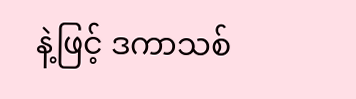နဲ့ဖြင့် ဒကာသစ်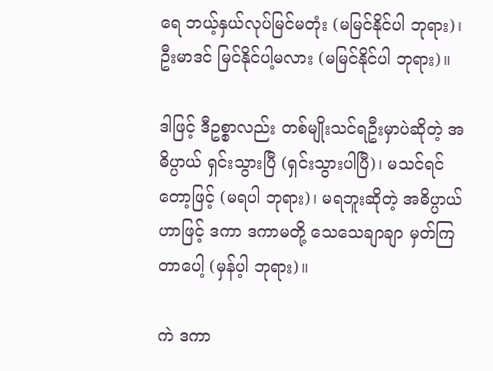ရေ ဘယ့်နှယ်လုပ်မြင်မတုံး (မမြင်နိုင်ပါ ဘုရား)၊ ဦးမာဒင် မြင်နိုင်ပါ့မလား (မမြင်နိုင်ပါ ဘုရား)။

ဒါဖြင့် ဒီဥစ္စာလည်း တစ်မျိုးသင်ရဦးမှာပဲဆိုတဲ့ အဓိပ္ပာယ် ရှင်းသွားပြီ (ရှင်းသွားပါပြီ)၊ မသင်ရင်တော့ဖြင့် (မရပါ ဘုရား)၊ မရဘူးဆိုတဲ့ အဓိပ္ပာယ်ဟာဖြင့် ဒကာ ဒကာမတို့ သေသေချာချာ မှတ်ကြတာပေါ့ (မှန်ပ့ါ ဘုရား)။

ကဲ ဒကာ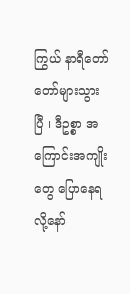ကြွယ် နာရီတော်တော်များသွားပြီ ၊ ဒီဥစ္စာ အကြောင်းအကျိုးတွေ ပြောနေရလို့နော်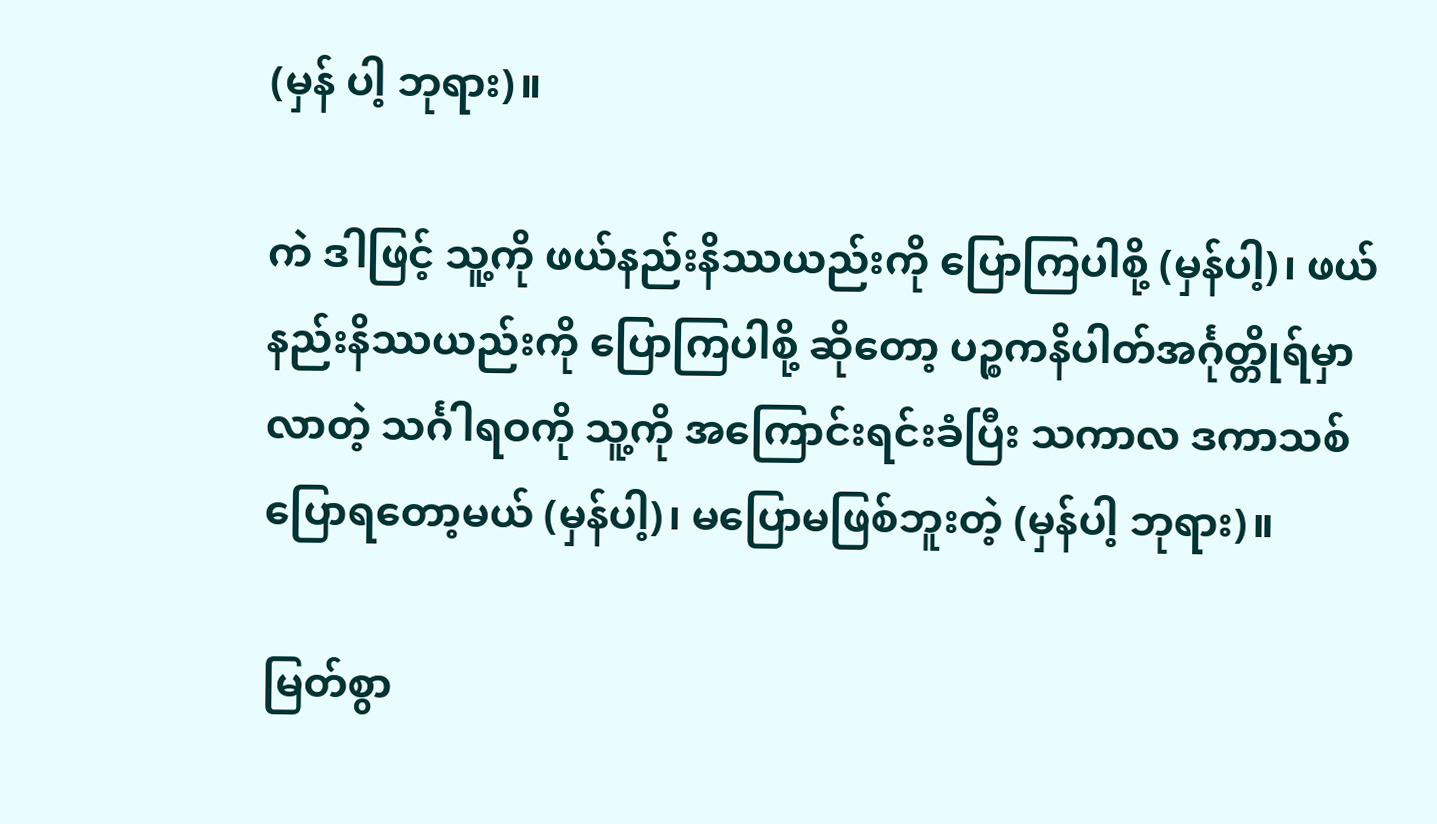(မှန် ပါ့ ဘုရား)။

ကဲ ဒါဖြင့် သူ့ကို ဖယ်နည်းနိဿယည်းကို ပြောကြပါစို့ (မှန်ပါ့)၊ ဖယ်နည်းနိဿယည်းကို ပြောကြပါစို့ ဆိုတော့ ပဉ္စကနိပါတ်အင်္ဂုတ္တိုရ်မှာလာတဲ့ သင်္ဂါရဝကို သူ့ကို အကြောင်းရင်းခံပြီး သကာလ ဒကာသစ် ပြောရတော့မယ် (မှန်ပါ့)၊ မပြောမဖြစ်ဘူးတဲ့ (မှန်ပါ့ ဘုရား)။

မြတ်စွာ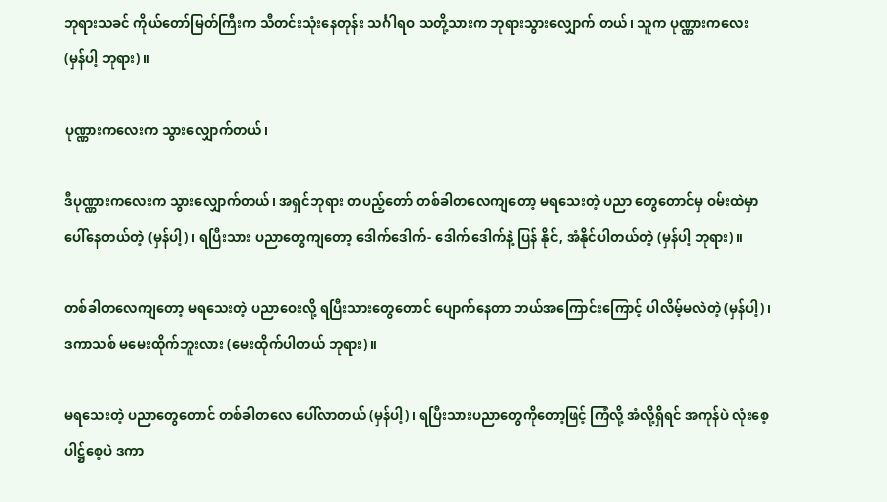ဘုရားသခင် ကိုယ်တော်မြတ်ကြီးက သီတင်းသုံးနေတုန်း သင်္ဂါရဝ သတို့သားက ဘုရားသွားလျှောက် တယ်၊ သူက ပုဏ္ဏားကလေး (မှန်ပါ့ ဘုရား)။

ပုဏ္ဏားကလေးက သွားလျှောက်တယ်၊

ဒီပုဏ္ဏားကလေးက သွားလျှောက်တယ်၊ အရှင်ဘုရား တပည့်တော် တစ်ခါတလေကျတော့ မရသေးတဲ့ ပညာ တွေတောင်မှ ဝမ်းထဲမှာ ပေါ်နေတယ်တဲ့ (မှန်ပါ့)၊ ရပြီးသား ပညာတွေကျတော့ ဒေါက်ဒေါက်- ဒေါက်ဒေါက်နဲ့ ပြန် နိုင်, အံနိုင်ပါတယ်တဲ့ (မှန်ပါ့ ဘုရား)။

တစ်ခါတလေကျတော့ မရသေးတဲ့ ပညာဝေးလို့ ရပြီးသားတွေတောင် ပျောက်နေတာ ဘယ်အကြောင်းကြောင့် ပါလိမ့်မလဲတဲ့ (မှန်ပါ့)၊ ဒကာသစ် မမေးထိုက်ဘူးလား (မေးထိုက်ပါတယ် ဘုရား)။

မရသေးတဲ့ ပညာတွေတောင် တစ်ခါတလေ ပေါ်လာတယ် (မှန်ပါ့)၊ ရပြီးသားပညာတွေကိုတော့ဖြင့် ကြံလို့ အံလို့ရှိရင် အကုန်ပဲ လုံးစေ့ပါဋ္ဌ်စေ့ပဲ ဒကာ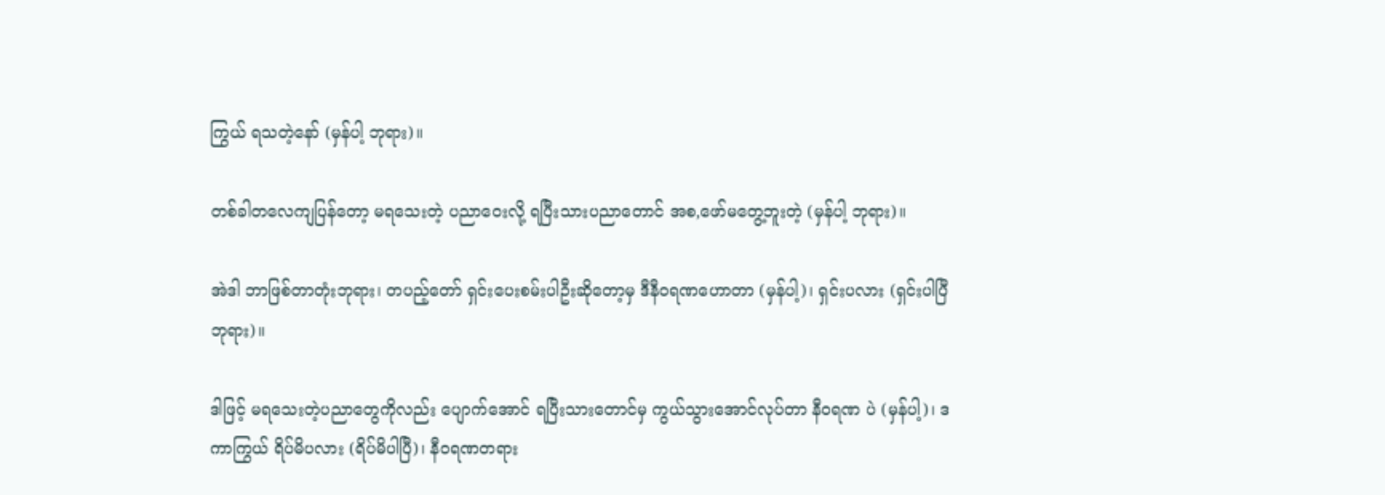ကြွယ် ရသတဲ့နော် (မှန်ပါ့ ဘုရား)။

တစ်ခါတလေကျပြန်တော့ မရသေးတဲ့ ပညာဝေးလို့ ရပြီးသားပညာတောင် အစ,ဖော်မတွေ့ဘူးတဲ့ (မှန်ပါ့ ဘုရား)။

အဲဒါ ဘာဖြစ်တာတုံးဘုရား၊ တပည့်တော် ရှင်းပေးစမ်းပါဦးဆိုတော့မှ ဒီနီဝရဏဟောတာ (မှန်ပါ့)၊ ရှင်းပလား (ရှင်းပါပြီ ဘုရား)။

ဒါဖြင့် မရသေးတဲ့ပညာတွေကိုလည်း ပျောက်အောင် ရပြီးသားတောင်မှ ကွယ်သွားအောင်လုပ်တာ နီဝရဏ ပဲ (မှန်ပါ့)၊ ဒကာကြွယ် ရိပ်မိပလား (ရိပ်မိပါပြီ)၊ နီဝရဏတရား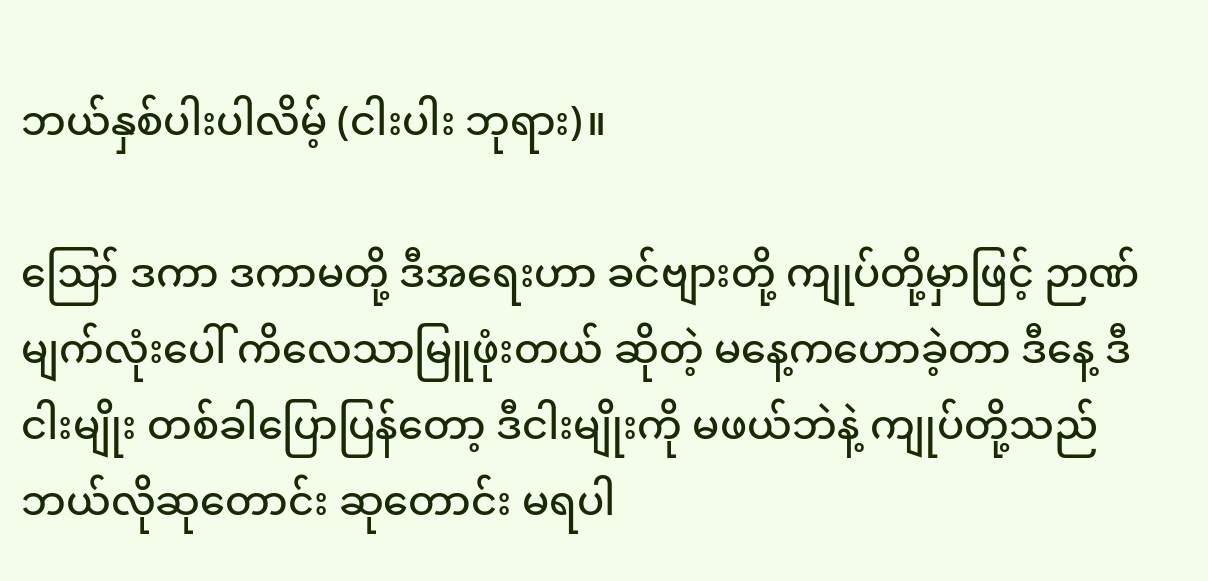ဘယ်နှစ်ပါးပါလိမ့် (ငါးပါး ဘုရား)။

ဪ ဒကာ ဒကာမတို့ ဒီအရေးဟာ ခင်ဗျားတို့ ကျုပ်တို့မှာဖြင့် ဉာဏ်မျက်လုံးပေါ် ကိလေသာမြူဖုံးတယ် ဆိုတဲ့ မနေ့ကဟောခဲ့တာ ဒီနေ့ ဒီငါးမျိုး တစ်ခါပြောပြန်တော့ ဒီငါးမျိုးကို မဖယ်ဘဲနဲ့ ကျုပ်တို့သည် ဘယ်လိုဆုတောင်း ဆုတောင်း မရပါ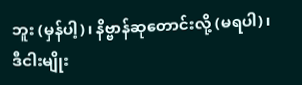ဘူး (မှန်ပါ့)၊ နိဗ္ဗာန်ဆုတောင်းလို့ (မရပါ)၊ ဒီငါးမျိုး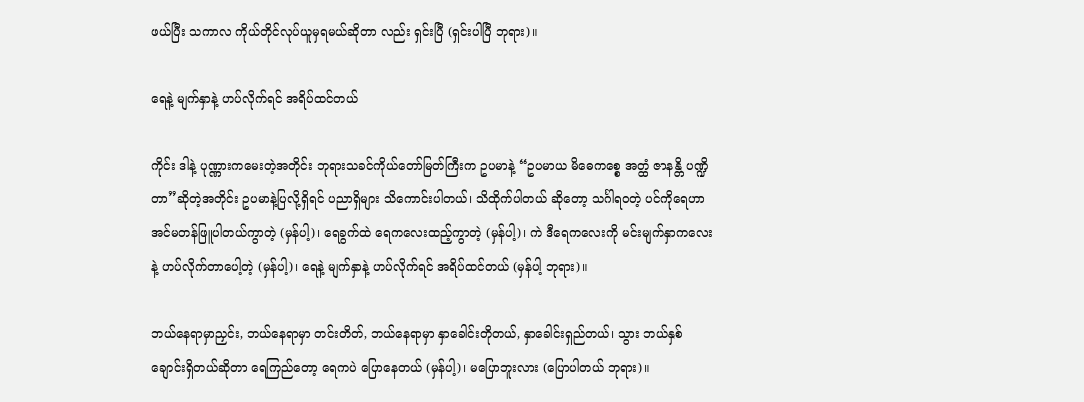ဖယ်ပြီး သကာလ ကိုယ်တိုင်လုပ်ယူမှရမယ်ဆိုတာ လည်း ရှင်းပြီ (ရှင်းပါပြီ ဘုရား)။

ရေနဲ့ မျက်နှာနဲ့ ဟပ်လိုက်ရင် အရိပ်ထင်တယ်

ကိုင်း ဒါနဲ့ ပုဏ္ဏားကမေးတဲ့အတိုင်း ဘုရားသခင်ကိုယ်တော်မြတ်ကြီးက ဥပမာနဲ့ “ဥပမာယ မိဓေကစ္စေ အတ္ထံ ဇာနန္တိ ပဏ္ဍိတာ”ဆိုတဲ့အတိုင်း ဥပမာနဲ့ပြလို့ရှိရင် ပညာရှိများ သိကောင်းပါတယ်၊ သိထိုက်ပါတယ် ဆိုတော့ သင်္ဂါရဝတဲ့ ပင်ကိုရေဟာ အင်မတန်ဖြူပါတယ်ကွာတဲ့ (မှန်ပါ့)၊ ရေခွက်ထဲ ရေကလေးထည့်ကွာတဲ့ (မှန်ပါ့)၊ ကဲ ဒီရေကလေးကို မင်းမျက်နှာကလေးနဲ့ ဟပ်လိုက်တာပေါ့တဲ့ (မှန်ပါ့)၊ ရေနဲ့ မျက်နှာနဲ့ ဟပ်လိုက်ရင် အရိပ်ထင်တယ် (မှန်ပါ့ ဘုရား)။

ဘယ်နေရာမှာညှင်း, ဘယ်နေရာမှာ တင်းတိတ်, ဘယ်နေရာမှာ နှာခေါင်းတိုတယ်, နှာခေါင်းရှည်တယ်၊ သွား ဘယ်နှစ်ချောင်းရှိတယ်ဆိုတာ ရေကြည်တော့ ရေကပဲ ပြောနေတယ် (မှန်ပါ့)၊ မပြောဘူးလား (ပြောပါတယ် ဘုရား)။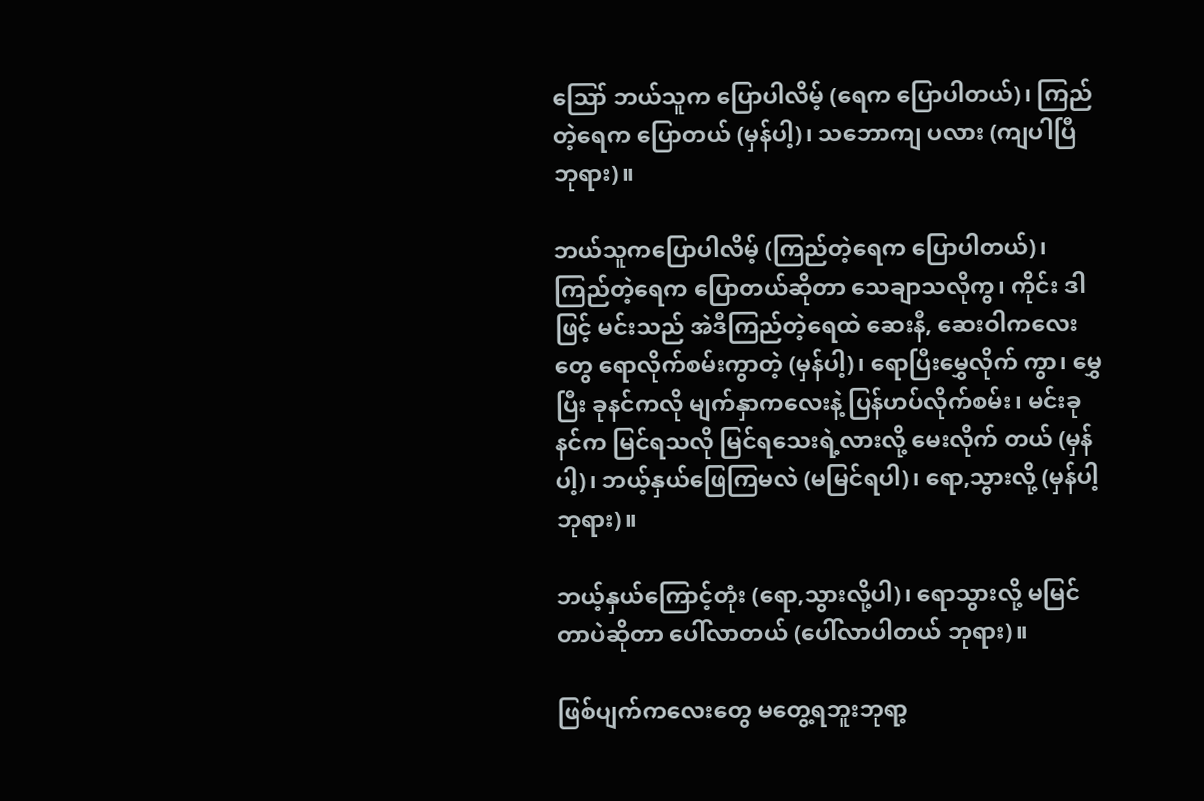ဪ ဘယ်သူက ပြောပါလိမ့် (ရေက ပြောပါတယ်)၊ ကြည်တဲ့ရေက ပြောတယ် (မှန်ပါ့)၊ သဘောကျ ပလား (ကျပါပြီ ဘုရား)။

ဘယ်သူကပြောပါလိမ့် (ကြည်တဲ့ရေက ပြောပါတယ်)၊ ကြည်တဲ့ရေက ပြောတယ်ဆိုတာ သေချာသလိုကွ၊ ကိုင်း ဒါဖြင့် မင်းသည် အဲဒီကြည်တဲ့ရေထဲ ဆေးနီ, ဆေးဝါကလေးတွေ ရောလိုက်စမ်းကွာတဲ့ (မှန်ပါ့)၊ ရောပြီးမွှေလိုက် ကွာ၊ မွှေပြီး ခုနင်ကလို မျက်နှာကလေးနဲ့ ပြန်ဟပ်လိုက်စမ်း၊ မင်းခုနင်က မြင်ရသလို မြင်ရသေးရဲ့လားလို့ မေးလိုက် တယ် (မှန်ပါ့)၊ ဘယ့်နှယ်ဖြေကြမလဲ (မမြင်ရပါ)၊ ရော,သွားလို့ (မှန်ပါ့ ဘုရား)။

ဘယ့်နှယ်ကြောင့်တုံး (ရော,သွားလို့ပါ)၊ ရောသွားလို့ မမြင်တာပဲဆိုတာ ပေါ်လာတယ် (ပေါ်လာပါတယ် ဘုရား)။

ဖြစ်ပျက်ကလေးတွေ မတွေ့ရဘူးဘုရာ့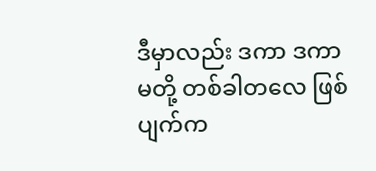ဒီမှာလည်း ဒကာ ဒကာမတို့ တစ်ခါတလေ ဖြစ်ပျက်က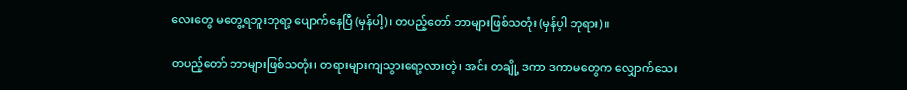လေးတွေ မတွေ့ရဘူးဘုရာ့ ပျောက်နေပြီ (မှန်ပါ့)၊ တပည့်တော် ဘာများဖြစ်သတုံး (မှန်ပ့ါ ဘုရား)။

တပည့်တော် ဘာများဖြစ်သတုံး၊ တရားများကျသွားရော့လားတဲ့၊ အင်း တချို့ ဒကာ ဒကာမတွေက လျှောက်သေး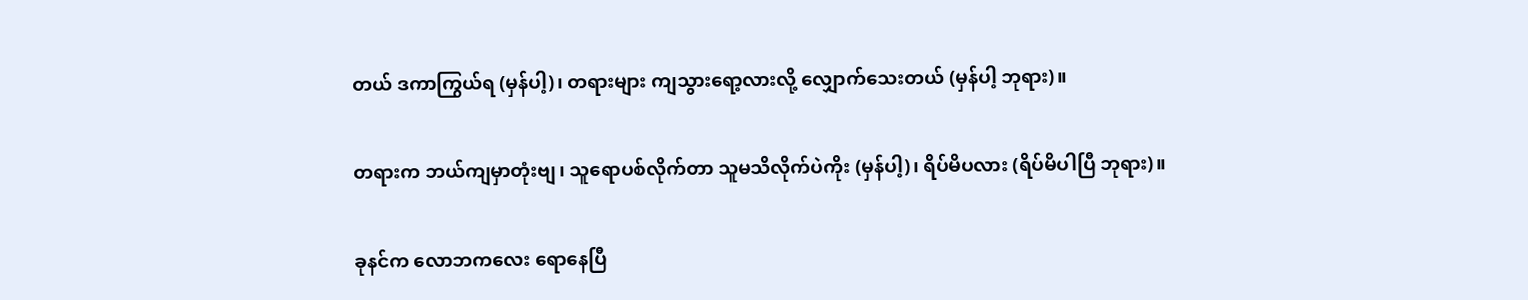တယ် ဒကာကြွယ်ရ (မှန်ပါ့)၊ တရားများ ကျသွားရော့လားလို့ လျှောက်သေးတယ် (မှန်ပါ့ ဘုရား)။

တရားက ဘယ်ကျမှာတုံးဗျ၊ သူရောပစ်လိုက်တာ သူမသိလိုက်ပဲကိုး (မှန်ပါ့)၊ ရိပ်မိပလား (ရိပ်မိပါပြီ ဘုရား)။

ခုနင်က လောဘကလေး ရောနေပြီ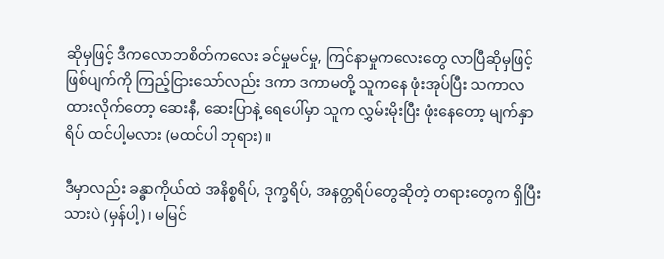ဆိုမှဖြင့် ဒီကလောဘစိတ်ကလေး ခင်မှုမင်မှု, ကြင်နာမှုကလေးတွေ လာပြီဆိုမှဖြင့် ဖြစ်ပျက်ကို ကြည့်ငြားသော်လည်း ဒကာ ဒကာမတို့ သူကနေ ဖုံးအုပ်ပြီး သကာလ ထားလိုက်တော့ ဆေးနီ, ဆေးပြာနဲ့ ရေပေါ်မှာ သူက လွှမ်းမိုးပြီး ဖုံးနေတော့ မျက်နှာရိပ် ထင်ပါ့မလား (မထင်ပါ ဘုရား)။

ဒီမှာလည်း ခန္ဓာကိုယ်ထဲ အနိစ္စရိပ်, ဒုက္ခရိပ်, အနတ္တရိပ်တွေဆိုတဲ့ တရားတွေက ရှိပြီးသားပဲ (မှန်ပါ့)၊ မမြင်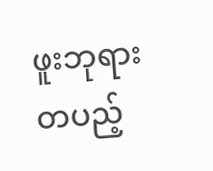ဖူးဘုရား တပည့်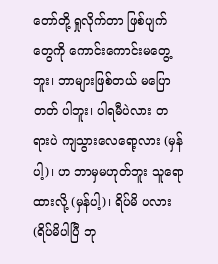တော်တို့ ရှုလိုက်တာ ဖြစ်ပျက်တွေကို ကောင်းကောင်းမတွေ့ဘူး၊ ဘာများဖြစ်တယ် မပြောတတ် ပါဘူး၊ ပါရမီပဲလား တရားပဲ ကျသွားလေရော့လား (မှန်ပါ့)၊ ဟ ဘာမှမဟုတ်ဘူး သူရောထားလို့ (မှန်ပါ့)၊ ရိပ်မိ ပလား (ရိပ်မိပါပြီ ဘု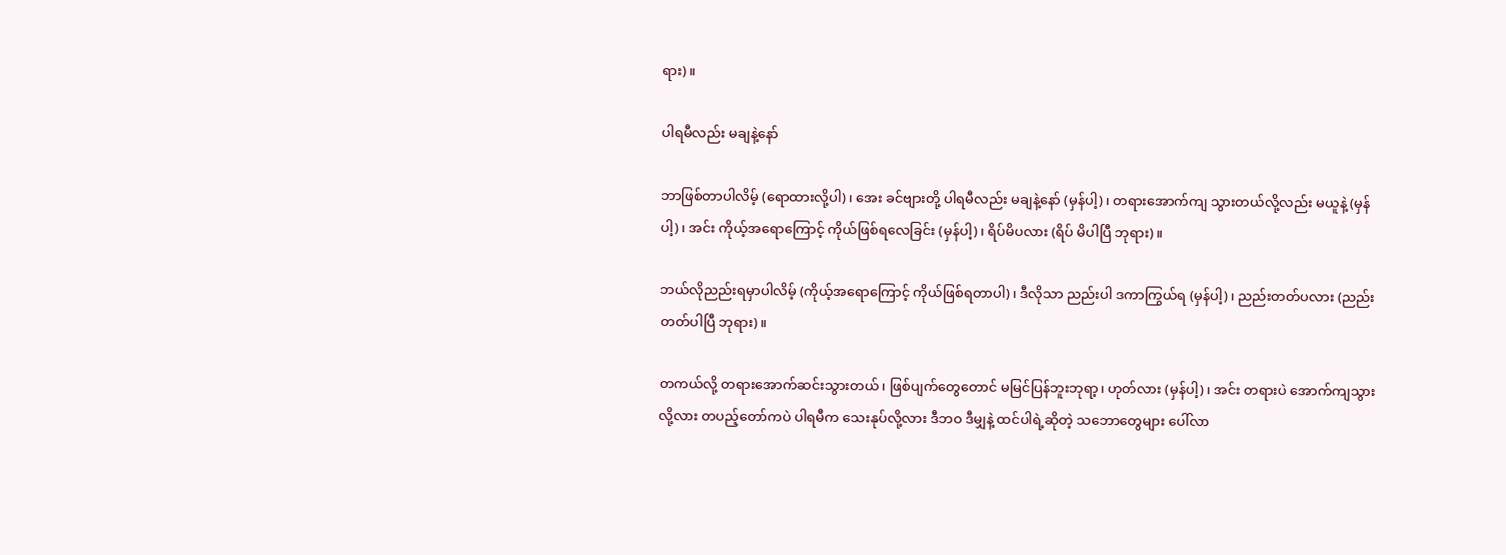ရား)။

ပါရမီလည်း မချနဲ့နော်

ဘာဖြစ်တာပါလိမ့် (ရောထားလို့ပါ)၊ အေး ခင်ဗျားတို့ ပါရမီလည်း မချနဲ့နော် (မှန်ပါ့)၊ တရားအောက်ကျ သွားတယ်လို့လည်း မယူနဲ့ (မှန်ပါ့)၊ အင်း ကိုယ့်အရောကြောင့် ကိုယ်ဖြစ်ရလေခြင်း (မှန်ပါ့)၊ ရိပ်မိပလား (ရိပ် မိပါပြီ ဘုရား)။

ဘယ်လိုညည်းရမှာပါလိမ့် (ကိုယ့်အရောကြောင့် ကိုယ်ဖြစ်ရတာပါ)၊ ဒီလိုသာ ညည်းပါ ဒကာကြွယ်ရ (မှန်ပါ့)၊ ညည်းတတ်ပလား (ညည်းတတ်ပါပြီ ဘုရား)။

တကယ်လို့ တရားအောက်ဆင်းသွားတယ်၊ ဖြစ်ပျက်တွေတောင် မမြင်ပြန်ဘူးဘုရာ့၊ ဟုတ်လား (မှန်ပါ့)၊ အင်း တရားပဲ အောက်ကျသွားလို့လား တပည့်တော်ကပဲ ပါရမီက သေးနုပ်လို့လား ဒီဘဝ ဒီမျှနဲ့ ထင်ပါရဲ့ဆိုတဲ့ သဘောတွေများ ပေါ်လာ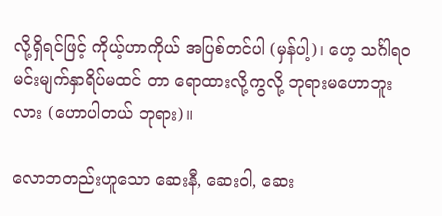လို့ရှိရင်ဖြင့် ကိုယ့်ဟာကိုယ် အပြစ်တင်ပါ (မှန်ပါ့)၊ ဟေ့ သင်္ဂါရဝ မင်းမျက်နှာရိပ်မထင် တာ ရောထားလို့ကွလို့ ဘုရားမဟောဘူးလား (ဟောပါတယ် ဘုရား)။

လောဘတည်းဟူသော ဆေးနီ, ဆေးဝါ, ဆေး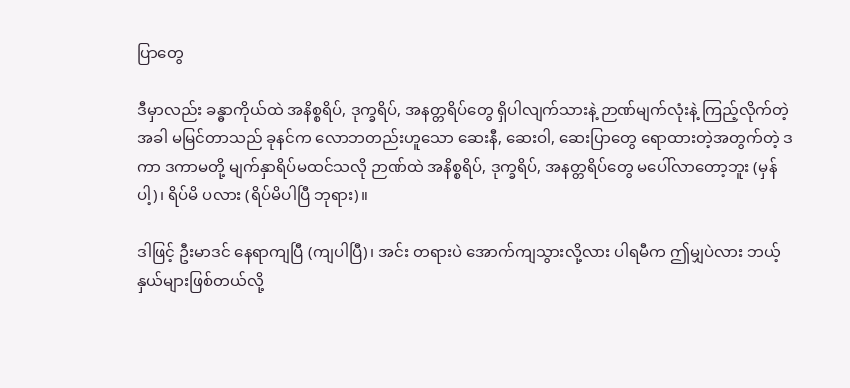ပြာတွေ

ဒီမှာလည်း ခန္ဓာကိုယ်ထဲ အနိစ္စရိပ်, ဒုက္ခရိပ်, အနတ္တရိပ်တွေ ရှိပါလျက်သားနဲ့ ဉာဏ်မျက်လုံးနဲ့ ကြည့်လိုက်တဲ့ အခါ မမြင်တာသည် ခုနင်က လောဘတည်းဟူသော ဆေးနီ, ဆေးဝါ, ဆေးပြာတွေ ရောထားတဲ့အတွက်တဲ့ ဒကာ ဒကာမတို့ မျက်နှာရိပ်မထင်သလို ဉာဏ်ထဲ အနိစ္စရိပ်, ဒုက္ခရိပ်, အနတ္တရိပ်တွေ မပေါ်လာတော့ဘူး (မှန်ပါ့)၊ ရိပ်မိ ပလား (ရိပ်မိပါပြီ ဘုရား)။

ဒါဖြင့် ဦးမာဒင် နေရာကျပြီ (ကျပါပြီ)၊ အင်း တရားပဲ အောက်ကျသွားလို့လား ပါရမီက ဤမျှပဲလား ဘယ့်နှယ်များဖြစ်တယ်လို့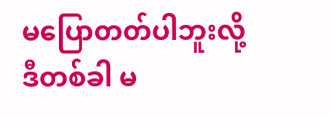မပြောတတ်ပါဘူးလို့ ဒီတစ်ခါ မ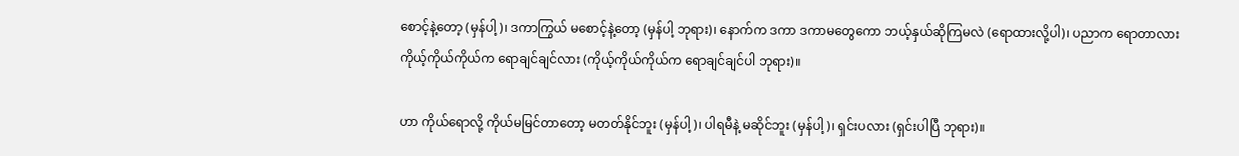စောင့်နဲ့တော့ (မှန်ပါ့)၊ ဒကာကြွယ် မစောင့်နဲ့တော့ (မှန်ပါ့ ဘုရား)၊ နောက်က ဒကာ ဒကာမတွေကော ဘယ့်နှယ်ဆိုကြမလဲ (ရောထားလို့ပါ)၊ ပညာက ရောတာလား ကိုယ့်ကိုယ်ကိုယ်က ရောချင်ချင်လား (ကိုယ့်ကိုယ်ကိုယ်က ရောချင်ချင်ပါ ဘုရား)။

ဟာ ကိုယ်ရောလို့ ကိုယ်မမြင်တာတော့ မတတ်နိုင်ဘူး (မှန်ပါ့)၊ ပါရမီနဲ့ မဆိုင်ဘူး (မှန်ပါ့)၊ ရှင်းပလား (ရှင်းပါပြီ ဘုရား)။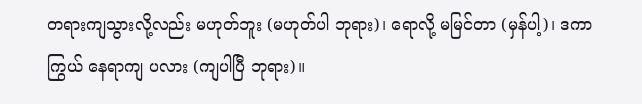တရားကျသွားလို့လည်း မဟုတ်ဘူး (မဟုတ်ပါ ဘုရား)၊ ရောလို့ မမြင်တာ (မှန်ပါ့)၊ ဒကာကြွယ် နေရာကျ ပလား (ကျပါပြီ ဘုရား)။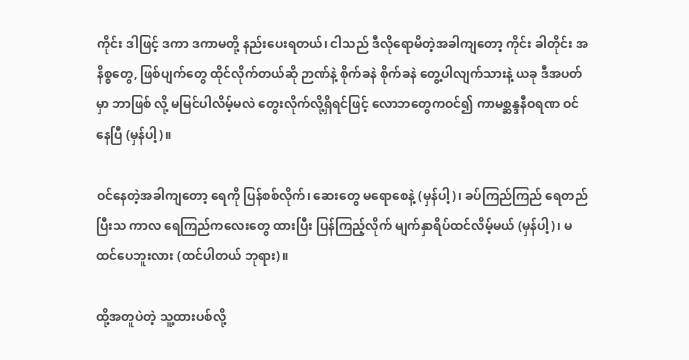ကိုင်း ဒါဖြင့် ဒကာ ဒကာမတို့ နည်းပေးရတယ်၊ ငါသည် ဒီလိုရောမိတဲ့အခါကျတော့ ကိုင်း ခါတိုင်း အနိစ္စတွေ, ဖြစ်ပျက်တွေ ထိုင်လိုက်တယ်ဆို ဉာဏ်နဲ့ စိုက်ခနဲ စိုက်ခနဲ တွေ့ပါလျက်သားနဲ့ ယခု ဒီအပတ်မှာ ဘာဖြစ် လို့ မမြင်ပါလိမ့်မလဲ တွေးလိုက်လို့ရှိရင်ဖြင့် လောဘတွေကဝင်၍ ကာမစ္ဆန္ဒနီဝရဏ ဝင်နေပြီ (မှန်ပါ့)။

ဝင်နေတဲ့အခါကျတော့ ရေကို ပြန်စစ်လိုက်၊ ဆေးတွေ မရောစေနဲ့ (မှန်ပါ့)၊ ခပ်ကြည်ကြည် ရေတည်ပြီးသ ကာလ ရေကြည်ကလေးတွေ ထားပြီး ပြန်ကြည့်လိုက် မျက်နှာရိပ်ထင်လိမ့်မယ် (မှန်ပါ့)၊ မထင်ပေဘူးလား (ထင်ပါတယ် ဘုရား)။

ထို့အတူပဲတဲ့ သူ့ထားပစ်လို့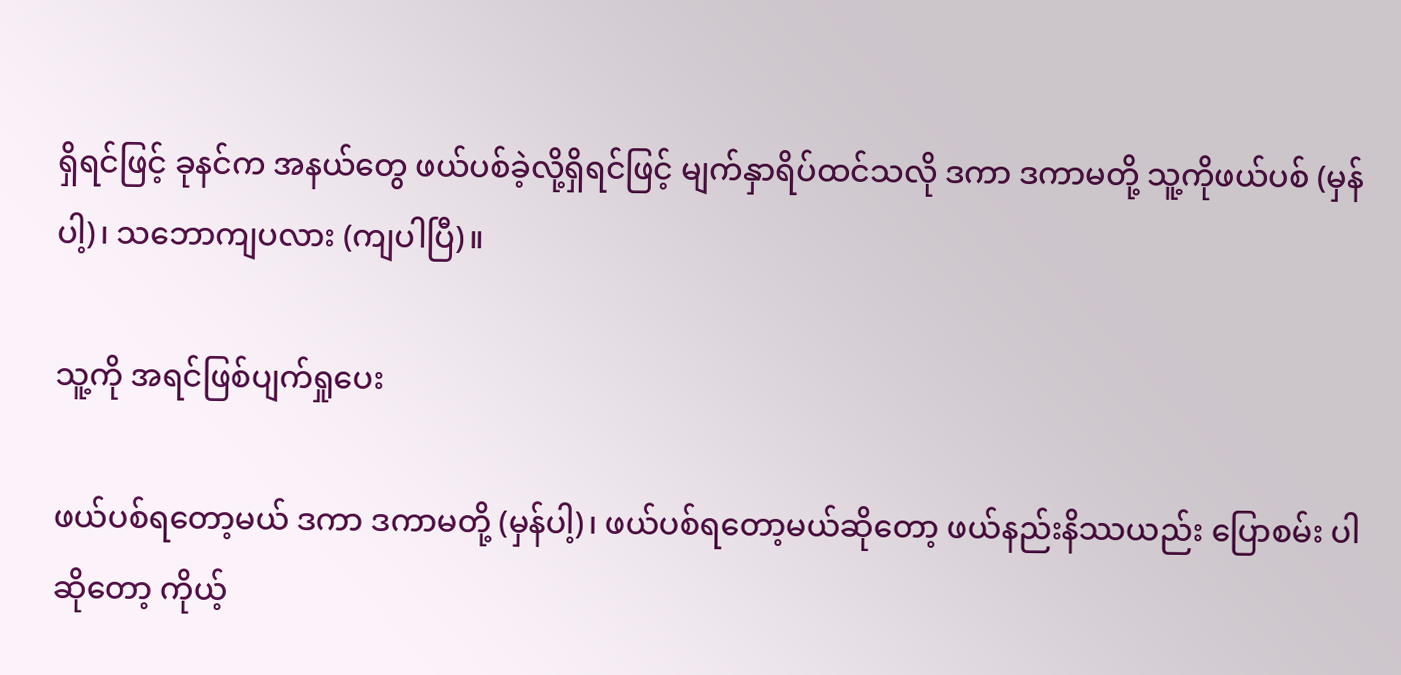ရှိရင်ဖြင့် ခုနင်က အနယ်တွေ ဖယ်ပစ်ခဲ့လို့ရှိရင်ဖြင့် မျက်နှာရိပ်ထင်သလို ဒကာ ဒကာမတို့ သူ့ကိုဖယ်ပစ် (မှန်ပါ့)၊ သဘောကျပလား (ကျပါပြီ)။

သူ့ကို အရင်ဖြစ်ပျက်ရှုပေး

ဖယ်ပစ်ရတော့မယ် ဒကာ ဒကာမတို့ (မှန်ပါ့)၊ ဖယ်ပစ်ရတော့မယ်ဆိုတော့ ဖယ်နည်းနိဿယည်း ပြောစမ်း ပါဆိုတော့ ကိုယ့်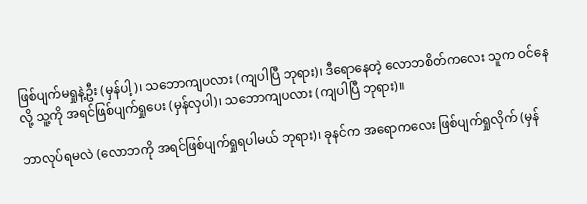ဖြစ်ပျက်မရှုနဲ့ဦး (မှန်ပါ့)၊ သဘောကျပလား (ကျပါပြီ ဘုရား)၊ ဒီရောနေတဲ့ လောဘစိတ်ကလေး သူက ဝင်နေလို့ သူ့ကို အရင်ဖြစ်ပျက်ရှုပေး (မှန်လှပါ)၊ သဘောကျပလား (ကျပါပြီ ဘုရား)။

ဘာလုပ်ရမလဲ (လောဘကို အရင်ဖြစ်ပျက်ရှုရပါမယ် ဘုရား)၊ ခုနင်က အရောကလေး ဖြစ်ပျက်ရှုလိုက် (မှန်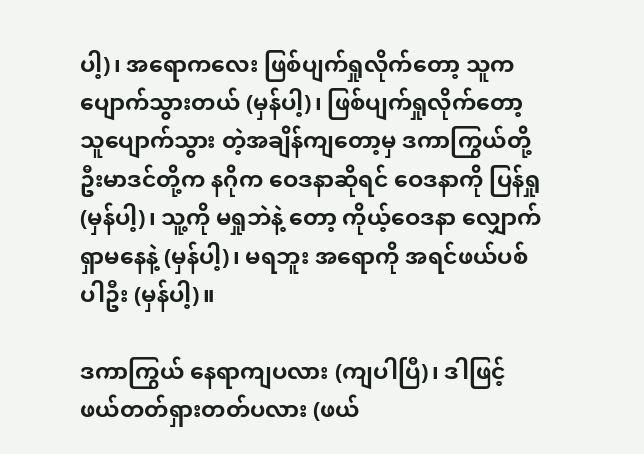ပါ့)၊ အရောကလေး ဖြစ်ပျက်ရှုလိုက်တော့ သူက ပျောက်သွားတယ် (မှန်ပါ့)၊ ဖြစ်ပျက်ရှုလိုက်တော့ သူပျောက်သွား တဲ့အချိန်ကျတော့မှ ဒကာကြွယ်တို့ ဦးမာဒင်တို့က နဂိုက ဝေဒနာဆိုရင် ဝေဒနာကို ပြန်ရှု (မှန်ပါ့)၊ သူ့ကို မရှုဘဲနဲ့ တော့ ကိုယ့်ဝေဒနာ လျှောက်ရှာမနေနဲ့ (မှန်ပါ့)၊ မရဘူး အရောကို အရင်ဖယ်ပစ်ပါဦး (မှန်ပါ့)။

ဒကာကြွယ် နေရာကျပလား (ကျပါပြီ)၊ ဒါဖြင့် ဖယ်တတ်ရှားတတ်ပလား (ဖယ်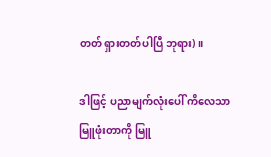တတ် ရှားတတ်ပါပြီ ဘုရား)။

ဒါဖြင့် ပညာမျက်လုံးပေါ် ကိလေသာမြူဖုံးတာကို မြူ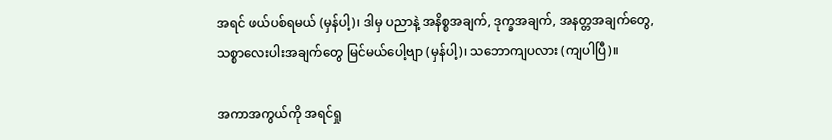အရင် ဖယ်ပစ်ရမယ် (မှန်ပါ့)၊ ဒါမှ ပညာနဲ့ အနိစ္စအချက်, ဒုက္ခအချက်, အနတ္တအချက်တွေ, သစ္စာလေးပါးအချက်တွေ မြင်မယ်ပေါ့ဗျာ (မှန်ပါ့)၊ သဘောကျပလား (ကျပါပြီ)။

အကာအကွယ်ကို အရင်ရှု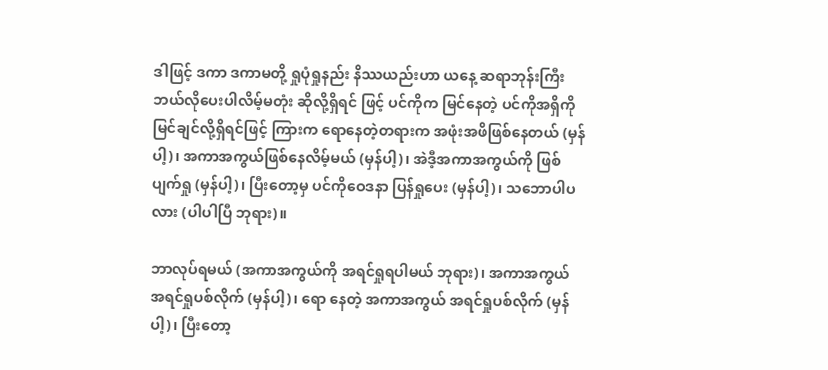ဒါဖြင့် ဒကာ ဒကာမတို့ ရှုပုံရှုနည်း နိဿယည်းဟာ ယနေ့ ဆရာဘုန်းကြီး ဘယ်လိုပေးပါလိမ့်မတုံး ဆိုလို့ရှိရင် ဖြင့် ပင်ကိုက မြင်နေတဲ့ ပင်ကိုအရှိကို မြင်ချင်လို့ရှိရင်ဖြင့် ကြားက ရောနေတဲ့တရားက အဖုံးအဖိဖြစ်နေတယ် (မှန် ပါ့)၊ အကာအကွယ်ဖြစ်နေလိမ့်မယ် (မှန်ပါ့)၊ အဲဒီ့အကာအကွယ်ကို ဖြစ်ပျက်ရှု (မှန်ပါ့)၊ ပြီးတော့မှ ပင်ကိုဝေဒနာ ပြန်ရှုပေး (မှန်ပါ့)၊ သဘောပါပလား (ပါပါပြီ ဘုရား)။

ဘာလုပ်ရမယ် (အကာအကွယ်ကို အရင်ရှုရပါမယ် ဘုရား)၊ အကာအကွယ် အရင်ရှုပစ်လိုက် (မှန်ပါ့)၊ ရော နေတဲ့ အကာအကွယ် အရင်ရှုပစ်လိုက် (မှန်ပါ့)၊ ပြီးတော့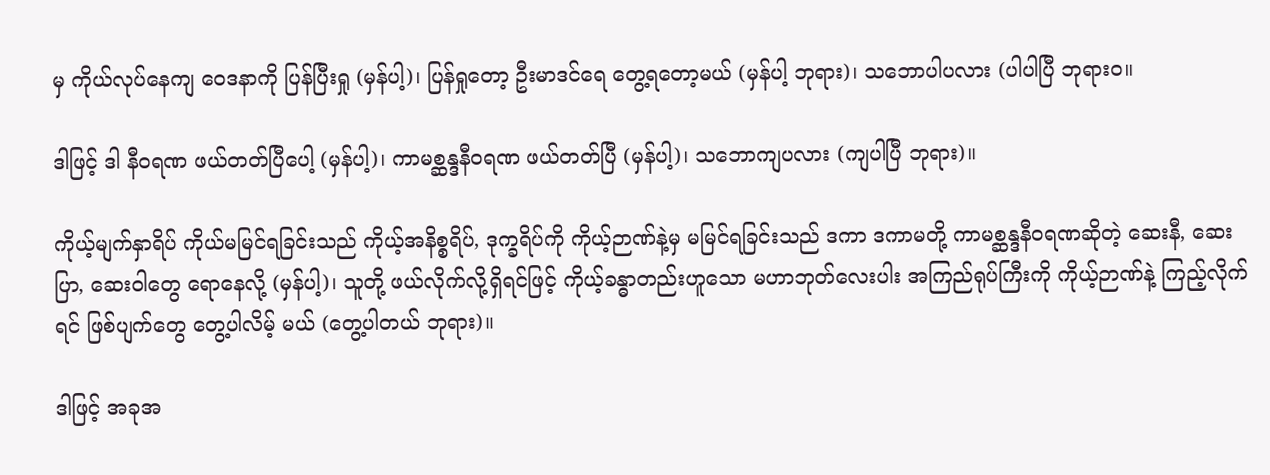မှ ကိုယ်လုပ်နေကျ ဝေဒနာကို ပြန်ပြီးရှု (မှန်ပါ့)၊ ပြန်ရှုတော့ ဦးမာဒင်ရေ တွေ့ရတော့မယ် (မှန်ပါ့ ဘုရား)၊ သဘောပါပလား (ပါပါပြီ ဘုရားဝ။

ဒါဖြင့် ဒါ နီဝရဏ ဖယ်တတ်ပြီပေါ့ (မှန်ပါ့)၊ ကာမစ္ဆန္ဒနီဝရဏ ဖယ်တတ်ပြီ (မှန်ပါ့)၊ သဘောကျပလား (ကျပါပြီ ဘုရား)။

ကိုယ့်မျက်နှာရိပ် ကိုယ်မမြင်ရခြင်းသည် ကိုယ့်အနိစ္စရိပ်, ဒုက္ခရိပ်ကို ကိုယ့်ဉာဏ်နဲ့မှ မမြင်ရခြင်းသည် ဒကာ ဒကာမတို့ ကာမစ္ဆန္ဒနီဝရဏဆိုတဲ့ ဆေးနီ, ဆေးပြာ, ဆေးဝါတွေ ရောနေလို့ (မှန်ပါ့)၊ သူတို့ ဖယ်လိုက်လို့ရှိရင်ဖြင့် ကိုယ့်ခန္ဓာတည်းဟူသော မဟာဘုတ်လေးပါး အကြည်ရုပ်ကြီးကို ကိုယ့်ဉာဏ်နဲ့ ကြည့်လိုက်ရင် ဖြစ်ပျက်တွေ တွေ့ပါလိမ့် မယ် (တွေ့ပါတယ် ဘုရား)။

ဒါဖြင့် အခုအ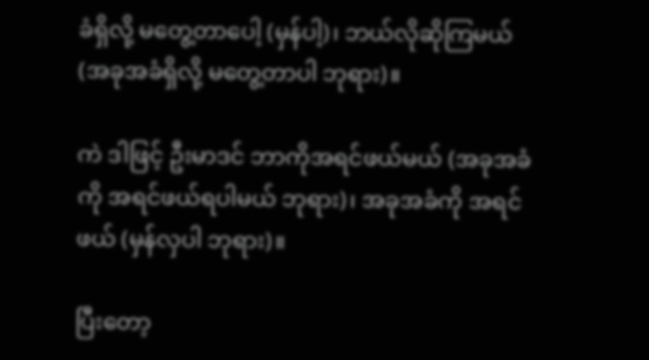ခံရှိလို့ မတွေ့တာပေါ့ (မှန်ပါ့)၊ ဘယ်လိုဆိုကြမယ် (အခုအခံရှိလို့ မတွေ့တာပါ ဘုရား)။

ကဲ ဒါဖြင့် ဦးမာဒင် ဘာကိုအရင်ဖယ်မယ် (အခုအခံကို အရင်ဖယ်ရပါမယ် ဘုရား)၊ အခုအခံကို အရင်ဖယ် (မှန်လှပါ ဘုရား)။

ပြီးတော့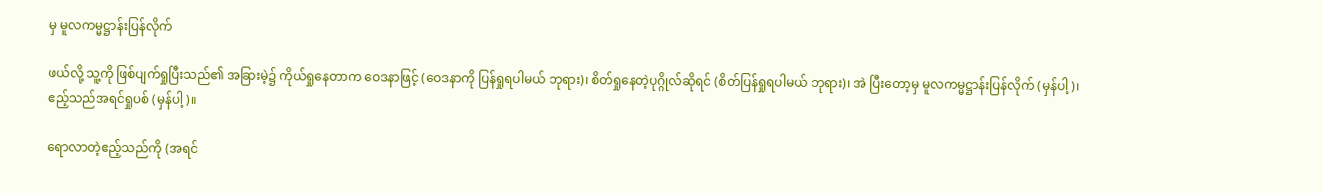မှ မူလကမ္မဋ္ဌာန်းပြန်လိုက်

ဖယ်လို့ သူ့ကို ဖြစ်ပျက်ရှုပြီးသည်၏ အခြားမဲ့၌ ကိုယ်ရှုနေတာက ဝေဒနာဖြင့် (ဝေဒနာကို ပြန်ရှုရပါမယ် ဘုရား)၊ စိတ်ရှုနေတဲ့ပုဂ္ဂိုလ်ဆိုရင် (စိတ်ပြန်ရှုရပါမယ် ဘုရား)၊ အဲ ပြီးတော့မှ မူလကမ္မဋ္ဌာန်းပြန်လိုက် (မှန်ပါ့)၊ ဧည့်သည်အရင်ရှုပစ် (မှန်ပါ့)။

ရောလာတဲ့ဧည့်သည်ကို (အရင်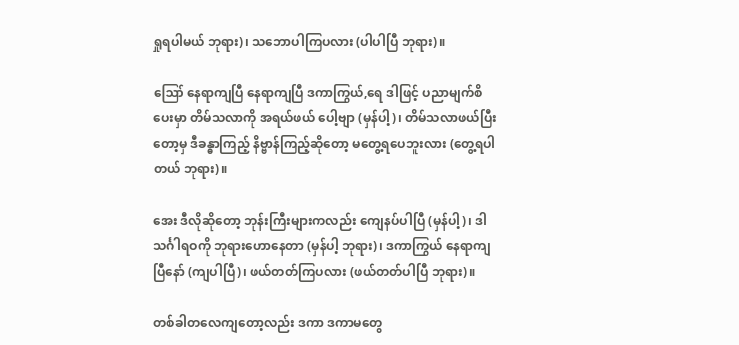ရှုရပါမယ် ဘုရား)၊ သဘောပါကြပလား (ပါပါပြီ ဘုရား)။

ဪ နေရာကျပြီ နေရာကျပြီ ဒကာကြွယ်,ရေ ဒါဖြင့် ပညာမျက်စိပေးမှာ တိမ်သလာကို အရယ်ဖယ် ပေါ့ဗျာ (မှန်ပါ့)၊ တိမ်သလာဖယ်ပြီးတော့မှ ဒီခန္ဓာကြည့် နိဗ္ဗာန်ကြည့်ဆိုတော့ မတွေ့ရပေဘူးလား (တွေ့ရပါတယ် ဘုရား)။

အေး ဒီလိုဆိုတော့ ဘုန်းကြီးများကလည်း ကျေနပ်ပါပြီ (မှန်ပါ့)၊ ဒါ သင်္ဂါရဝကို ဘုရားဟောနေတာ (မှန်ပါ့ ဘုရား)၊ ဒကာကြွယ် နေရာကျပြီနော် (ကျပါပြီ)၊ ဖယ်တတ်ကြပလား (ဖယ်တတ်ပါပြီ ဘုရား)။

တစ်ခါတလေကျတော့လည်း ဒကာ ဒကာမတွေ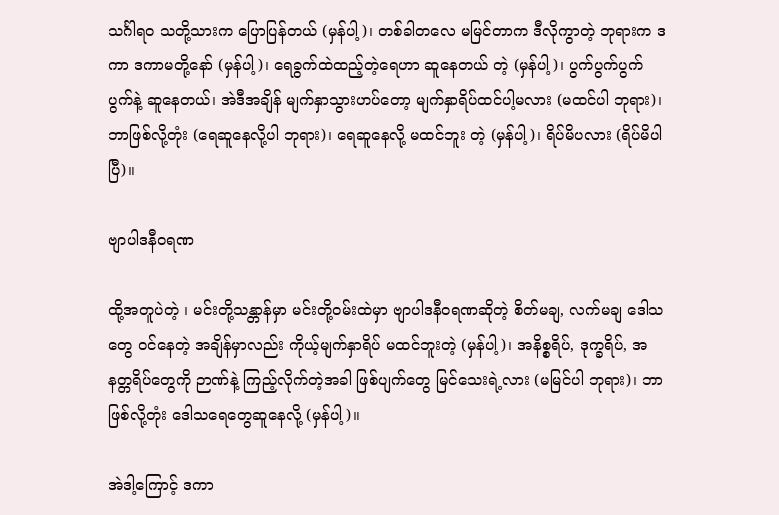သင်္ဂါရဝ သတို့သားက ပြောပြန်တယ် (မှန်ပါ့)၊ တစ်ခါတလေ မမြင်တာက ဒီလိုကွာတဲ့ ဘုရားက ဒကာ ဒကာမတို့နော် (မှန်ပါ့)၊ ရေခွက်ထဲထည့်တဲ့ရေဟာ ဆူနေတယ် တဲ့ (မှန်ပါ့)၊ ပွက်ပွက်ပွက်ပွက်နဲ့ ဆူနေတယ်၊ အဲဒီအချိန် မျက်နှာသွားဟပ်တော့ မျက်နှာရိပ်ထင်ပါ့မလား (မထင်ပါ ဘုရား)၊ ဘာဖြစ်လို့တုံး (ရေဆူနေလို့ပါ ဘုရား)၊ ရေဆူနေလို့ မထင်ဘူး တဲ့ (မှန်ပါ့)၊ ရိပ်မိပလား (ရိပ်မိပါပြီ)။

ဗျာပါဒနီဝရဏ

ထို့အတူပဲတဲ့ ၊ မင်းတို့သန္တာန်မှာ မင်းတို့ဝမ်းထဲမှာ ဗျာပါဒနီဝရဏဆိုတဲ့ စိတ်မချ, လက်မချ ဒေါသတွေ ဝင်နေတဲ့ အချိန်မှာလည်း ကိုယ့်မျက်နှာရိပ် မထင်ဘူးတဲ့ (မှန်ပါ့)၊ အနိစ္စရိပ်, ဒုက္ခရိပ်, အနတ္တရိပ်တွေကို ဉာဏ်နဲ့ ကြည့်လိုက်တဲ့အခါ ဖြစ်ပျက်တွေ မြင်သေးရဲ့လား (မမြင်ပါ ဘုရား)၊ ဘာဖြစ်လို့တုံး ဒေါသရေတွေဆူနေလို့ (မှန်ပါ့)။

အဲဒါ့ကြောင့် ဒကာ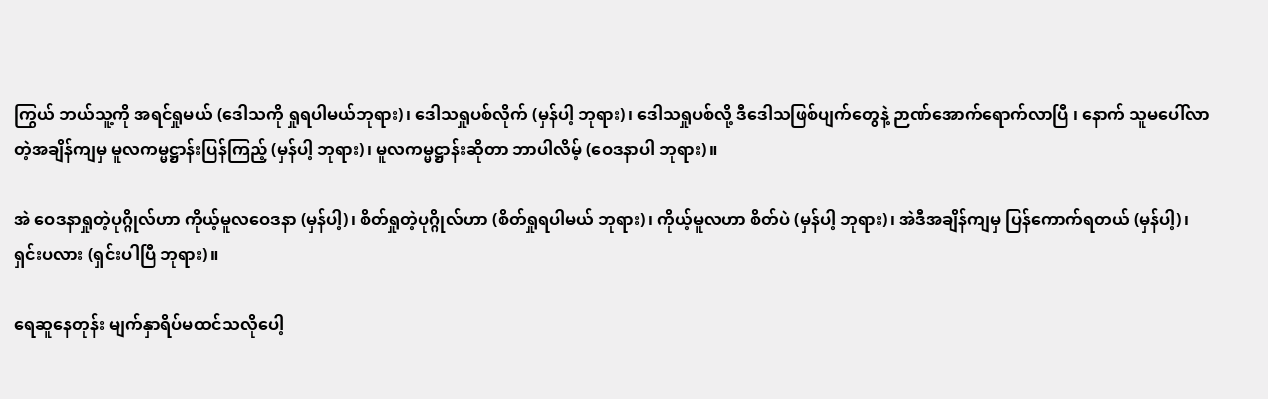ကြွယ် ဘယ်သူ့ကို အရင်ရှုမယ် (ဒေါသကို ရှုရပါမယ်ဘုရား)၊ ဒေါသရှုပစ်လိုက် (မှန်ပါ့ ဘုရား)၊ ဒေါသရှုပစ်လို့ ဒီဒေါသဖြစ်ပျက်တွေနဲ့ ဉာဏ်အောက်ရောက်လာပြီ ၊ နောက် သူမပေါ်လာတဲ့အချိန်ကျမှ မူလကမ္မဋ္ဌာန်းပြန်ကြည့် (မှန်ပါ့ ဘုရား)၊ မူလကမ္မဋ္ဌာန်းဆိုတာ ဘာပါလိမ့် (ဝေဒနာပါ ဘုရား)။

အဲ ဝေဒနာရှုတဲ့ပုဂ္ဂိုလ်ဟာ ကိုယ့်မူလဝေဒနာ (မှန်ပါ့)၊ စိတ်ရှုတဲ့ပုဂ္ဂိုလ်ဟာ (စိတ်ရှုရပါမယ် ဘုရား)၊ ကိုယ့်မူလဟာ စိတ်ပဲ (မှန်ပါ့ ဘုရား)၊ အဲဒီအချိန်ကျမှ ပြန်ကောက်ရတယ် (မှန်ပါ့)၊ ရှင်းပလား (ရှင်းပါပြီ ဘုရား)။

ရေဆူနေတုန်း မျက်နှာရိပ်မထင်သလိုပေါ့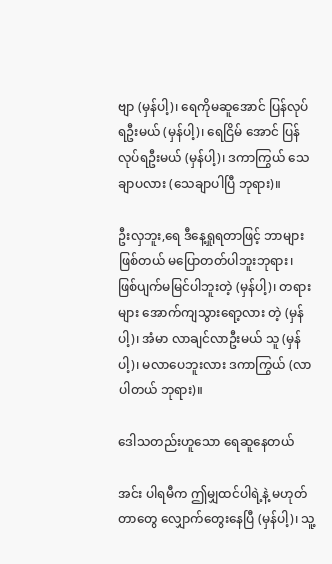ဗျာ (မှန်ပါ့)၊ ရေကိုမဆူအောင် ပြန်လုပ်ရဦးမယ် (မှန်ပါ့)၊ ရေငြိမ် အောင် ပြန်လုပ်ရဦးမယ် (မှန်ပါ့)၊ ဒကာကြွယ် သေချာပလား (သေချာပါပြီ ဘုရား)။

ဦးလှဘူး,ရေ ဒီနေ့ရှုရတာဖြင့် ဘာများဖြစ်တယ် မပြောတတ်ပါဘူးဘုရား၊ ဖြစ်ပျက်မမြင်ပါဘူးတဲ့ (မှန်ပါ့)၊ တရားများ အောက်ကျသွားရော့လား တဲ့ (မှန်ပါ့)၊ အံမာ လာချင်လာဦးမယ် သူ (မှန်ပါ့)၊ မလာပေဘူးလား ဒကာကြွယ် (လာပါတယ် ဘုရား)။

ဒေါသတည်းဟူသော ရေဆူနေတယ်

အင်း ပါရမီက ဤမျှထင်ပါရဲ့နဲ့ မဟုတ်တာတွေ လျှောက်တွေးနေပြီ (မှန်ပါ့)၊ သူ့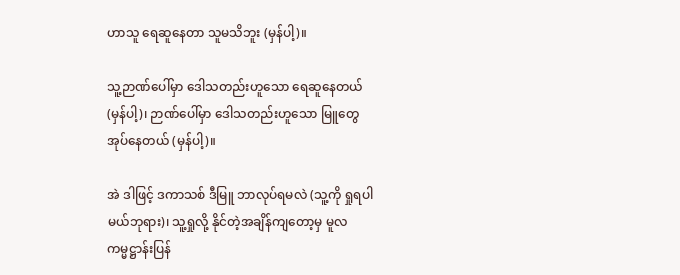ဟာသူ ရေဆူနေတာ သူမသိဘူး (မှန်ပါ့)။

သူ့ဉာဏ်ပေါ်မှာ ဒေါသတည်းဟူသော ရေဆူနေတယ် (မှန်ပါ့)၊ ဉာဏ်ပေါ်မှာ ဒေါသတည်းဟူသော မြူတွေ အုပ်နေတယ် (မှန်ပါ့)။

အဲ ဒါဖြင့် ဒကာသစ် ဒီမြူ ဘာလုပ်ရမလဲ (သူ့ကို ရှုရပါမယ်ဘုရား)၊ သူ့ရှုလို့ နိုင်တဲ့အချိန်ကျတော့မှ မူလကမ္မဋ္ဌာန်းပြန်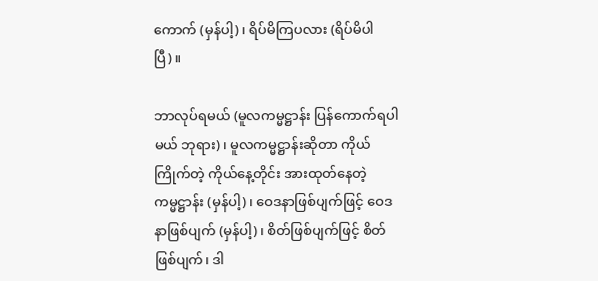ကောက် (မှန်ပါ့)၊ ရိပ်မိကြပလား (ရိပ်မိပါပြီ)။

ဘာလုပ်ရမယ် (မူလကမ္မဋ္ဌာန်း ပြန်ကောက်ရပါမယ် ဘုရား)၊ မူလကမ္မဋ္ဌာန်းဆိုတာ ကိုယ်ကြိုက်တဲ့ ကိုယ်နေ့တိုင်း အားထုတ်နေတဲ့ ကမ္မဋ္ဌာန်း (မှန်ပါ့)၊ ဝေဒနာဖြစ်ပျက်ဖြင့် ဝေဒနာဖြစ်ပျက် (မှန်ပါ့)၊ စိတ်ဖြစ်ပျက်ဖြင့် စိတ်ဖြစ်ပျက်၊ ဒါ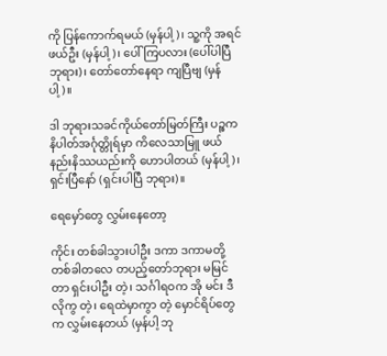ကို ပြန်ကောက်ရမယ် (မှန်ပါ့)၊ သူ့ကို အရင်ဖယ်ဦး (မှန်ပါ့)၊ ပေါ်ကြပလား (ပေါ်ပါပြီ ဘုရား)၊ တော်တော်နေရာ ကျပြီဗျ (မှန်ပါ့)။

ဒါ ဘုရားသခင်ကိုယ်တော်မြတ်ကြီး ပဉ္စကနိပါတ်အင်္ဂုတ္တိုရ်မှာ ကိလေသာမြူ ဖယ်နည်းနိဿယည်းကို ဟောပါတယ် (မှန်ပါ့)၊ ရှင်းပြီနော် (ရှင်းပါပြီ ဘုရား)။

ရေမှော်တွေ လွှမ်းနေတော့

ကိုင်း တစ်ခါသွားပါဦး ဒကာ ဒကာမတို့ တစ်ခါတလေ တပည့်တော်ဘုရား မမြင်တာ ရှင်းပါဦး တဲ့၊ သင်္ဂါရဝက အို မင်း ဒီလိုကွ တဲ့၊ ရေထဲမှာကွာ တဲ့ မှောင်ရိပ်တွေက လွှမ်းနေတယ် (မှန်ပါ့ ဘု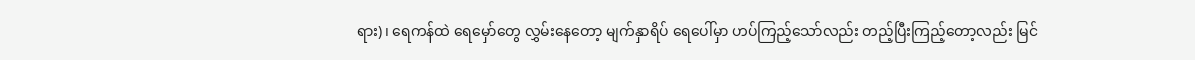ရား)၊ ရေကန်ထဲ ရေမှော်တွေ လွှမ်းနေတော့ မျက်နှာရိပ် ရေပေါ်မှာ ဟပ်ကြည့်သော်လည်း တည့်ပြီးကြည့်တော့လည်း မြင်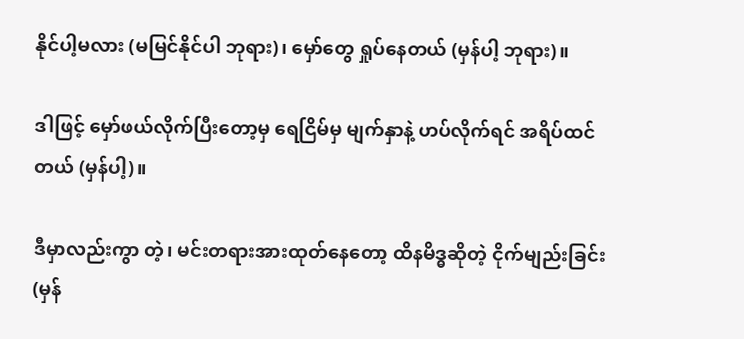နိုင်ပါ့မလား (မမြင်နိုင်ပါ ဘုရား)၊ မှော်တွေ ရှုပ်နေတယ် (မှန်ပါ့ ဘုရား)။

ဒါဖြင့် မှော်ဖယ်လိုက်ပြီးတော့မှ ရေငြိမ်မှ မျက်နှာနဲ့ ဟပ်လိုက်ရင် အရိပ်ထင်တယ် (မှန်ပါ့)။

ဒီမှာလည်းကွာ တဲ့၊ မင်းတရားအားထုတ်နေတော့ ထိနမိဒ္ဓဆိုတဲ့ ငိုက်မျည်းခြင်း (မှန်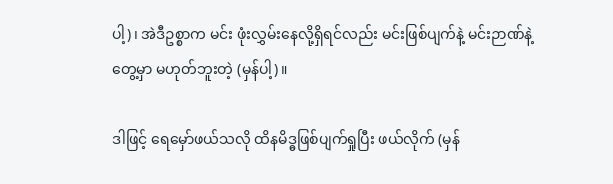ပါ့)၊ အဲဒီဥစ္စာက မင်း ဖုံးလွှမ်းနေလို့ရှိရင်လည်း မင်းဖြစ်ပျက်နဲ့ မင်းဉာဏ်နဲ့တွေ့မှာ မဟုတ်ဘူးတဲ့ (မှန်ပါ့)။

ဒါဖြင့် ရေမှော်ဖယ်သလို ထိနမိဒ္ဓဖြစ်ပျက်ရှုပြီး ဖယ်လိုက် (မှန်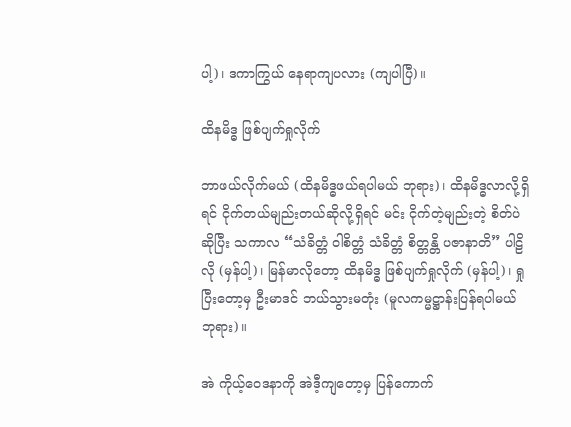ပါ့)၊ ဒကာကြွယ် နေရာကျပလား (ကျပါပြီ)။

ထိနမိဒ္ဓ ဖြစ်ပျက်ရှုလိုက်

ဘာဖယ်လိုက်မယ် (ထိနမိဒ္ဓဖယ်ရပါမယ် ဘုရား)၊ ထိနမိဒ္ဓလာလို့ရှိရင် ငိုက်တယ်မျည်းတယ်ဆိုလို့ရှိရင် မင်း ငိုက်တဲ့မျည်းတဲ့ စိတ်ပဲဆိုပြီး သကာလ “သံခိတ္တံ ဝါစိတ္တံ သံခိတ္တံ စိတ္တန္တိ ပဇာနာတိ” ပါဠိလို (မှန်ပါ့)၊ မြန်မာလိုတော့ ထိနမိဒ္ဓ ဖြစ်ပျက်ရှုလိုက် (မှန်ပါ့)၊ ရှုပြီးတော့မှ ဦးမာဒင် ဘယ်သွားမတုံး (မူလကမ္မဋ္ဌာန်းပြန်ရပါမယ် ဘုရား)။

အဲ ကိုယ့်ဝေဒနာကို အဲဒီ့ကျတော့မှ ပြန်ကောက်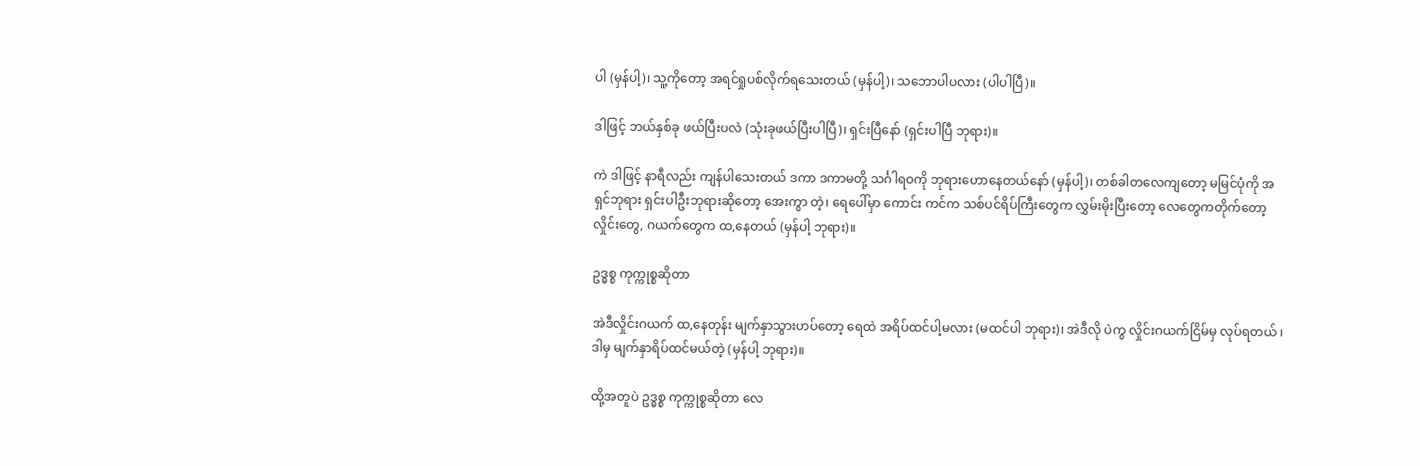ပါ (မှန်ပါ့)၊ သူ့ကိုတော့ အရင်ရှုပစ်လိုက်ရသေးတယ် (မှန်ပါ့)၊ သဘောပါပလား (ပါပါပြီ)။

ဒါဖြင့် ဘယ်နှစ်ခု ဖယ်ပြီးပလဲ (သုံးခုဖယ်ပြီးပါပြီ)၊ ရှင်းပြီနော် (ရှင်းပါပြီ ဘုရား)။

ကဲ ဒါဖြင့် နာရီလည်း ကျန်ပါသေးတယ် ဒကာ ဒကာမတို့ သင်္ဂါရဝကို ဘုရားဟောနေတယ်နော် (မှန်ပါ့)၊ တစ်ခါတလေကျတော့ မမြင်ပုံကို အရှင်ဘုရား ရှင်းပါဦးဘုရားဆိုတော့ အေးကွာ တဲ့၊ ရေပေါ်မှာ ကောင်း ကင်က သစ်ပင်ရိပ်ကြီးတွေက လွှမ်းမိုးပြီးတော့ လေတွေကတိုက်တော့ လှိုင်းတွေ, ဂယက်တွေက ထ,နေတယ် (မှန်ပါ့ ဘုရား)။

ဥဒ္ဓစ္စ ကုက္ကုစ္စဆိုတာ

အဲဒီလှိုင်းဂယက် ထ,နေတုန်း မျက်နှာသွားဟပ်တော့ ရေထဲ အရိပ်ထင်ပါ့မလား (မထင်ပါ ဘုရား)၊ အဲဒီလို ပဲကွ လှိုင်းဂယက်ငြိမ်မှ လုပ်ရတယ် ၊ ဒါမှ မျက်နှာရိပ်ထင်မယ်တဲ့ (မှန်ပါ့ ဘုရား)။

ထို့အတူပဲ ဥဒ္ဓစ္စ ကုက္ကုစ္စဆိုတာ လေ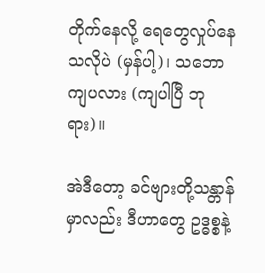တိုက်နေလို့ ရေတွေလှုပ်နေသလိုပဲ (မှန်ပါ့)၊ သဘောကျပလား (ကျပါပြီ ဘုရား)။

အဲဒီတော့ ခင်ဗျားတို့သန္တာန်မှာလည်း ဒီဟာတွေ ဥဒ္ဓစ္စနဲ့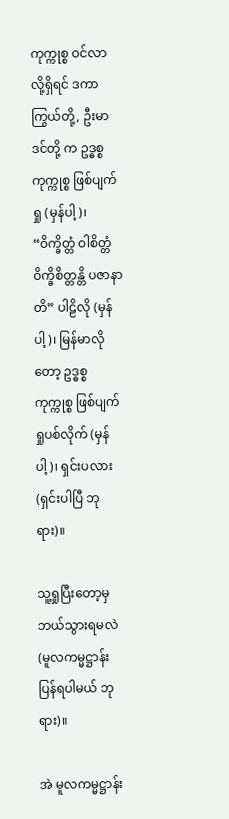ကုက္ကုစ္စ ဝင်လာလို့ရှိရင် ဒကာကြွယ်တို့, ဦးမာဒင်တို့ က ဥဒ္ဓစ္စကုက္ကုစ္စ ဖြစ်ပျက်ရှု (မှန်ပါ့)၊ “ဝိက္ခိတ္တံ ဝါစိတ္တံ ဝိက္ခိစိတ္တန္တိ ပဇာနာတိ” ပါဠိလို (မှန်ပါ့)၊ မြန်မာလိုတော့ ဥဒ္ဓစ္စ ကုက္ကုစ္စ ဖြစ်ပျက်ရှုပစ်လိုက် (မှန်ပါ့)၊ ရှင်းပလား (ရှင်းပါပြီ ဘုရား)။

သူ့ရှုပြီးတော့မှ ဘယ်သွားရမလဲ (မူလကမ္မဋ္ဌာန်းပြန်ရပါမယ် ဘုရား)။

အဲ မူလကမ္မဋ္ဌာန်း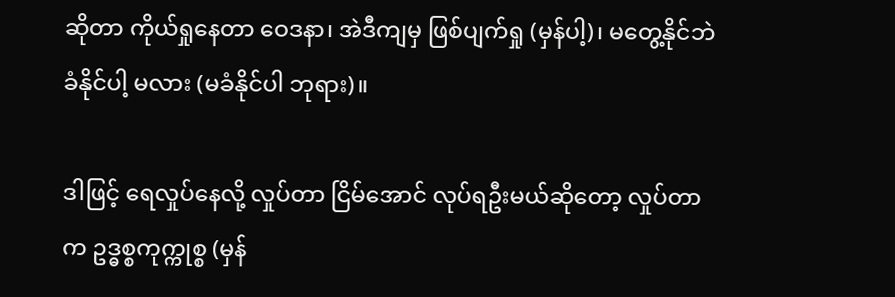ဆိုတာ ကိုယ်ရှုနေတာ ဝေဒနာ၊ အဲဒီကျမှ ဖြစ်ပျက်ရှု (မှန်ပါ့)၊ မတွေ့နိုင်ဘဲ ခံနိုင်ပါ့ မလား (မခံနိုင်ပါ ဘုရား)။

ဒါဖြင့် ရေလှုပ်နေလို့ လှုပ်တာ ငြိမ်အောင် လုပ်ရဦးမယ်ဆိုတော့ လှုပ်တာက ဥဒ္ဓစ္စကုက္ကုစ္စ (မှန်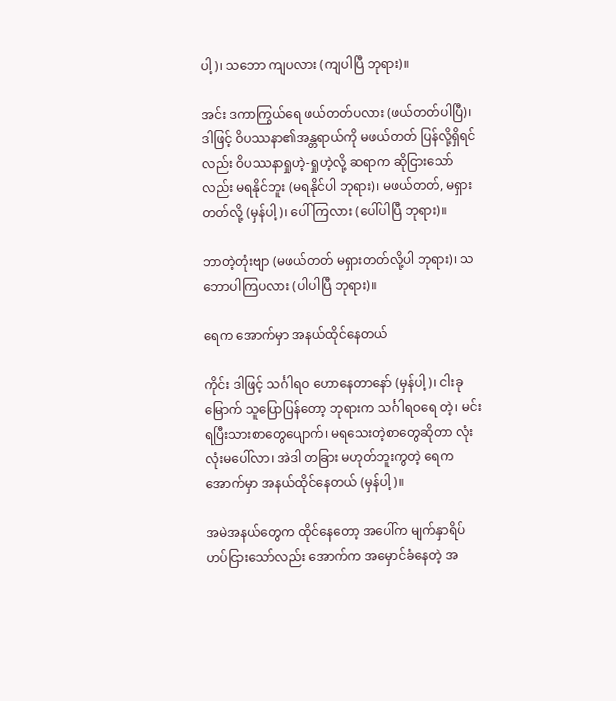ပါ့)၊ သဘော ကျပလား (ကျပါပြီ ဘုရား)။

အင်း ဒကာကြွယ်ရေ ဖယ်တတ်ပလား (ဖယ်တတ်ပါပြီ)၊ ဒါဖြင့် ဝိပဿနာ၏အန္တရာယ်ကို မဖယ်တတ် ပြန်လို့ရှိရင်လည်း ဝိပဿနာရှုဟဲ့-ရှုဟဲ့လို့ ဆရာက ဆိုငြားသော်လည်း မရနိုင်ဘူး (မရနိုင်ပါ ဘုရား)၊ မဖယ်တတ်, မရှားတတ်လို့ (မှန်ပါ့)၊ ပေါ်ကြလား (ပေါ်ပါပြီ ဘုရား)။

ဘာတဲ့တုံးဗျာ (မဖယ်တတ် မရှားတတ်လို့ပါ ဘုရား)၊ သဘောပါကြပလား (ပါပါပြီ ဘုရား)။

ရေက အောက်မှာ အနယ်ထိုင်နေတယ်

ကိုင်း ဒါဖြင့် သင်္ဂါရဝ ဟောနေတာနော် (မှန်ပါ့)၊ ငါးခုမြောက် သူပြောပြန်တော့ ဘုရားက သင်္ဂါရဝရေ တဲ့၊ မင်း ရပြီးသားစာတွေပျောက်၊ မရသေးတဲ့စာတွေဆိုတာ လုံးလုံးမပေါ်လာ၊ အဲဒါ တခြား မဟုတ်ဘူးကွတဲ့ ရေက အောက်မှာ အနယ်ထိုင်နေတယ် (မှန်ပါ့)။

အမဲအနယ်တွေက ထိုင်နေတော့ အပေါ်က မျက်နှာရိပ် ဟပ်ငြားသော်လည်း အောက်က အမှောင်ခံနေတဲ့ အ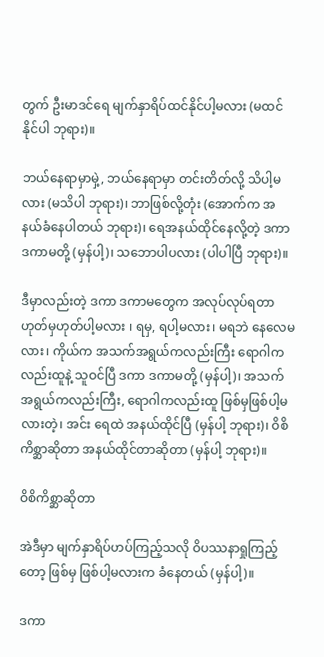တွက် ဦးမာဒင်ရေ မျက်နှာရိပ်ထင်နိုင်ပါ့မလား (မထင်နိုင်ပါ ဘုရား)။

ဘယ်နေရာမှာမှဲ့, ဘယ်နေရာမှာ တင်းတိတ်လို့ သိပါ့မလား (မသိပါ ဘုရား)၊ ဘာဖြစ်လို့တုံး (အောက်က အနယ်ခံနေပါတယ် ဘုရား)၊ ရေအနယ်ထိုင်နေလို့တဲ့ ဒကာ ဒကာမတို့ (မှန်ပါ့)၊ သဘောပါပလား (ပါပါပြီ ဘုရား)။

ဒီမှာလည်းတဲ့ ဒကာ ဒကာမတွေက အလုပ်လုပ်ရတာ ဟုတ်မှဟုတ်ပါ့မလား ၊ ရမှ, ရပါ့မလား၊ မရဘဲ နေလေမလား၊ ကိုယ်က အသက်အရွယ်ကလည်းကြီး ရောဂါကလည်းထူနဲ့ သူဝင်ပြီ ဒကာ ဒကာမတို့ (မှန်ပါ့)၊ အသက် အရွယ်ကလည်းကြီး, ရောဂါကလည်းထူ ဖြစ်မှဖြစ်ပါ့မလားတဲ့၊ အင်း ရေထဲ အနယ်ထိုင်ပြီ (မှန်ပါ့ ဘုရား)၊ ဝိစိကိစ္ဆာဆိုတာ အနယ်ထိုင်တာဆိုတာ (မှန်ပါ့ ဘုရား)။

ဝိစိကိစ္ဆာဆိုတာ

အဲဒီမှာ မျက်နှာရိပ်ဟပ်ကြည့်သလို ဝိပဿနာရှုကြည့်တော့ ဖြစ်မှ ဖြစ်ပါ့မလားက ခံနေတယ် (မှန်ပါ့)။

ဒကာ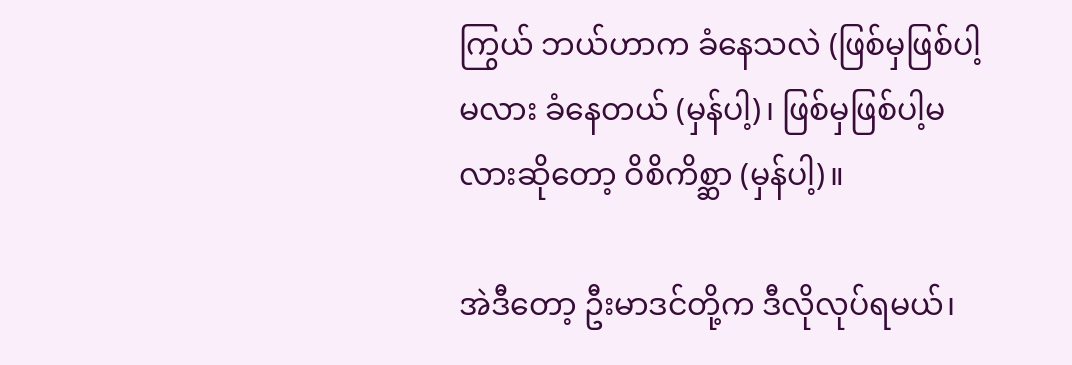ကြွယ် ဘယ်ဟာက ခံနေသလဲ (ဖြစ်မှဖြစ်ပါ့မလား ခံနေတယ် (မှန်ပါ့)၊ ဖြစ်မှဖြစ်ပါ့မလားဆိုတော့ ဝိစိကိစ္ဆာ (မှန်ပါ့)။

အဲဒီတော့ ဦးမာဒင်တို့က ဒီလိုလုပ်ရမယ်၊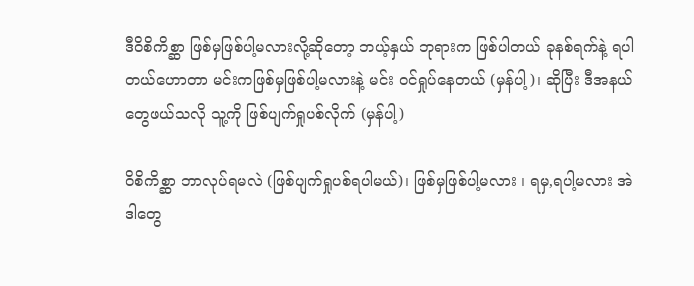ဒီဝိစိကိစ္ဆာ ဖြစ်မှဖြစ်ပါ့မလားလို့ဆိုတော့ ဘယ့်နှယ် ဘုရားက ဖြစ်ပါတယ် ခုနစ်ရက်နဲ့ ရပါတယ်ဟောတာ မင်းကဖြစ်မှဖြစ်ပါ့မလားနဲ့ မင်း ဝင်ရှုပ်နေတယ် (မှန်ပါ့)၊ ဆိုပြီး ဒီအနယ်တွေဖယ်သလို သူ့ကို ဖြစ်ပျက်ရှုပစ်လိုက် (မှန်ပါ့)

ဝိစိကိစ္ဆာ ဘာလုပ်ရမလဲ (ဖြစ်ပျက်ရှုပစ်ရပါမယ်)၊ ဖြစ်မှဖြစ်ပါ့မလား ၊ ရမှ,ရပါ့မလား အဲဒါတွေ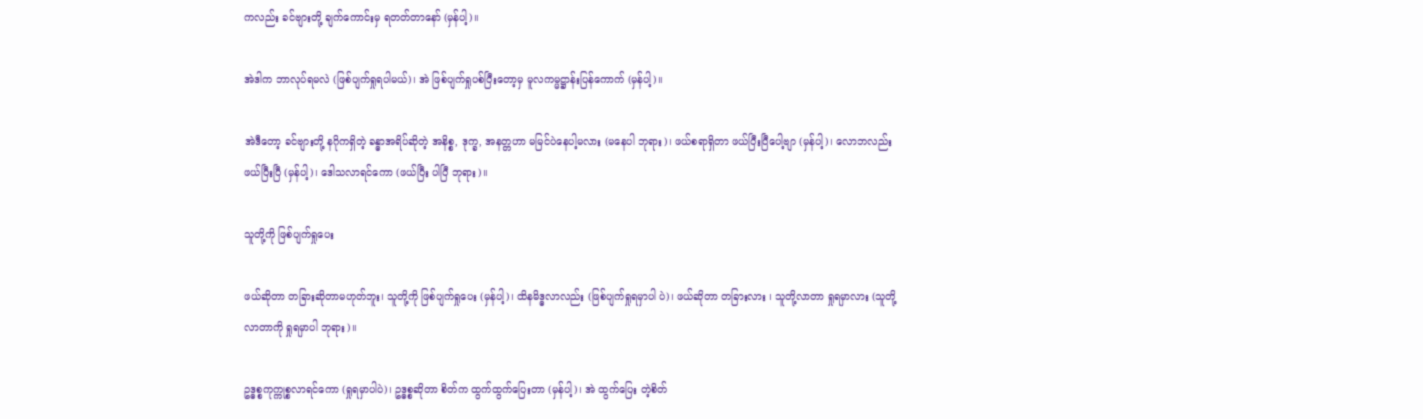ကလည်း ခင်ဗျားတို့ ချက်ကောင်းမှ ရတတ်တာနော် (မှန်ပါ့)။

အဲဒါက ဘာလုပ်ရမလဲ (ဖြစ်ပျက်ရှုရပါမယ်)၊ အဲ ဖြစ်ပျက်ရှုပစ်ပြီးတော့မှ မူလကမ္မဋ္ဌာန်းပြန်ကောက် (မှန်ပါ့)။

အဲဒီတော့ ခင်ဗျားတို့ နဂိုကရှိတဲ့ ခန္ဓာအရိပ်ဆိုတဲ့ အနိစ္စ, ဒုက္ခ, အနတ္တဟာ မမြင်ပဲနေပါ့မလား (မနေပါ ဘုရား)၊ ဖယ်စရာရှိတာ ဖယ်ပြီးပြီပေါ့ဗျာ (မှန်ပါ့)၊ လောဘလည်း ဖယ်ပြီးပြီ (မှန်ပါ့)၊ ဒေါသလာရင်ကော (ဖယ်ပြီး ပါပြီ ဘုရား)။

သူတို့ကို ဖြစ်ပျက်ရှုပေး

ဖယ်ဆိုတာ တခြားဆိုတာမဟုတ်ဘူး၊ သူတို့ကို ဖြစ်ပျက်ရှုပေး (မှန်ပါ့)၊ ထိနမိဒ္ဓလာလည်း (ဖြစ်ပျက်ရှုရမှာပါ ပဲ)၊ ဖယ်ဆိုတာ တခြားလား ၊ သူတို့လာတာ ရှုရမှာလား (သူတို့လာတာကို ရှုရမှာပါ ဘုရား)။

ဥဒ္ဓစ္စကုက္ကုစ္စလာရင်ကော (ရှုရမှာပါပဲ)၊ ဥဒ္ဓစ္စဆိုတာ စိတ်က ထွက်ထွက်ပြေးတာ (မှန်ပါ့)၊ အဲ ထွက်ပြေး တဲ့စိတ်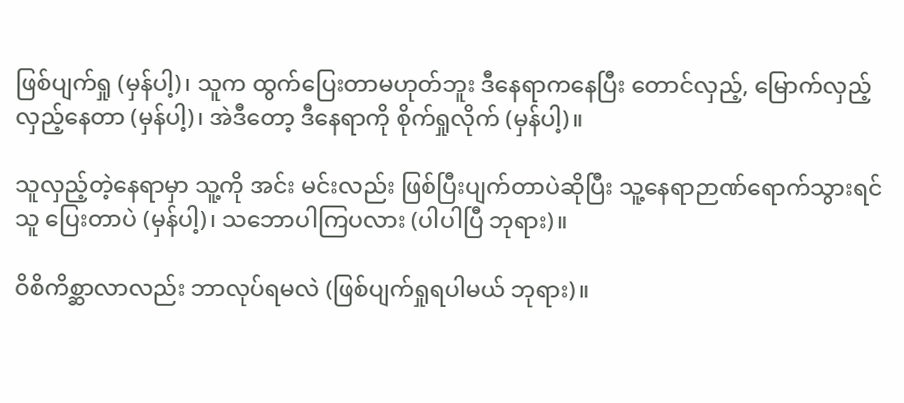ဖြစ်ပျက်ရှု (မှန်ပါ့)၊ သူက ထွက်ပြေးတာမဟုတ်ဘူး ဒီနေရာကနေပြီး တောင်လှည့်, မြောက်လှည့် လှည့်နေတာ (မှန်ပါ့)၊ အဲဒီတော့ ဒီနေရာကို စိုက်ရှုလိုက် (မှန်ပါ့)။

သူလှည့်တဲ့နေရာမှာ သူ့ကို အင်း မင်းလည်း ဖြစ်ပြီးပျက်တာပဲဆိုပြီး သူ့နေရာဉာဏ်ရောက်သွားရင် သူ ပြေးတာပဲ (မှန်ပါ့)၊ သဘောပါကြပလား (ပါပါပြီ ဘုရား)။

ဝိစိကိစ္ဆာလာလည်း ဘာလုပ်ရမလဲ (ဖြစ်ပျက်ရှုရပါမယ် ဘုရား)။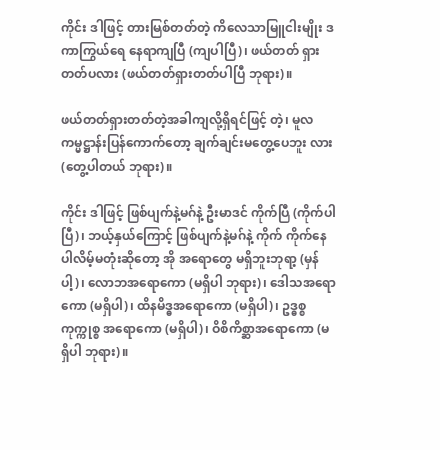ကိုင်း ဒါဖြင့် တားမြစ်တတ်တဲ့ ကိလေသာမြူငါးမျိုး ဒကာကြွယ်ရေ နေရာကျပြီ (ကျပါပြီ)၊ ဖယ်တတ် ရှားတတ်ပလား (ဖယ်တတ်ရှားတတ်ပါပြီ ဘုရား)။

ဖယ်တတ်ရှားတတ်တဲ့အခါကျလို့ရှိရင်ဖြင့် တဲ့၊ မူလကမ္မဋ္ဌာန်းပြန်ကောက်တော့ ချက်ချင်းမတွေ့ပေဘူး လား (တွေ့ပါတယ် ဘုရား)။

ကိုင်း ဒါဖြင့် ဖြစ်ပျက်နဲ့မဂ်နဲ့ ဦးမာဒင် ကိုက်ပြီ (ကိုက်ပါပြီ)၊ ဘယ့်နှယ်ကြောင့် ဖြစ်ပျက်နဲ့မဂ်နဲ့ ကိုက် ကိုက်နေပါလိမ့်မတုံးဆိုတော့ အို အရောတွေ မရှိဘူးဘုရာ့ (မှန်ပါ့)၊ လောဘအရောကော (မရှိပါ ဘုရား)၊ ဒေါသအရောကော (မရှိပါ)၊ ထိနမိဒ္ဓအရောကော (မရှိပါ)၊ ဥဒ္ဓစ္စကုက္ကုစ္စ အရောကော (မရှိပါ)၊ ဝိစိကိစ္ဆာအရောကော (မရှိပါ ဘုရား)။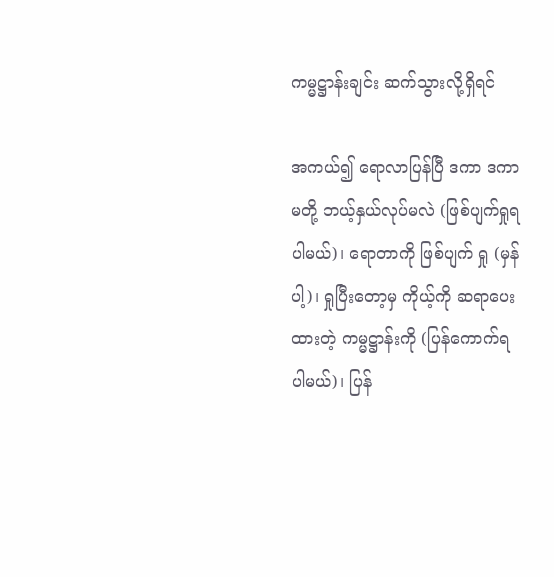ကမ္မဋ္ဌာန်းချင်း ဆက်သွားလို့ရှိရင်

အကယ်၍ ရောလာပြန်ပြီ ဒကာ ဒကာမတို့ ဘယ့်နှယ်လုပ်မလဲ (ဖြစ်ပျက်ရှုရပါမယ်)၊ ရောတာကို ဖြစ်ပျက် ရှု (မှန်ပါ့)၊ ရှုပြီးတော့မှ ကိုယ့်ကို ဆရာပေးထားတဲ့ ကမ္မဋ္ဌာန်းကို (ပြန်ကောက်ရပါမယ်)၊ ပြန်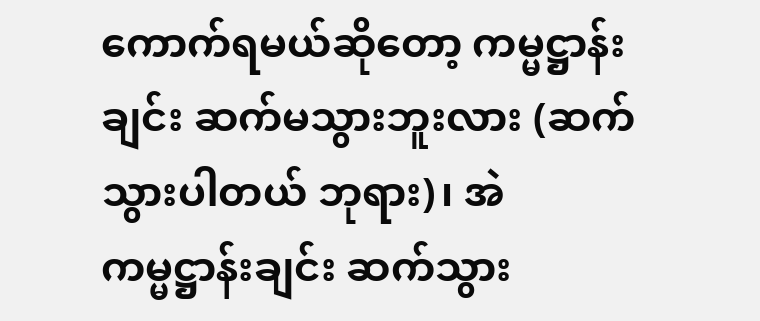ကောက်ရမယ်ဆိုတော့ ကမ္မဋ္ဌာန်းချင်း ဆက်မသွားဘူးလား (ဆက်သွားပါတယ် ဘုရား)၊ အဲ ကမ္မဋ္ဌာန်းချင်း ဆက်သွား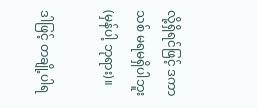လို့ရှိရင်ဖြင့် ဒကာသစ် မရမရှိပါဘူး (မှန်ပါ့ ဘုရား)။

ဒါဖြင့် တချို့ပါရ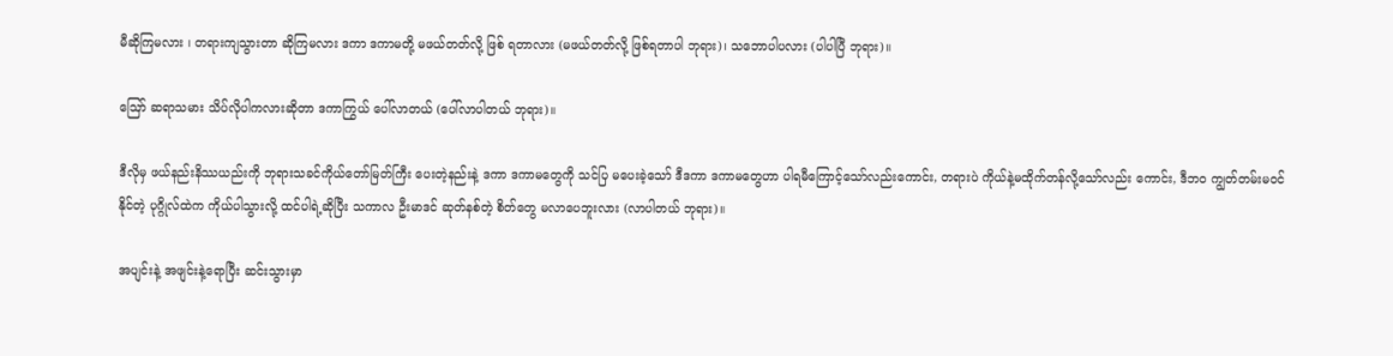မီဆိုကြမလား ၊ တရားကျသွားတာ ဆိုကြမလား ဒကာ ဒကာမတို့ မဖယ်တတ်လို့ ဖြစ် ရတာလား (မဖယ်တတ်လို့ ဖြစ်ရတာပါ ဘုရား)၊ သဘောပါပလား (ပါပါပြီ ဘုရား)။

ဪ ဆရာသမား သိပ်လိုပါကလားဆိုတာ ဒကာကြွယ် ပေါ်လာတယ် (ပေါ်လာပါတယ် ဘုရား)။

ဒီလိုမှ ဖယ်နည်းနိဿယည်းကို ဘုရားသခင်ကိုယ်တော်မြတ်ကြီး ပေးတဲ့နည်းနဲ့ ဒကာ ဒကာမတွေကို သင်ပြ မပေးခဲ့သော် ဒီဒကာ ဒကာမတွေဟာ ပါရမီကြောင့်သော်လည်းကောင်း, တရားပဲ ကိုယ်နဲ့မထိုက်တန်လို့သော်လည်း ကောင်း, ဒီဘဝ ကျွတ်တမ်းမဝင်နိုင်တဲ့ ပုဂ္ဂိုလ်ထဲက ကိုယ်ပါသွားလို့ ထင်ပါရဲ့ဆိုပြီး သကာလ ဦးမာဒင် ဆုတ်နစ်တဲ့ စိတ်တွေ မလာပေဘူးလား (လာပါတယ် ဘုရား)။

အပျင်းနဲ့ အဖျင်းနဲ့ရောပြီး ဆင်းသွားမှာ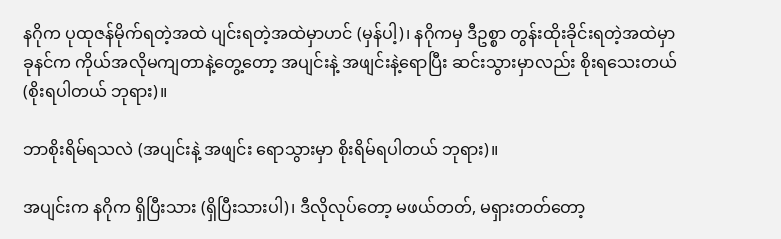နဂိုက ပုထုဇန်မိုက်ရတဲ့အထဲ ပျင်းရတဲ့အထဲမှာဟင် (မှန်ပါ့)၊ နဂိုကမှ ဒီဥစ္စာ တွန်းထိုးခိုင်းရတဲ့အထဲမှာ ခုနင်က ကိုယ်အလိုမကျတာနဲ့တွေ့တော့ အပျင်းနဲ့ အဖျင်းနဲ့ရောပြီး ဆင်းသွားမှာလည်း စိုးရသေးတယ် (စိုးရပါတယ် ဘုရား)။

ဘာစိုးရိမ်ရသလဲ (အပျင်းနဲ့ အဖျင်း ရောသွားမှာ စိုးရိမ်ရပါတယ် ဘုရား)။

အပျင်းက နဂိုက ရှိပြီးသား (ရှိပြီးသားပါ)၊ ဒီလိုလုပ်တော့ မဖယ်တတ်, မရှားတတ်တော့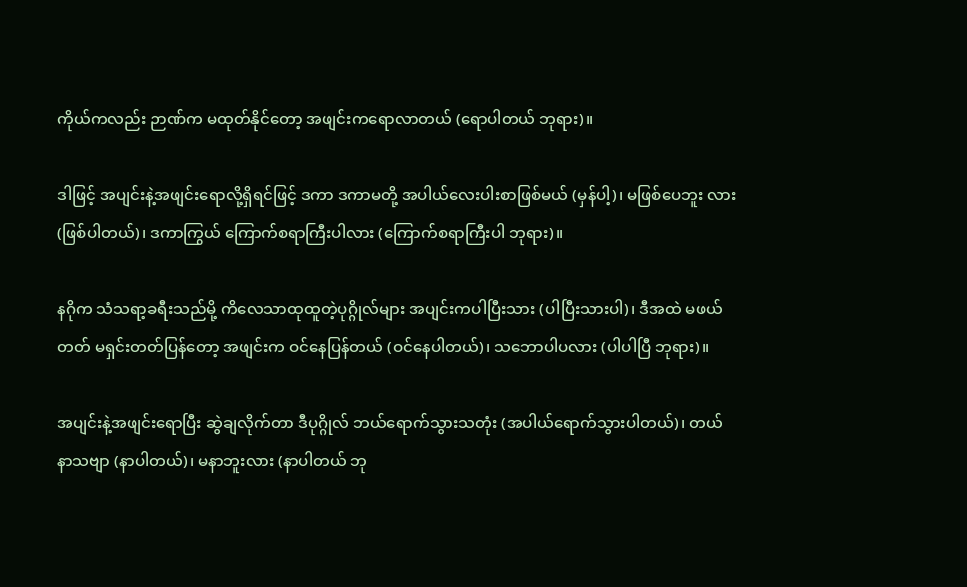ကိုယ်ကလည်း ဉာဏ်က မထုတ်နိုင်တော့ အဖျင်းကရောလာတယ် (ရောပါတယ် ဘုရား)။

ဒါဖြင့် အပျင်းနဲ့အဖျင်းရောလို့ရှိရင်ဖြင့် ဒကာ ဒကာမတို့ အပါယ်လေးပါးစာဖြစ်မယ် (မှန်ပါ့)၊ မဖြစ်ပေဘူး လား (ဖြစ်ပါတယ်)၊ ဒကာကြွယ် ကြောက်စရာကြီးပါလား (ကြောက်စရာကြီးပါ ဘုရား)။

နဂိုက သံသရာ့ခရီးသည်မို့ ကိလေသာထုထူတဲ့ပုဂ္ဂိုလ်များ အပျင်းကပါပြီးသား (ပါပြီးသားပါ)၊ ဒီအထဲ မဖယ် တတ် မရှင်းတတ်ပြန်တော့ အဖျင်းက ဝင်နေပြန်တယ် (ဝင်နေပါတယ်)၊ သဘောပါပလား (ပါပါပြီ ဘုရား)။

အပျင်းနဲ့အဖျင်းရောပြီး ဆွဲချလိုက်တာ ဒီပုဂ္ဂိုလ် ဘယ်ရောက်သွားသတုံး (အပါယ်ရောက်သွားပါတယ်)၊ တယ် နာသဗျာ (နာပါတယ်)၊ မနာဘူးလား (နာပါတယ် ဘု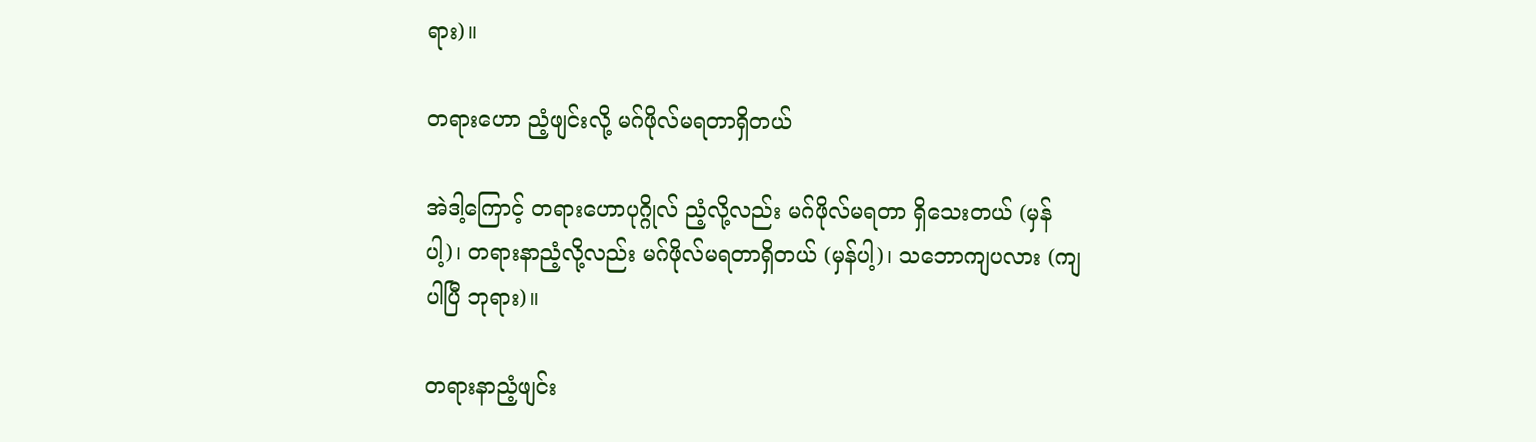ရား)။

တရားဟော ညံ့ဖျင်းလို့ မဂ်ဖိုလ်မရတာရှိတယ်

အဲဒါ့ကြောင့် တရားဟောပုဂ္ဂိုလ် ညံ့လို့လည်း မဂ်ဖိုလ်မရတာ ရှိသေးတယ် (မှန်ပါ့)၊ တရားနာညံ့လို့လည်း မဂ်ဖိုလ်မရတာရှိတယ် (မှန်ပါ့)၊ သဘောကျပလား (ကျပါပြီ ဘုရား)။

တရားနာညံ့ဖျင်း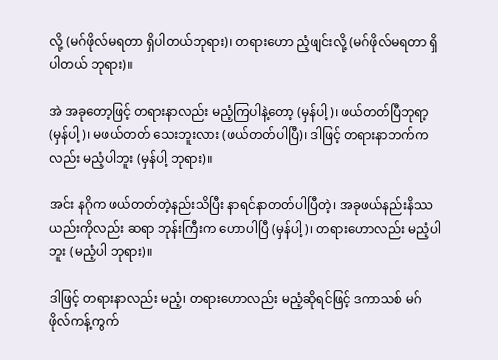လို့ (မဂ်ဖိုလ်မရတာ ရှိပါတယ်ဘုရား)၊ တရားဟော ညံ့ဖျင်းလို့ (မဂ်ဖိုလ်မရတာ ရှိပါတယ် ဘုရား)။

အဲ အခုတော့ဖြင့် တရားနာလည်း မညံ့ကြပါနဲ့တော့ (မှန်ပါ့)၊ ဖယ်တတ်ပြီဘုရာ့ (မှန်ပါ့)၊ မဖယ်တတ် သေးဘူးလား (ဖယ်တတ်ပါပြီ)၊ ဒါဖြင့် တရားနာဘက်ကလည်း မညံ့ပါဘူး (မှန်ပါ့ ဘုရား)။

အင်း နဂိုက ဖယ်တတ်တဲ့နည်းသိပြီး နာရင်နာတတ်ပါပြီတဲ့၊ အခုဖယ်နည်းနိဿယည်းကိုလည်း ဆရာ ဘုန်းကြီးက ဟောပါပြီ (မှန်ပါ့)၊ တရားဟောလည်း မညံ့ပါဘူး (မညံ့ပါ ဘုရား)။

ဒါဖြင့် တရားနာလည်း မညံ့၊ တရားဟောလည်း မညံ့ဆိုရင်ဖြင့် ဒကာသစ် မဂ်ဖိုလ်ကန့်ကွက်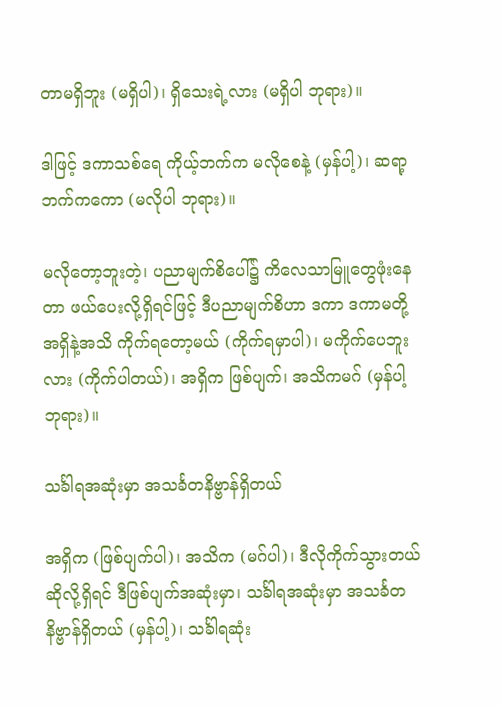တာမရှိဘူး (မရှိပါ)၊ ရှိသေးရဲ့လား (မရှိပါ ဘုရား)။

ဒါဖြင့် ဒကာသစ်ရေ ကိုယ့်ဘက်က မလိုစေနဲ့ (မှန်ပါ့)၊ ဆရာ့ဘက်ကကော (မလိုပါ ဘုရား)။

မလိုတော့ဘူးတဲ့၊ ပညာမျက်စိပေါ်၌ ကိလေသာမြူတွေဖုံးနေတာ ဖယ်ပေးလို့ရှိရင်ဖြင့် ဒီပညာမျက်စိဟာ ဒကာ ဒကာမတို့ အရှိနဲ့အသိ ကိုက်ရတော့မယ် (ကိုက်ရမှာပါ)၊ မကိုက်ပေဘူးလား (ကိုက်ပါတယ်)၊ အရှိက ဖြစ်ပျက်၊ အသိကမဂ် (မှန်ပါ့ ဘုရား)။

သင်္ခါရအဆုံးမှာ အသင်္ခတနိဗ္ဗာန်ရှိတယ်

အရှိက (ဖြစ်ပျက်ပါ)၊ အသိက (မဂ်ပါ)၊ ဒီလိုကိုက်သွားတယ်ဆိုလို့ရှိရင် ဒီဖြစ်ပျက်အဆုံးမှာ၊ သင်္ခါရအဆုံးမှာ အသင်္ခတနိဗ္ဗာန်ရှိတယ် (မှန်ပါ့)၊ သင်္ခါရဆုံး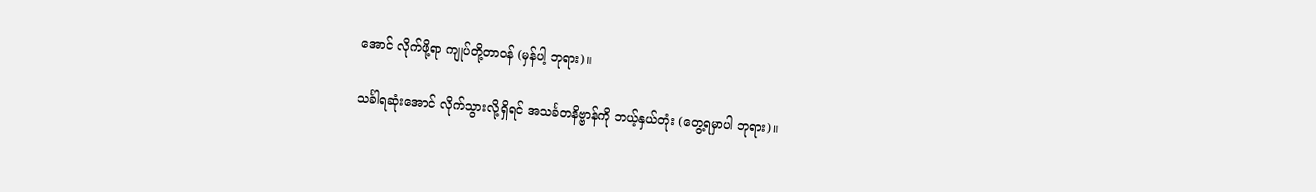အောင် လိုက်ဖို့ရာ ကျုပ်တို့တာဝန် (မှန်ပါ့ ဘုရား)။

သင်္ခါရဆုံးအောင် လိုက်သွားလို့ရှိရင် အသင်္ခတနိဗ္ဗာန်ကို ဘယ့်နှယ်တုံး (တွေ့ရမှာပါ ဘုရား)။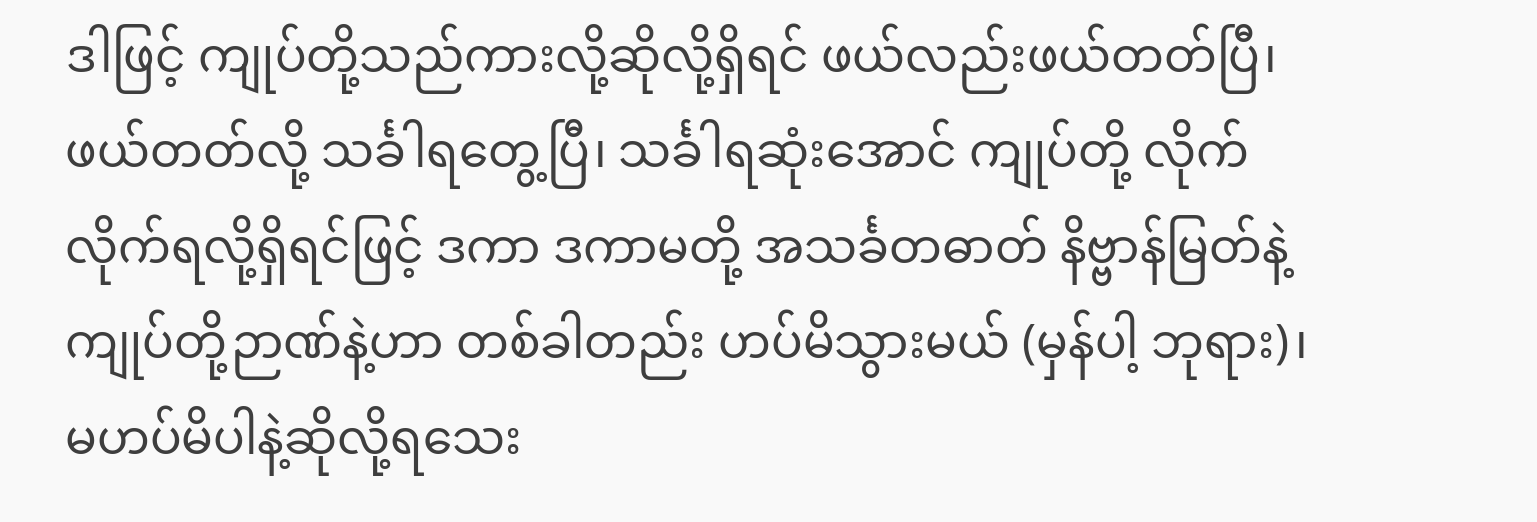ဒါဖြင့် ကျုပ်တို့သည်ကားလို့ဆိုလို့ရှိရင် ဖယ်လည်းဖယ်တတ်ပြီ၊ ဖယ်တတ်လို့ သင်္ခါရတွေ့ပြီ၊ သင်္ခါရဆုံးအောင် ကျုပ်တို့ လိုက်လိုက်ရလို့ရှိရင်ဖြင့် ဒကာ ဒကာမတို့ အသင်္ခတဓာတ် နိဗ္ဗာန်မြတ်နဲ့ ကျုပ်တို့ဉာဏ်နဲ့ဟာ တစ်ခါတည်း ဟပ်မိသွားမယ် (မှန်ပါ့ ဘုရား)၊ မဟပ်မိပါနဲ့ဆိုလို့ရသေး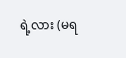ရဲ့လား (မရ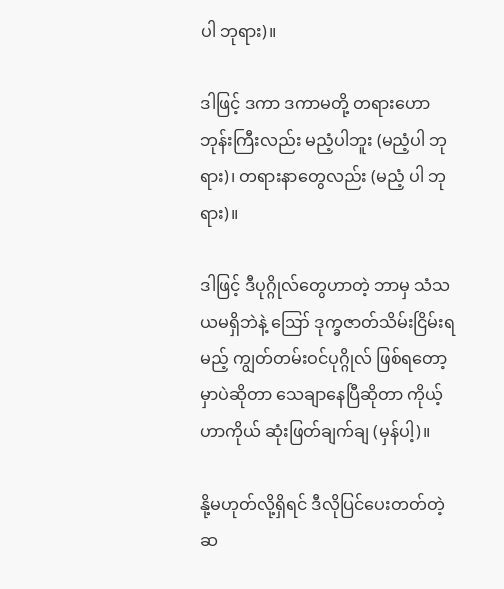ပါ ဘုရား)။

ဒါဖြင့် ဒကာ ဒကာမတို့ တရားဟောဘုန်းကြီးလည်း မညံ့ပါဘူး (မညံ့ပါ ဘုရား)၊ တရားနာတွေလည်း (မညံ့ ပါ ဘုရား)။

ဒါဖြင့် ဒီပုဂ္ဂိုလ်တွေဟာတဲ့ ဘာမှ သံသယမရှိဘဲနဲ့ ဪ ဒုက္ခဇာတ်သိမ်းငြိမ်းရမည့် ကျွတ်တမ်းဝင်ပုဂ္ဂိုလ် ဖြစ်ရတော့မှာပဲဆိုတာ သေချာနေပြီဆိုတာ ကိုယ့်ဟာကိုယ် ဆုံးဖြတ်ချက်ချ (မှန်ပါ့)။

နို့မဟုတ်လို့ရှိရင် ဒီလိုပြင်ပေးတတ်တဲ့ ဆ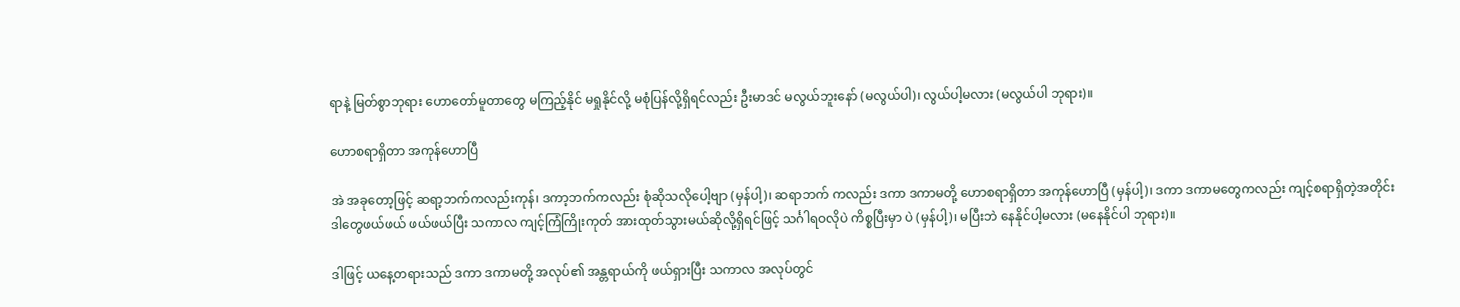ရာနဲ့ မြတ်စွာဘုရား ဟောတော်မူတာတွေ မကြည့်နိုင် မရှုနိုင်လို့ မစုံပြန်လို့ရှိရင်လည်း ဦးမာဒင် မလွယ်ဘူးနော် (မလွယ်ပါ)၊ လွယ်ပါ့မလား (မလွယ်ပါ ဘုရား)။

ဟောစရာရှိတာ အကုန်ဟောပြီ

အဲ အခုတော့ဖြင့် ဆရာ့ဘက်ကလည်းကုန်၊ ဒကာ့ဘက်ကလည်း စုံဆိုသလိုပေါ့ဗျာ (မှန်ပါ့)၊ ဆရာဘက် ကလည်း ဒကာ ဒကာမတို့ ဟောစရာရှိတာ အကုန်ဟောပြီ (မှန်ပါ့)၊ ဒကာ ဒကာမတွေကလည်း ကျင့်စရာရှိတဲ့အတိုင်း ဒါတွေဖယ်ဖယ် ဖယ်ဖယ်ပြီး သကာလ ကျင့်ကြံကြိုးကုတ် အားထုတ်သွားမယ်ဆိုလို့ရှိရင်ဖြင့် သင်္ဂါရဝလိုပဲ ကိစ္စပြီးမှာ ပဲ (မှန်ပါ့)၊ မပြီးဘဲ နေနိုင်ပါ့မလား (မနေနိုင်ပါ ဘုရား)။

ဒါဖြင့် ယနေ့တရားသည် ဒကာ ဒကာမတို့ အလုပ်၏ အန္တရာယ်ကို ဖယ်ရှားပြီး သကာလ အလုပ်တွင်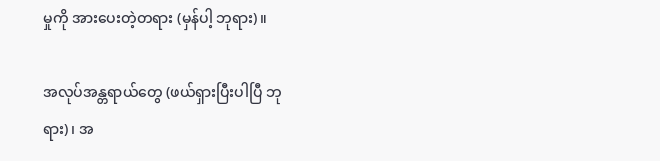မှုကို အားပေးတဲ့တရား (မှန်ပါ့ ဘုရား)။

အလုပ်အန္တရာယ်တွေ (ဖယ်ရှားပြီးပါပြီ ဘုရား)၊ အ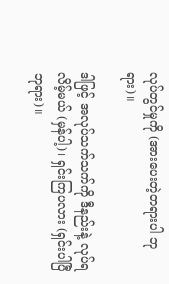လုပ်တွင်မှုကို (အားပေးတဲ့တရားပါ ဘုရား)။

ဒါဖြင့် အလုပ်သက်သက်ကို ဒီနည်းနဲ့ လုပ်ရလိမ့်မယ် (မှန်ပါ့)၊ ရှင်းကြပလား (ရှင်းပါပြီ ဘုရား)။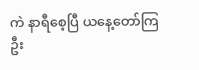ကဲ နာရီစေ့ပြီ ယနေ့တော်ကြဦး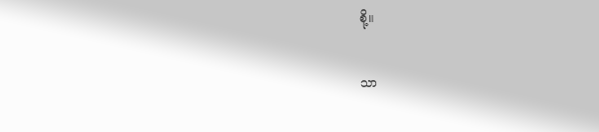စို့။

သာ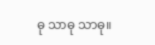ဓု သာဓု သာဓု။